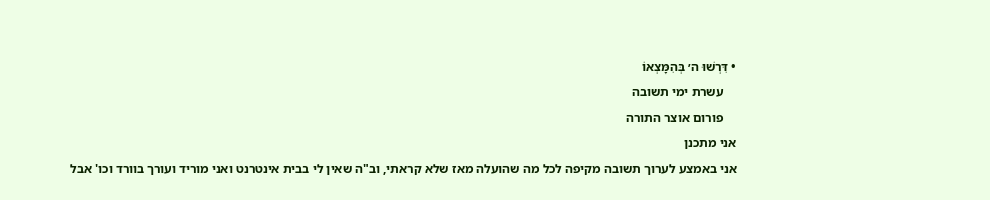• דִּרְשׁוּ ה׳ בְּהִמָּצְאוֹ
    עשרת ימי תשובה
    פורום אוצר התורה
אני מתכנן
אני באמצע לערוך תשובה מקיפה לכל מה שהועלה מאז שלא קראתי, וב"ה שאין לי בבית אינטרנט ואני מוריד ועורך בוורד וכו' אבל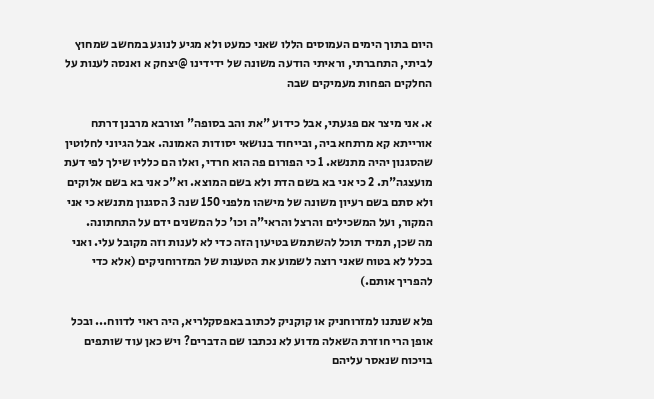היום בתוך הימים העמוסים הללו שאני כמעט ולא מגיע לנוגע במחשב שמחוץ לביתי, התחברתי, וראיתי הודעה משונה של ידידינו @יצחק א ואנסה לענות על החלקים הפחות מעמיקים שבה

א. אני מיצר אם פגעתי, אבל כידוע "את והב בסופה" וצורבא מרבנן דרתח אורייתא קא מרתחא ביה, ובייחוד בנושאי יסודות האמונה. אבל הגיוני לחלוטין שהסגנון יהיה מתנשא. 1 כי הפורום פה הוא חרדי, ואלו הם כלליו שילך לפי דעת מועצגה"ת. 2 כי אני בא בשם הדת ולא בשם המוצא. וא"כ אני בא בשם אלוקים ולא סתם בשם רעיון משונה של מישהו מלפני 150 שנה 3 הסגנון מתנשא כי אני המקור, ועל המשכילים והרצל והראי"ה וכו' כל המשנים ידם על התחתונה.
מה שכן, תמיד תוכל להשתמש בטיעון הזה כדי לא לענות וזה מקובל עלי. ואני בכלל לא בטוח שאני רוצה לשמוע את הטענות של המזרוחניקים (אלא כדי להפריך אותם.)

פלא שנתנו למזרוחניק או קוקניק לכתוב באפסקלריא, היה ראוי לדווח... ובכל אופן הרי חוזרת השאלה מדוע לא נכתבו שם הדברים? ויש כאן עוד שותפים בויכוח שנאסר עליהם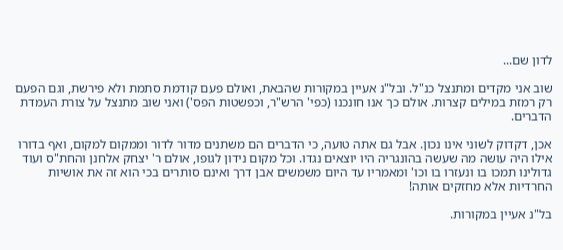לדון שם...

שוב אני מקדים ומתנצל כנ"ל. ובל"נ אעיין במקורות שהבאת, ואולם פעם קודמת סתמת ולא פירשת, וגם הפעם רק רמזת במילים קצרות. אולם כך אנו חונכנו (כפי' הרש"ר, וכפשטות הפס') ואני שוב מתנצל על צורת העמדת הדברים.

אכן, דקדוק לשוני אינו נכון. אבל גם אתה טועה, כי הדברים הם משתנים מדור לדור וממקום למקום, ואף בדורו אילו היה עושה מה שעשה בהונגריה היו יוצאים נגדו. וכל מקום נידון לגופו, אולם ר' יצחק אלחנן והחת"ס ועוד גדולינו תמכו בו ונעזרו בו וכו' ומאמריו עד היום משמשים אבן דרך ואינם סותרים בכי הוא זה את אושיות החרדיות אלא מחזקים אותה!

בל"נ אעיין במקורות.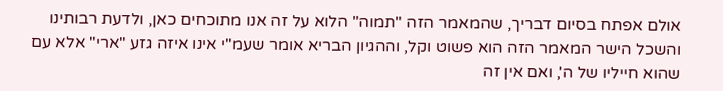אולם אפתח בסיום דבריך, שהמאמר הזה "תמוה" הלוא על זה אנו מתוכחים כאן, ולדעת רבותינו והשכל הישר המאמר הזה הוא פשוט וקל, וההגיון הבריא אומר שעמ"י אינו איזה גזע "ארי" אלא עם שהוא חייליו של ה', ואם אין זה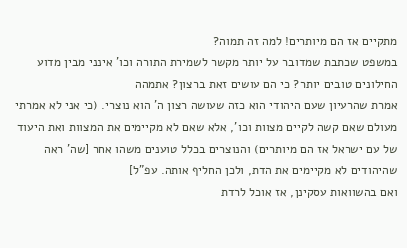מתקיים אז הם מיותרים! למה זה תמוה?
במשפט שכתבת שמדובר על יותר מקשר לשמירת התורה וכו' אינני מבין מדוע החילונים טובים יותר? כי הם עושים זאת ברצון? אתמהה
אמרת שהרעיון שעם היהודי הוא כזה שעושה רצון ה' הוא נוצרי. (כי אני לא אמרתי מעולם שאם קשה לקיים מצוות וכו', אלא שאם לא מקיימים את המצוות ואת היעוד של עם ישראל אז הם מיותרים) והנוצרים בכלל טוענים משהו אחר [שה' ראה שהיהודים לא מקיימים את הדת, ולכן החליף אותה. עפ"ל]
ואם בהשוואות עסקינן, אז אוכל לרדת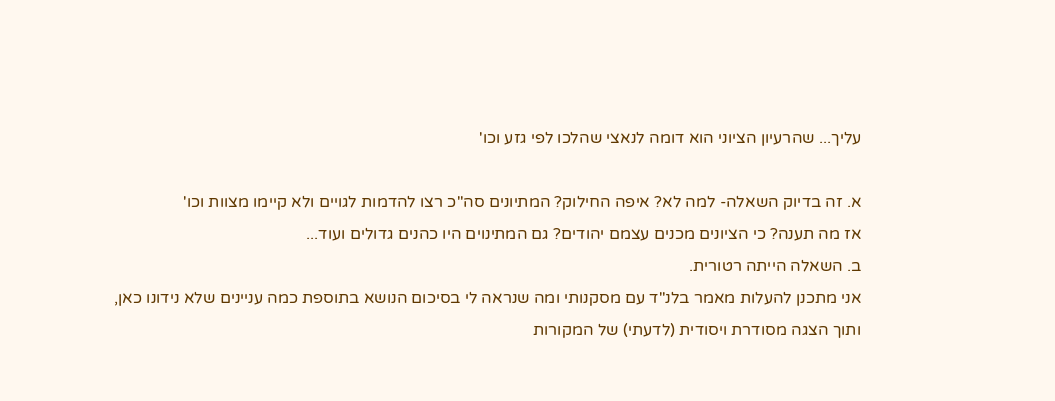עליך... שהרעיון הציוני הוא דומה לנאצי שהלכו לפי גזע וכו'

א. זה בדיוק השאלה- למה לא? איפה החילוק? המתיונים סה"כ רצו להדמות לגויים ולא קיימו מצוות וכו'
אז מה תענה? כי הציונים מכנים עצמם יהודים? גם המתינוים היו כהנים גדולים ועוד...
ב. השאלה הייתה רטורית.
אני מתכנן להעלות מאמר בלנ"ד עם מסקנותי ומה שנראה לי בסיכום הנושא בתוספת כמה עניינים שלא נידונו כאן,
ותוך הצגה מסודרת ויסודית (לדעתי) של המקורות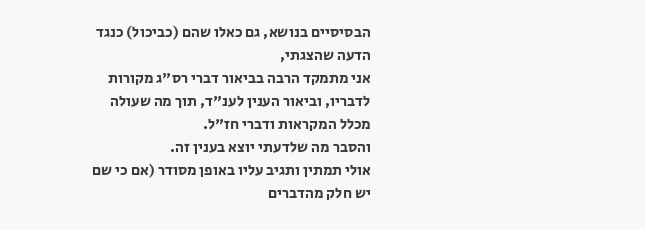הבסיסיים בנושא, גם כאלו שהם (כביכול) כנגד הדעה שהצגתי,
אני מתמקד הרבה בביאור דברי רס"ג מקורות לדבריו, וביאור הענין לענ"ד, תוך מה שעולה מכלל המקראות ודברי חז"ל.
והסבר מה שלדעתי יוצא בענין זה.
אולי תמתין ותגיב עליו באופן מסודר (אם כי שם יש חלק מהדברים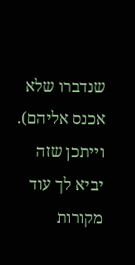שנדברו שלא אכנס אליהם).
וייתכן שזה יביא לך עוד מקורות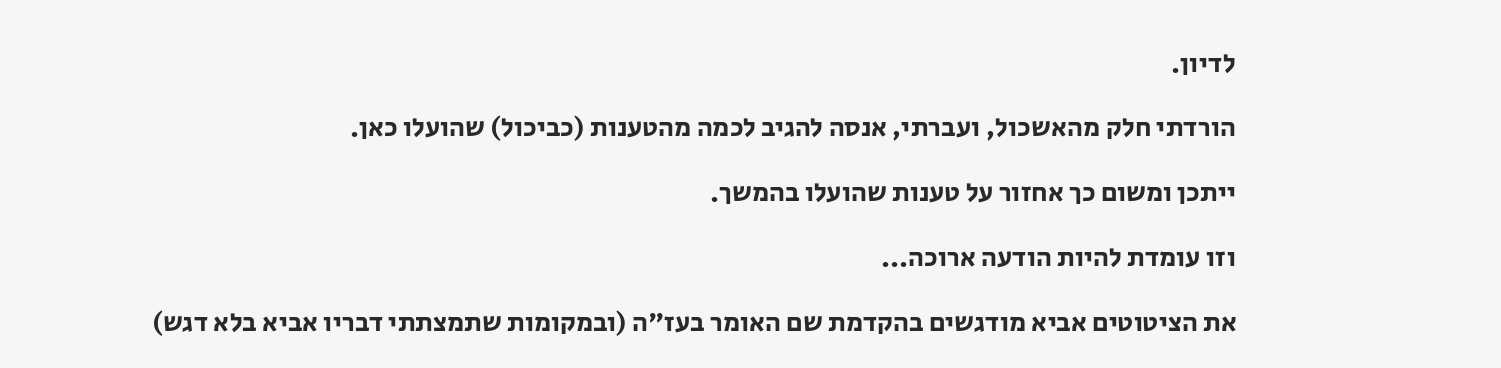לדיון.

הורדתי חלק מהאשכול, ועברתי, אנסה להגיב לכמה מהטענות (כביכול) שהועלו כאן.

ייתכן ומשום כך אחזור על טענות שהועלו בהמשך.

וזו עומדת להיות הודעה ארוכה...

את הציטוטים אביא מודגשים בהקדמת שם האומר בעז"ה (ובמקומות שתמצתתי דבריו אביא בלא דגש)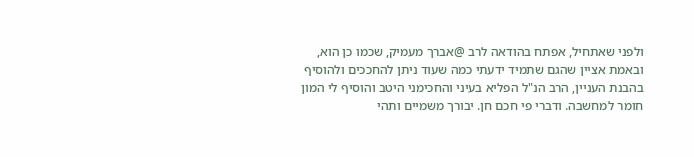ולפני שאתחיל, אפתח בהודאה לרב @אברך מעמיק, שכמו כן הוא, ובאמת אציין שהגם שתמיד ידעתי כמה שעוד ניתן להחככים ולהוסיף בהבנת העניין, הרב הנ"ל הפליא בעיני והחכימני היטב והוסיף לי המון חומר למחשבה. ודברי פי חכם חן. יבורך משמיים ותהי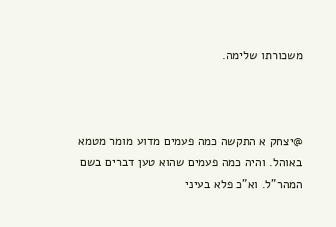משכורתו שלימה.



@יצחק א התקשה כמה פעמים מדוע מומר מטמא באוהל. והיה כמה פעמים שהוא טען דברים בשם המהר"ל. וא"כ פלא בעיני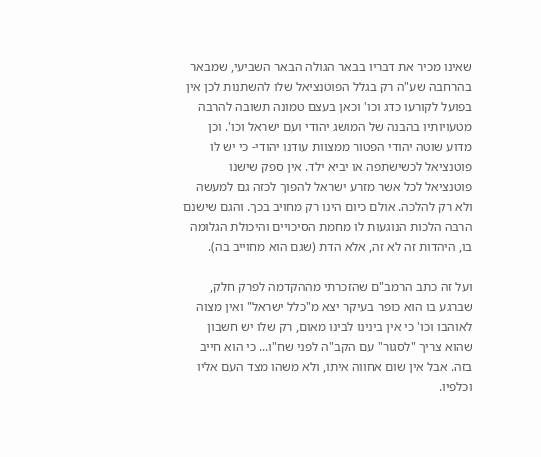שאינו מכיר את דבריו בבאר הגולה הבאר השביעי, שמבאר בהרחבה שע"ה רק בגלל הפוטנציאל שלו להשתנות לכן אין בפועל לקורעו כדג וכו' וכאן בעצם טמונה תשובה להרבה מטעויותיו בהבנה של המושג יהודי ועם ישראל וכו'. וכן מדוע שוטה יהודי הפטור ממצוות עודנו יהודי- כי יש לו פוטנציאל לכשישתפה או יביא ילד. אין ספק שישנו פוטנציאל לכל אשר מזרע ישראל להפוך לכזה גם למעשה ולא רק להלכה. אולם כיום הינו רק מחויב בכך. והגם שישנם הרבה הלכות הנוגעות לו מחמת הסיכויים והיכולת הגלומה בו, היהדות זה לא זה, אלא הדת (שגם הוא מחוייב בה).

ועל זה כתב הרמב"ם שהזכרתי מההקדמה לפרק חלק, שברגע בו הוא כופר בעיקר יצא מ"כלל ישראל" ואין מצוה לאוהבו וכו' כי אין בינינו לבינו מאום, רק שלו יש חשבון שהוא צריך "לסגור" עם הקב"ה לפני שח"ו... כי הוא חייב בזה. אבל אין שום אחווה איתו, ולא משהו מצד העם אליו וכלפיו.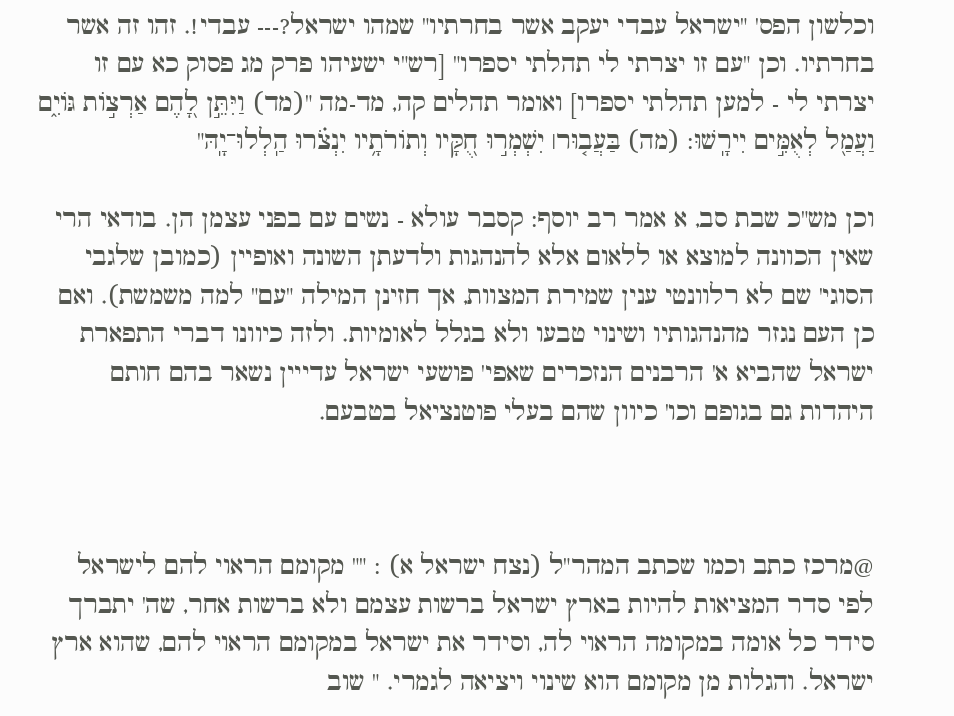וכלשון הפס' "ישראל עבדי יעקב אשר בחרתיו" שמהו ישראל?--- עבדי!. זהו זה אשר בחרתיו. וכן "עם זו יצרתי לי תהלתי יספרו" [רש"י ישעיהו פרק מג פסוק כא עם זו יצרתי לי - למען תהלתי יספרו] ואומר תהלים קה, מד-מה "(מד) וַיִּתֵּ֣ן לָ֭הֶם אַרְצ֣וֹת גּוֹיִ֑ם וַעֲמַ֖ל לְאֻמִּ֣ים יִירָֽשׁוּ: (מה) בַּעֲב֤וּר׀ יִשְׁמְר֣וּ חֻ֭קָּיו וְתוֹרֹתָ֥יו יִנְצֹ֗רוּ הַֽלְלוּ־יָֽהּ"

וכן מש"כ שבת סב, א אמר רב יוסף: קסבר עולא - נשים עם בפני עצמן הן. בודאי הרי שאין הכוונה למוצא או ללאום אלא להנהגות ולדעתן השונה ואופיין (כמובן שלגבי הסוגי' שם לא רלוונטי ענין שמירת המצוות, אך חזינן המילה "עם" למה משמשת). ואם כן העם נגזר מהנהגותיו ושינוי טבעו ולא בגלל לאומיות. ולזה כיוונו דברי התפארת ישראל שהביא א' הרבנים הנזכרים שאפי' פושעי ישראל עדייין נשאר בהם חותם היהדות גם בגופם וכו' כיוון שהם בעלי פוטנציאל בטבעם.



@מרכז כתב וכמו שכתב המהר"ל (נצח ישראל א) : "" מקומם הראוי להם לישראל לפי סדר המציאות להיות בארץ ישראל ברשות עצמם ולא ברשות אחר, שה' יתברך סידר כל אומה במקומה הראוי לה, וסידר את ישראל במקומם הראוי להם, שהוא ארץ ישראל. והגלות מן מקומם הוא שינוי ויציאה לגמרי. " שוב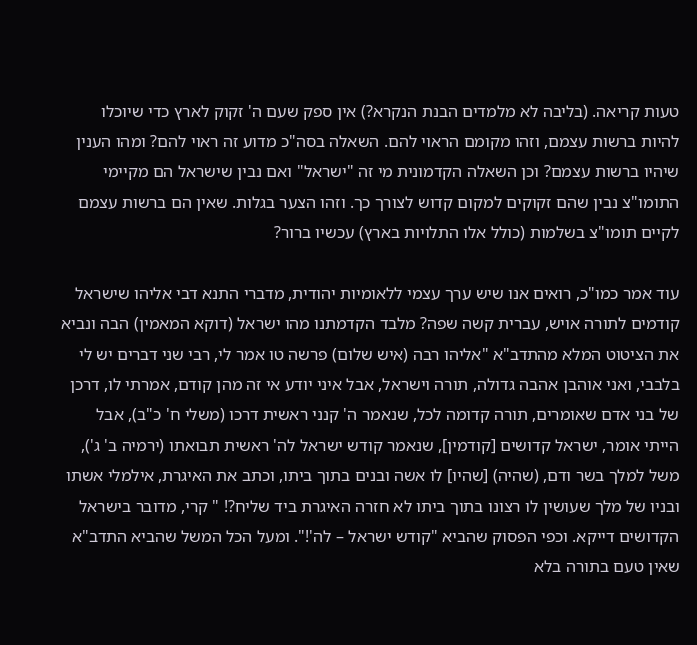טעות קריאה. (בליבה לא מלמדים הבנת הנקרא?) אין ספק שעם ה' זקוק לארץ כדי שיוכלו להיות ברשות עצמם, וזהו מקומם הראוי להם. השאלה בסה"כ מדוע זה ראוי להם? ומהו הענין שיהיו ברשות עצמם? וכן השאלה הקדמונית מי זה "ישראל" ואם נבין שישראל הם מקיימי התומו"צ נבין שהם זקוקים למקום קדוש לצורך כך. וזהו הצער בגלות. שאין הם ברשות עצמם לקיים תומו"צ בשלמות (כולל אלו התלויות בארץ) עכשיו ברור?

עוד אמר כמו"כ, רואים אנו שיש ערך עצמי ללאומיות יהודית, מדברי התנא דבי אליהו שישראל קודמים לתורה אויש, עברית קשה שפה? מלבד הקדמתנו מהו ישראל (דוקא המאמין) הבה ונביא את הציטוט המלא מהתדב"א "אליהו רבה (איש שלום) פרשה טו אמר לי, רבי שני דברים יש לי בלבבי, ואני אוהבן אהבה גדולה, תורה וישראל, אבל איני יודע אי זה מהן קודם, אמרתי לו, דרכן של בני אדם שאומרים, תורה קדומה לכל, שנאמר ה' קנני ראשית דרכו (משלי ח' כ"ב), אבל הייתי אומר, ישראל קדושים [קודמין], שנאמר קודש ישראל לה' ראשית תבואתו (ירמיה ב' ג'), משל למלך בשר ודם, (שהיה) [שהיו] לו אשה ובנים בתוך ביתו, וכתב את האיגרת, אילמלי אשתו ובניו של מלך שעושין לו רצונו בתוך ביתו לא חזרה האיגרת ביד שליח?! " קרי, מדובר בישראל הקדושים דייקא. וכפי הפסוק שהביא "קודש ישראל – לה'!". ומעל הכל המשל שהביא התדב"א שאין טעם בתורה בלא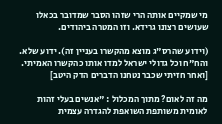מי שמקיים אותה הרי שזהו הסבר שמדובר בכאלו שעושים רצונו גרידא. וזו המטרה ביהודים.

(וידוע שהרס"ג מוצא מהקשרו בעניין זה). ידוע שלא. והח"ח וכל גדולי ישראל למדו אותו כהקשרו האמיתי. [ואחר חזיתי שכבר נטחנו הדברים הדק היטב]

מה זה לאום? מתוך המכלול : "אנשים בעלי זהות לאומית משותפת השואפת להגדרה עצמית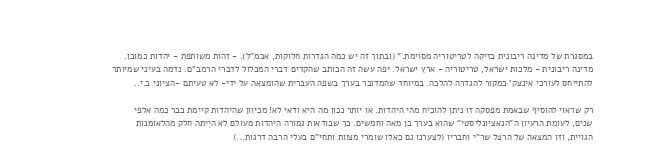במסגרת של מדינה ריבונית בזיקה לטריטוריה מסוימת." (ובתוך זה יש כמה הגדרות חלוקות, אכמ"ל). - זהות משותפת - יהדות כמובן. מדינה ריבונית - מלכות ישראל, טריטוריה - ארץ ישראל. יפה עשה זה הכותב שהקדים דברי המכלול לדברי הרמב"ם. נדמה בעיני שמיותר להתייחס לעורכי אינצק' כמקור להגדרה להלכה. במיוחד שהמדובר בערך בשפה העברית שהומצאה על ידי- לא טעיתם -הציוני ב.י..

רק שראוי להוסיף שבאמת מפסקה זו ניתן להוכיח מהי היהדות. או יותר נכון מה היא ודאי לא! מכיוון שהיהדות קיימת כבר כמה אלפי שנים, לעומת הרעיון ה"הנאציונליסטי" שהוא בערך בן מאה וחמשים. כך שבודאות גמורה היהדות מעולם לא הייתה חלק מהלאומנות הגויית, וזו המצאה של הרצל שר"י וחבריו (לצערנו גם כאלו שומרי מצוות ותחי"ם בעלי הרבה דרגות...)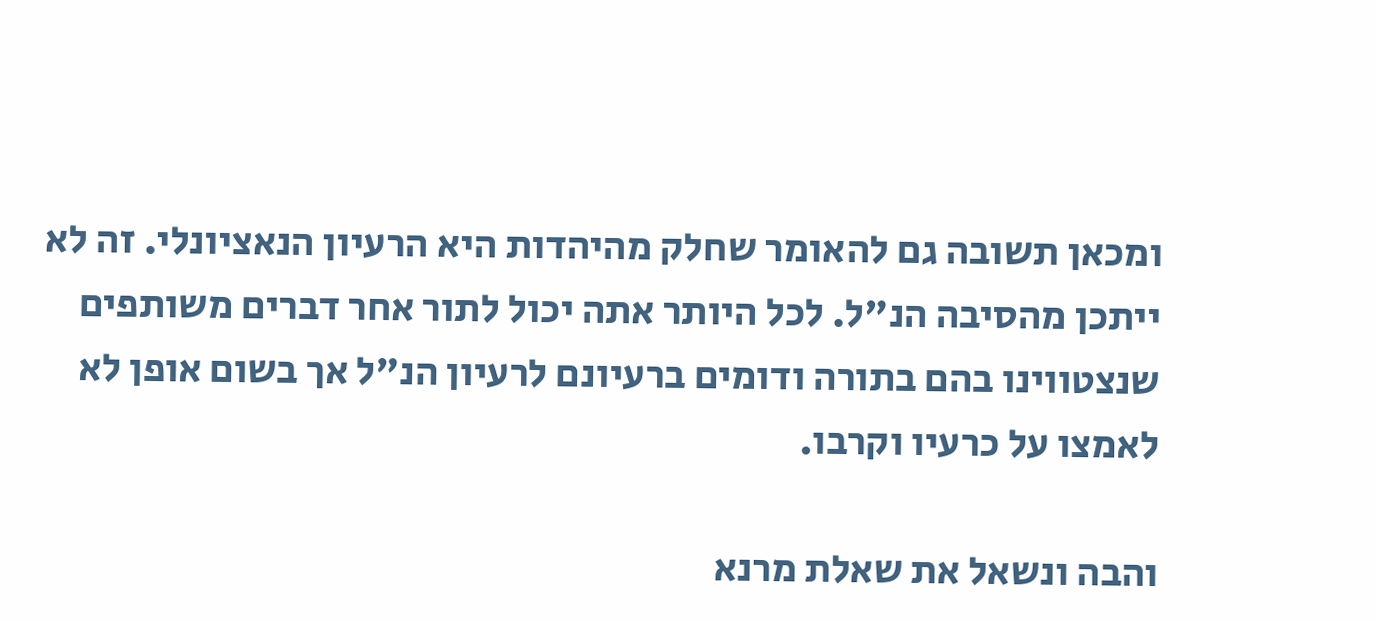ומכאן תשובה גם להאומר שחלק מהיהדות היא הרעיון הנאציונלי. זה לא ייתכן מהסיבה הנ"ל. לכל היותר אתה יכול לתור אחר דברים משותפים שנצטווינו בהם בתורה ודומים ברעיונם לרעיון הנ"ל אך בשום אופן לא לאמצו על כרעיו וקרבו.

והבה ונשאל את שאלת מרנא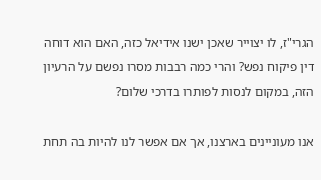הגרי"ז, לו יצוייר שאכן ישנו אידיאל כזה, האם הוא דוחה דין פיקוח נפש? והרי כמה רבבות מסרו נפשם על הרעיון הזה, במקום לנסות לפותרו בדרכי שלום?

אנו מעוניינים בארצנו, אך אם אפשר לנו להיות בה תחת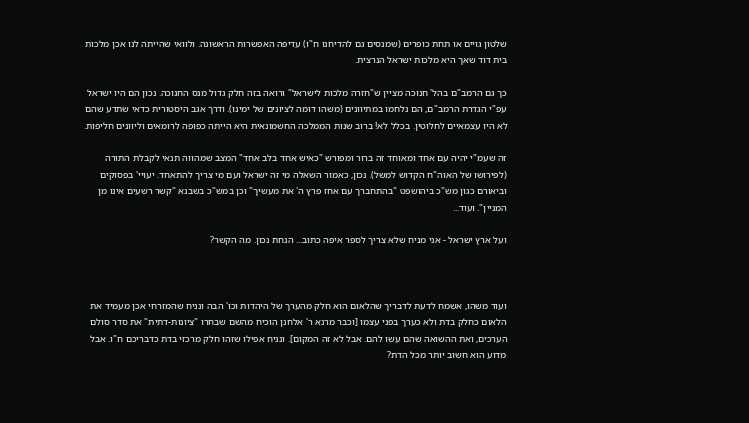שלטון גויים או תחת כופרים (שמנסים גם להדיחנו ח"ו) עדיפה האפשרות הראשונה. ולוואי שהייתה לנו אכן מלכות בית דוד שאך היא מלכות ישראל הנרצית.

כך גם הרמב"ם בהל' חנוכה מציין ש"חזרה מלכות לישראל" ורואה בזה חלק גדול מנס החנוכה. נכון הם היו ישראל עפ"י הגדרת הרמב"ם, הם נלחמו במתיוונים (משהו דומה לציונים של ימינו). ודרך אגב היסטורית כדאי שתדע שהם לא היו עצמאיים לחלוטין. בכלל לא! ברוב שנות הממלכה החשמונאית היא הייתה כפופה לרומאים וליוונים חליפות.

זה שעמ"י יהיה עם אחד ומאוחד זה ברור ומפורש "כאיש אחד בלב אחד" המצב שמהווה תנאי לקבלת התורה (לפירושו של האוה"ח הקדוש למשל). נכון, כאמור השאלה מי זה ישראל ועם מי צריך להתאחד. יעויי' בפסוקים וביאורם כגון מש"כ ביהושפט "בהתחברך עם אחז פרץ ה' את מעשיך" וכן במש"כ בשבנא "קשר רשעים אינו מן המניין". ועוד...

ועל ארץ ישראל - אני מניח שלא צריך לספר איפה כתוב... הנחת נכון. מה הקשר?



ועוד משהו, אשמח לדעת לדבריך שהלאום הוא חלק מהערך של היהדות וכו' הבה ונניח שהמזרחי אכן מעמיד את הלאום כחלק בדת ולא כערך בפני עצמו [וכבר מרנא ר' אלחנן הוכיח מהשם שבחרו "ציונות-דתית" את סדר סולם הערכים, ואת ההשואה שהם עשו להם. אבל לא זה המקום]. ונניח אפילו שזהו חלק מרכזי בדת כדבריכם ח"ו. אבל מדוע הוא חשוב יותר מכל הדת?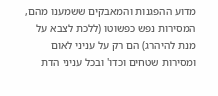מדוע ההפגנות והמאבקים ששמענו מהם, המסירות נפש כפשוטו (ללכת לצבא על מנת להיהרג) הם רק על עניני לאום ומסירות שטחים וכדו' ובכל עניני הדת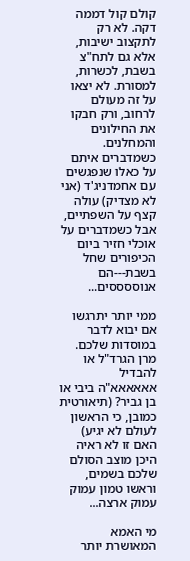קולם קול דממה דקה. לא רק לתקצוב ישיבות, אלא גם לתח"צ בשבת, לכשרות, למסורת. לא יצאו על זה מעולם לרחוב, ורק חבקו את החילונים והמחלנים. כשמדברים איתם על כאלו שנפגשים עם אחמדניג'ד (אני לא מצדיק) עולה קצף על השפתיים, אבל כשמדברים על אוכלי חזיר ביום הכיפורים שחל בשבת---הם אנוססססים...

ממי יותר יתרגשו אם יבוא לדבר במוסדות שלכם. מרן הגרד"ל או להבדיל אאאאאא"ה ביבי או בן גביר? (תיאורטית כמובן, כי הראשון לעולם לא יגיע) האם זו לא ראיה היכן מוצב הסולם שלכם בשמים, וראשו טמון עמוק עמוק ארצה...

מי האמא המאושרת יותר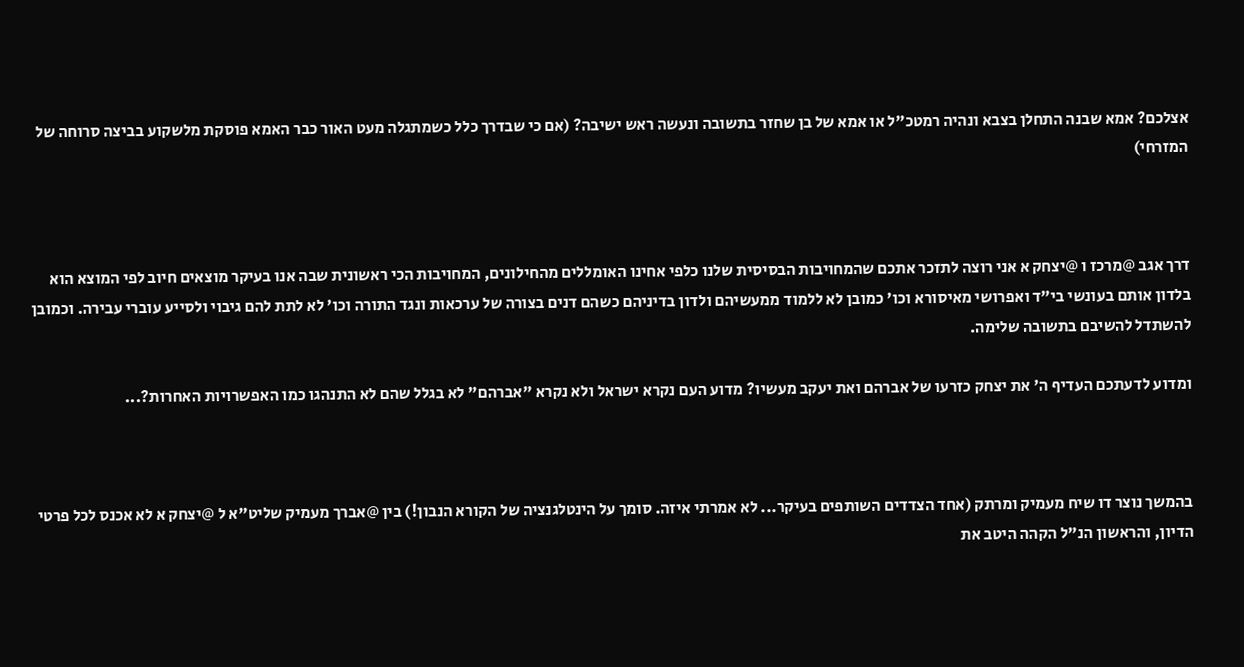אצלכם? אמא שבנה התחלן בצבא ונהיה רמטכ"ל או אמא של בן שחזר בתשובה ונעשה ראש ישיבה? (אם כי שבדרך כלל כשמתגלה מעט האור כבר האמא פוסקת מלשקוע בביצה סרוחה של המזרחי)



דרך אגב @מרכז ו @יצחק א אני רוצה לתזכר אתכם שהמחויבות הבסיסית שלנו כלפי אחינו האומללים מהחילונים, המחויבות הכי ראשונית שבה אנו בעיקר מוצאים חיוב לפי המוצא הוא בלדון אותם בעונשי בי"ד ואפרושי מאיסורא וכו' כמובן לא ללמוד ממעשיהם ולדון בדיניהם כשהם דנים בצורה של ערכאות ונגד התורה וכו' לא לתת להם גיבוי ולסייע עוברי עבירה. וכמובן להשתדל להשיבם בתשובה שלימה.

ומדוע לדעתכם העדיף ה' את יצחק כזרעו של אברהם ואת יעקב מעשיו? מדוע העם נקרא ישראל ולא נקרא "אברהם" לא בגלל שהם לא התנהגו כמו האפשרויות האחרות?...



בהמשך נוצר דו שיח מעמיק ומרתק (אחד הצדדים השותפים בעיקר... לא אמרתי איזה. סומך על הינטלגנציה של הקורא הנבון!) בין @אברך מעמיק שליט"א ל @יצחק א לא אכנס לכל פרטי הדיון, והראשון הנ"ל הקהה היטב את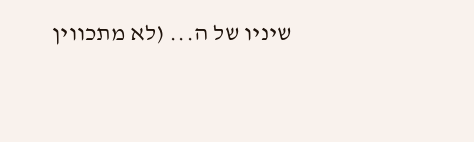שיניו של ה... (לא מתכווין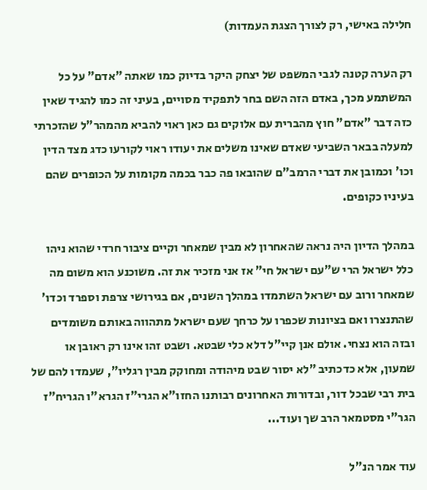חלילה באישי, רק לצורך הצגת העמדות)

רק הערה קטנה לגבי המשפט של יצחק היקר בדיוק כמו שאתה "אדם" על כל המשתמע מכך, באדם הזה השם בחר לתפקיד מסויים, בעיני זה כמו להגיד שאין כזה דבר "אדם" חוץ מהברית עם אלוקים גם כאן ראוי להביא מהמהר"ל שהזכרתי למעלה בבאר השביעי שאדם שאינו משלים את יעודו ראוי לקורעו כדג מצד הדין וכו' וכמובן את דברי הרמב"ם שהובאו פה כבר בכמה מקומות על הכופרים שהם בעיניו כקופים.

במהלך הדיון היה נראה שהאחרון לא מבין שמאחר וקיים ציבור חרדי שהוא ניהו כלל ישראל הרי ש"עם ישראל חי" אז אני מזכיר את זה. משוכנע הוא משום מה שמאחר ורוב עם ישראל השתמדו במהלך השנים, אם בגירושי צרפת וספרד וכדו' שהתנצרו ואם בציונות שכפרו על כרחך שעם ישראל מתהווה באותם משומדים ובזה הוא נצחי. אולם אנן קיי"ל דלא כלי שבטא. ושבט זהו אינו רק ראובן או שמעון, אלא כדכתיב "לא יסור שבט מיהודה ומחוקק מבין רגליו", שעמדו להם של בית רבי שבכל דור, ובדורות האחרונים רבותנו החזו"א הגרי"ז הגרא"ו הגריח"ז הגר"י מסטמאר הרב שך ועוד...

עוד אמר הנ"ל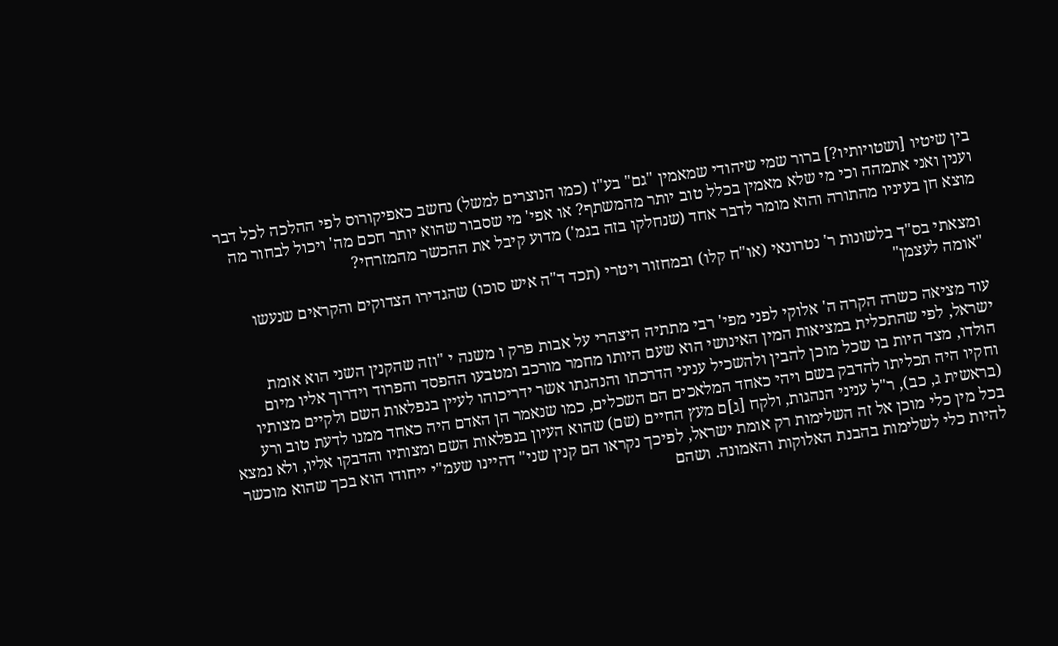בין שיטיו [ושטויותיו?] ברור שמי שיהודי שמאמין "גם" בע"ז (כמו הנוצרים למשל) נחשב כאפיקורוס לפי ההלכה לכל דבר וענין ואני אתמהה וכי מי שלא מאמין בכלל טוב יותר מהמשתף? או אפי' מי שסבור שהוא יותר חכם מה' ויכול לבחור מה מוצא חן בעיניו מהתורה והוא מומר לדבר אחד (שנחלקו בזה בגמ') מדוע קיבל את ההכשר מהמזרחי?

ומצאתי בס"ד בלשונות ר' נטרונאי (או"ח קלו) ובמחזור ויטרי (תכד ד"ה איש סוכו) שהגדירו הצדוקים והקראים שנעשו "אומה לעצמן"

עוד מציאה כשרה הקרה ה' אלוקי לפני מפי' רבי מתתיה היצהרי על אבות פרק ו משנה י "וזה שהקנין השני הוא אומת ישראל, לפי שהתכלית במציאות המין האינושי הוא שעם היותו מחמר מורכב ומטבעו ההפסד והפרוד וידרוך אליו מיום הולדו, מצד היות בו שכל מוכן להבין ולהשכיל עניני הדרכתו והנהגתו אשר ידריכוהו לעיין בנפלאות השם ולקיים מצותיו וחקיו היה תכליתו להדבק בשם ויהי כאחד המלאכים הם השכלים, כמו שנאמר הן האדם היה כאחד ממנו לדעת טוב ורע (בראשית ג, כב), ר"ל עניני הנהגות, ולקח [ג]ם מעץ החיים (שם) שהוא העיון בנפלאות השם ומצותיו והדבקו אליו, ולא נמצא בכל מין כלי מוכן אל זה השלימות רק אומת ישראל, לפיכך נקראו הם קנין שני" דהיינו שעמ"י ייחודו הוא בכך שהוא מוכשר להיות כלי לשלימות בהבנת האלוקות והאמונה. ושהם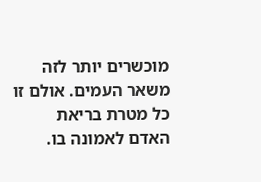מוכשרים יותר לזה משאר העמים. אולם זו כל מטרת בריאת האדם לאמונה בו.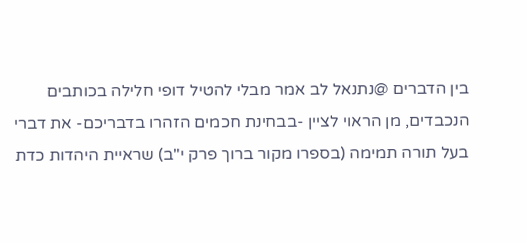בין הדברים @נתנאל לב אמר מבלי להטיל דופי חלילה בכותבים הנכבדים, מן הראוי לציין -בבחינת חכמים הזהרו בדבריכם- את דברי בעל תורה תמימה (בספרו מקור ברוך פרק י"ב) שראיית היהדות כדת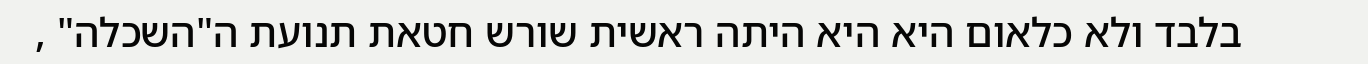בלבד ולא כלאום היא היא היתה ראשית שורש חטאת תנועת ה"השכלה" ,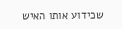שכידוע אותו האיש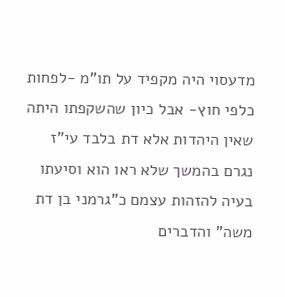מדעסוי היה מקפיד על תו"מ -לפחות כלפי חוץ- אבל כיון שהשקפתו היתה שאין היהדות אלא דת בלבד עי"ז נגרם בהמשך שלא ראו הוא וסיעתו בעיה להזהות עצמם כ"גרמני בן דת משה" והדברים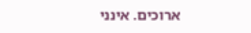ארוכים. אינני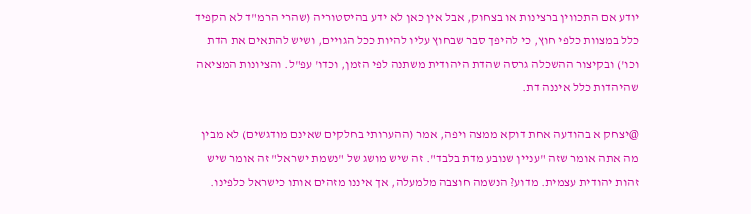יודע אם התכווין ברצינות או בצחוק, אבל אין כאן לא ידע בהיסטוריה (שהרי הרמ"ד לא הקפיד כלל במצוות כלפי חוץ, כי להיפך סבר שבחוץ עליו להיות ככל הגויים, ושיש להתאים את הדת וכו') ובקיצור ההשכלה גרסה שהדת היהודית משתנה לפי הזמן, וכדו' עפ"ל. והציונות המציאה שהיהדות כלל איננה דת.

@יצחק א בהודעה אחת דוקא ממצה ויפה, אמר (ההערותי בחלקים שאינם מודגשים) לא מבין מה אתה אומר שזה "עניין שנובע מדת בלבד". זה שיש מושג של "נשמת ישראל" זה אומר שיש זהות יהודית עצמית. מדוע? הנשמה חוצבה מלמעלה, אך איננו מזהים אותו כישראל כלפינו.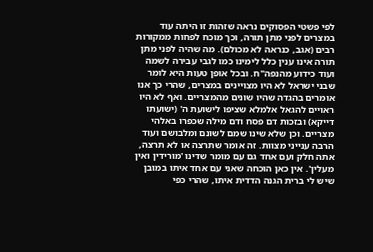לפי פשטי הפסוקים נראה שזהות זו היתה עוד במצרים לפני מתן תורה, וכך מוכח לפחות ממקורות רבים (אגב, כנראה לא מכולם). מה שהיה לפני מתן תורה אינו ענין כלל לימינו כמו לגבי עבירה לשמה ועוד כידוע מהנפה"ח. ובכל אופן טעות היא לומר שבני ישראל לא היו מצויינים במצרים, שהרי כך אנו אומרים בהגדה שהיו שונים מהמצריים. ואף לא היו ראויים להגאל אלמלא שציפו לישועת ה' (ישועתו דייקא) ובזכות דם פסח ודם מילה שכפרו באלהי מצריים. וכן שלא שינו שמם לשונם ומלבושם ועוד הרבה ענייני מצוות. זה אומר שתרצה או לא תרצה, אתה חלק ועם אחד גם עם מומר שדינו 'מורידין ואין מעלין'. אין כאן הוכחה שאני עם אחד איתו במובן שיש לי ברית הגנה הדדית איתו, שהרי כפי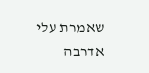שאמרת עלי אדרבה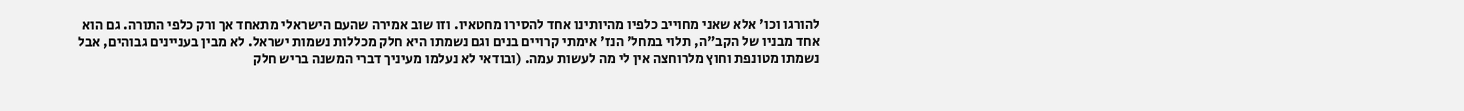להורגו וכו' אלא שאני מחוייב כלפיו מהיותינו אחד להסירו מחטאיו. וזו שוב אמירה שהעם הישראלי מתאחד אך ורק כלפי התורה. גם הוא אחד מבניו של הקב"ה, תלוי במחל' הנז' אימתי קרויים בנים וגם נשמתו היא חלק מכללות נשמות ישראל. לא מבין בעניינים גבוהים, אבל נשמתו מטונפת וחוץ מלרוחצה אין לי מה לעשות עמה. (ובודאי לא נעלמו מעיניך דברי המשנה בריש חלק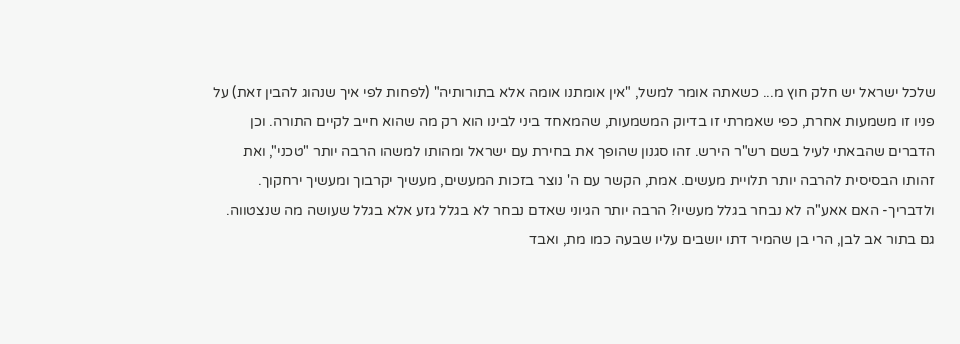שלכל ישראל יש חלק חוץ מ... כשאתה אומר למשל, "אין אומתנו אומה אלא בתורותיה" (לפחות לפי איך שנהוג להבין זאת) על פניו זו משמעות אחרת, כפי שאמרתי זו בדיוק המשמעות, שהמאחד ביני לבינו הוא רק מה שהוא חייב לקיים התורה. וכן הדברים שהבאתי לעיל בשם רש"ר הירש. זהו סגנון שהופך את בחירת עם ישראל ומהותו למשהו הרבה יותר "טכני", ואת זהותו הבסיסית להרבה יותר תלויית מעשים. אמת, הקשר עם ה' נוצר בזכות המעשים, מעשיך יקרבוך ומעשיך ירחקוך. ולדבריך- האם אאע"ה לא נבחר בגלל מעשיו? הרבה יותר הגיוני שאדם נבחר לא בגלל גזע אלא בגלל שעושה מה שנצטווה. גם בתור אב לבן, הרי בן שהמיר דתו יושבים עליו שבעה כמו מת, ואבד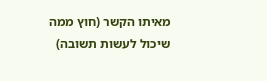מאיתו הקשר (חוץ ממה שיכול לעשות תשובה)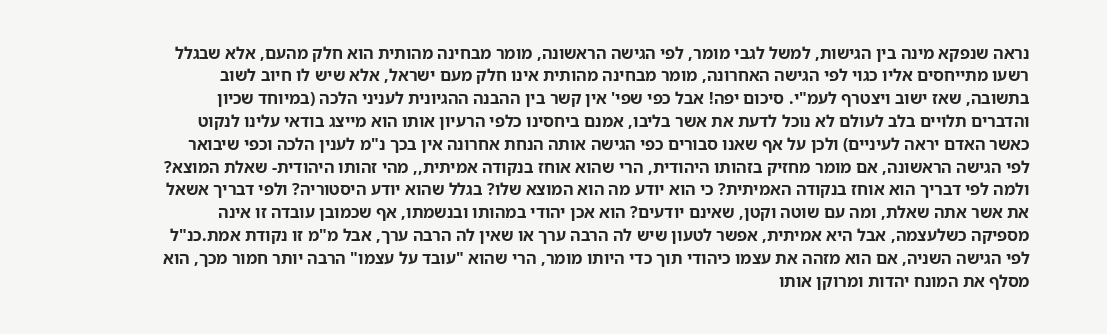נראה שנפקא מינה בין הגישות, למשל לגבי מומר, לפי הגישה הראשונה, מומר מבחינה מהותית הוא חלק מהעם, אלא שבגלל רשעו מתייחסים אליו כגוי לפי הגישה האחרונה, מומר מבחינה מהותית אינו חלק מעם ישראל, אלא שיש לו חיוב לשוב בתשובה, שאז ישוב ויצטרף לעמ"י. סיכום יפה! אבל כפי שפי' אין קשר בין ההבנה ההגיונית לעניני הלכה (במיוחד שכיון והדברים תלויים בלב לעולם לא נוכל לדעת את אשר בליבו, אמנם ביחסינו כלפי הרעיון אותו הוא מייצג בודאי עלינו לנקוט כאשר האדם יראה לעיניים) ולכן על אף שאנו סבורים כפי הגישה אותה הנחת אחרונה אין בכך נ"מ לענין הלכה וכפי שיבואר לפי הגישה הראשונה, אם מומר מחזיק בזהותו היהודית, הרי שהוא אוחז בנקודה אמיתית,, מהי זהותו היהודית- שאלת המוצא? ולמה לפי דבריך הוא אוחז בנקודה האמיתית? כי הוא יודע מה הוא המוצא שלו? בגלל שהוא יודע היסטוריה? ולפי דבריך אשאל את אשר אתה שאלת, ומה עם שוטה וקטן, שאינם יודעים? הוא אכן יהודי במהותו ובנשמתו, אף שכמובן עובדה זו אינה מספיקה כשלעצמה, אבל היא אמיתית, אפשר לטעון שיש לה הרבה ערך או שאין לה הרבה ערך, אבל מ"מ זו נקודת אמת.כנ"ל לפי הגישה השניה, אם הוא מזהה את עצמו כיהודי תוך כדי היותו מומר, הרי שהוא "עובד על עצמו" הרבה יותר חמור מכך, הוא מסלף את המונח יהדות ומרוקן אותו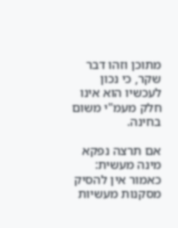מתוכן וזהו דבר שקר, כי נכון לעכשיו הוא אינו חלק מעמ"י משום בחינה.

אם תרצה נפקא מינה מעשית:
כאמור אין להסיק מסקנות מעשיות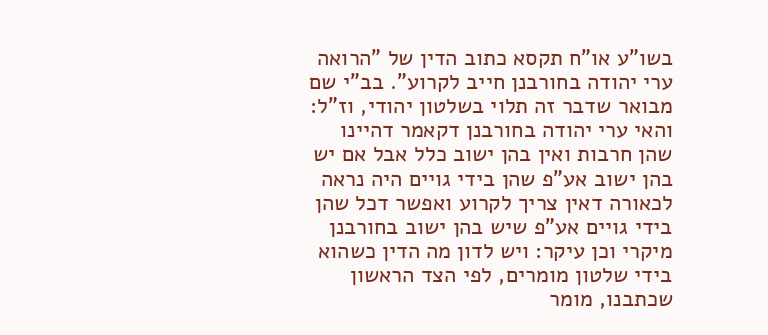בשו"ע או"ח תקסא כתוב הדין של "הרואה ערי יהודה בחורבנן חייב לקרוע". בב"י שם מבואר שדבר זה תלוי בשלטון יהודי, וז"ל: והאי ערי יהודה בחורבנן דקאמר דהיינו שהן חרבות ואין בהן ישוב כלל אבל אם יש בהן ישוב אע"פ שהן בידי גויים היה נראה לכאורה דאין צריך לקרוע ואפשר דכל שהן בידי גויים אע"פ שיש בהן ישוב בחורבנן מיקרי וכן עיקר: ויש לדון מה הדין כשהוא בידי שלטון מומרים, לפי הצד הראשון שכתבנו, מומר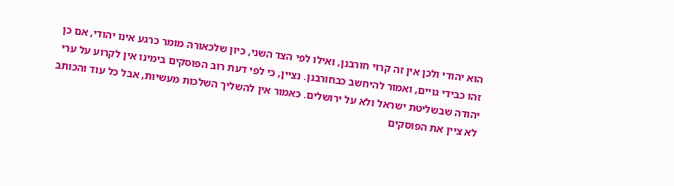הוא יהודי ולכן אין זה קרוי חורבנן, ואילו לפי הצד השני, כיון שלכאורה מומר כרגע אינו יהודי, אם כן זהו כבידי גויים, ואמור להיחשב כבחורבנן. נציין, כי לפי דעת רוב הפוסקים בימינו אין לקרוע על ערי יהודה שבשליטת ישראל ולא על ירושלים. כאמור אין להשליך השלכות מעשיות, אבל כל עוד והכותב לא ציין את הפוסקים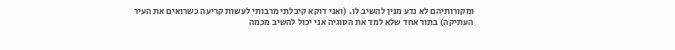ומקורותיהם לא נדע מנין להשיב לו. (ואני דוקא קיבלתי מרבותי לעשות קריעה כשרואים את העיר העתיקה) בתור אחד שלא למד את הסוגיה אני יכול להשיב מכמה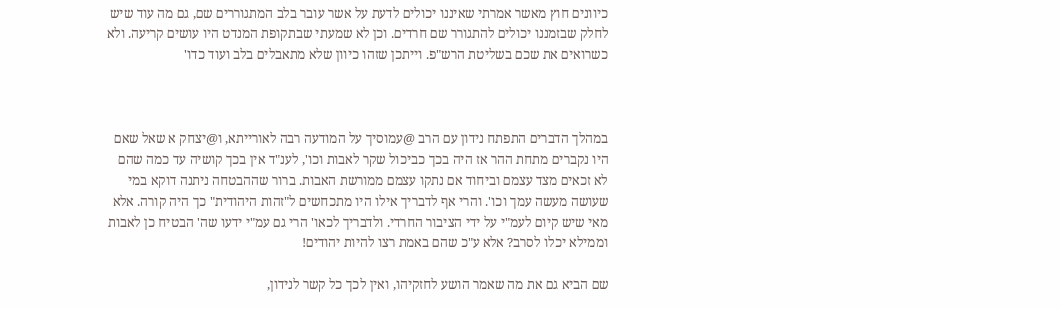כיוונים חוץ מאשר אמרתי שאיננו יכולים לדעת על אשר עובר בלב המתגוררים שם, גם מה עוד שיש לחלק שבזמננו יכולים להתגורר שם חרדים. וכן לא שמעתי שבתקופת המנדט היו עושים קריעה. ולא כשרואים את שכם בשליטת הרש"פ. וייתכן שזהו כיוון שלא מתאבלים בלב ועוד כדו'



במהלך הדברים התפתח נידון עם הרב @עמוסיך על המודעה רבה לאורייתא, ו@יצחק א שאל שאם היו נקברים מתחת ההר אז היה בכך כביכול שקר לאבות וכו', לענ"ד אין בכך קושיה עד כמה שהם לא זכאים מצד עצמם וביחוד אם נתקו עצמם ממורשת האבות. ברור שההבטחה ניתנה דוקא במי שעושה מעשה עמך וכו'. והרי אף לדבריך אילו היו מתכחשים ל"זהות היהודית" כך היה קורה. אלא מאי שיש קיום לעמ"י על ידי הציבור החרדי. ולדבריך לכאו' הרי גם עמ"י ידעו שה' הבטיח כן לאבות וממילא יכלו לסרב? אלא ע"כ שהם באמת רצו להיות יהודים!

שם הביא גם את מה שאמר הושע לחזקיהו, ואין לכך כל קשר לנידון,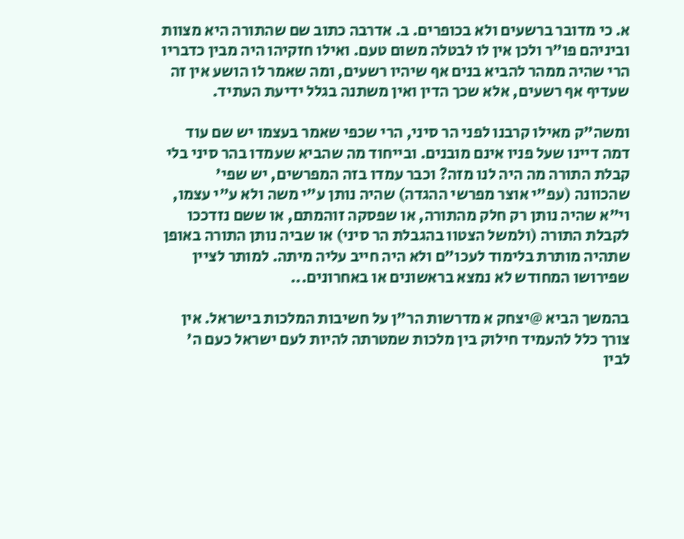א. כי מדובר ברשעים ולא בכופרים. ב. אדרבה כתוב שם שהתורה היא מצוות וביניהם פו"ר ולכן אין לו לבטלה משום טעם. ואילו חזקיהו היה מבין כדבריו הרי שהיה ממהר להביא בנים אף שיהיו רשעים, ומה שאמר לו הושע אין זה שעדיף אף רשעים, אלא שכך הדין ואין משתנה בגלל ידיעת העתיד.

ומשה"ק מאילו קרבנו לפני הר סיני, הרי שכפי שאמר בעצמו יש שם עוד דמה דיינו שעל פניו אינם מובנים. ובייחוד מה שהביא שעמדו בהר סיני בלי קבלת התורה מה היה לנו מזה? וכבר עמדו בזה המפרשים, יש שפי' שהכוונה (עפ"י אוצר מפרשי ההגדה) שהיה נותן ע"י משה ולא ע"י עצמו, וי"א שהיה נותן רק חלק מהתורה, או שפסקה זוהמתם, או ששם נזדככו לקבלת התורה (ולמשל הצטוו בהגבלת הר סיני) או שביה נותן התורה באופן שתהיה מותרת בלימוד לעכו"ם ולא היה חייב עליה מיתה. למותר לציין שפירושו המחודש לא נמצא בראשונים או באחרונים...

בהמשך הביא @יצחק א מדרשות הר"ן על חשיבות המלכות בישראל. אין צורך כלל להעמיד חילוק בין מלכות שמטרתה להיות לעם ישראל כעם ה' לבין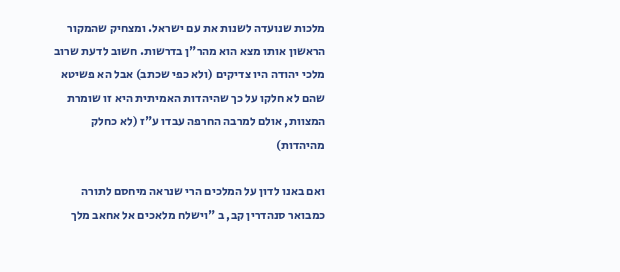מלכות שנועדה לשנות את עם ישראל. ומצחיק שהמקור הראשון אותו מצא הוא מהר"ן בדרשות. חשוב לדעת שרוב מלכי יהודה היו צדיקים (ולא כפי שכתב) אבל הא פשיטא שהם לא חלקו על כך שהיהדות האמיתית היא זו שומרת המצוות, אולם למרבה החרפה עבדו ע"ז (לא כחלק מהיהדות)

ואם באנו לדון על המלכים הרי שנראה מיחסם לתורה כמבואר סנהדרין קב, ב "וישלח מלאכים אל אחאב מלך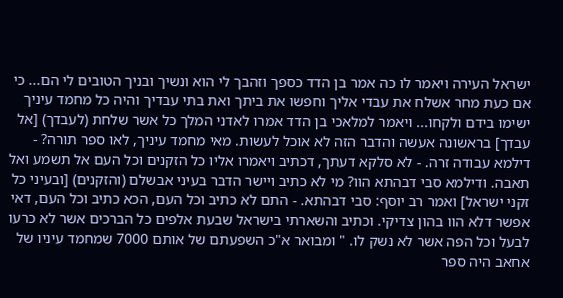ישראל העירה ויאמר לו כה אמר בן הדד כספך וזהבך לי הוא ונשיך ובניך הטובים לי הם... כי אם כעת מחר אשלח את עבדי אליך וחפשו את ביתך ואת בתי עבדיך והיה כל מחמד עיניך ישימו בידם ולקחו... ויאמר למלאכי בן הדד אמרו לאדני המלך כל אשר שלחת (לעבדך) [אל עבדך] בראשונה אעשה והדבר הזה לא אוכל לעשות. מאי מחמד עיניך, לאו ספר תורה? - דילמא עבודה זרה. - לא סלקא דעתך, דכתיב ויאמרו אליו כל הזקנים וכל העם אל תשמע ואל תאבה. ודילמא סבי דבהתא הוו? מי לא כתיב ויישר הדבר בעיני אבשלם (והזקנים) [ובעיני כל זקני ישראל] ואמר רב יוסף: סבי דבהתא. - התם לא כתיב וכל העם, הכא כתיב וכל העם, דאי אפשר דלא הוו בהון צדיקי. וכתיב והשארתי בישראל שבעת אלפים כל הברכים אשר לא כרעו לבעל וכל הפה אשר לא נשק לו. " ומבואר א"כ השפעתם של אותם 7000 שמחמד עיניו של אחאב היה ספר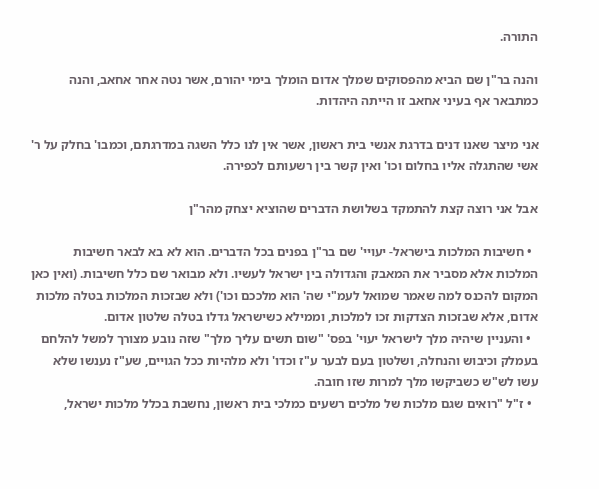התורה.

והנה בר"ן שם הביא מהפסוקים שמלך אדום הומלך בימי יהורם, אשר נטה אחר אחאב, והנה כמתבאר אף בעיני אחאב זו הייתה היהדות.

אני מיצר שאנו דנים בדרגת אנשי בית ראשון, אשר אין לנו כלל השגה במדרגתם, וכמבו' בחלק על ר' אשי שהתגלה אליו בחלום וכו' ואין קשר בין רשעותם לכפירה.

אבל אני רוצה קצת להתמקד בשלושת הדברים שהוציא יצחק מהר"ן

  • חשיבות המלכות בישראל- יעויי' שם בר"ן בפנים בכל הדברים. הוא לא בא לבאר חשיבות המלכות אלא מסביר את המאבק והגדולה בין ישראל לעשיו. ולא מבואר שם כלל חשיבות. (ואין כאן המקום להכנס למה שאמר שמואל לעמ"י שה' הוא מלככם וכו') ולא שבזכות המלכות בטלה מלכות אדום, אלא שבזכות הצדקות זכו למלכות, וממילא כשישראל גדלו בטלה שלטון אדום.
  • והעניין שיהיה מלך לישראל יעוי' בפס' "שום תשים עליך מלך" שזה נובע מצורך למשל להלחם בעמלק וכיבוש והנחלה, ושלטון בעם לבער ע"ז וכדו' ולא מלהיות ככל הגויים, שע"ז נענשו שלא עשו לש"ש כשביקשו מלך למרות שזו חובה.
  • ז"ל "רואים שגם מלכות של מלכים רשעים כמלכי בית ראשון, נחשבת בכלל מלכות ישראל,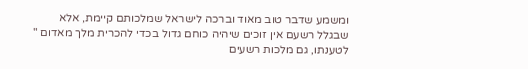ומשמע שדבר טוב מאוד וברכה לישראל שמלכותם קיימת, אלא שבגלל רשעם אין זוכים שיהיה כוחם גדול בכדי להכרית מלך מאדום " לטענתו, גם מלכות רשעים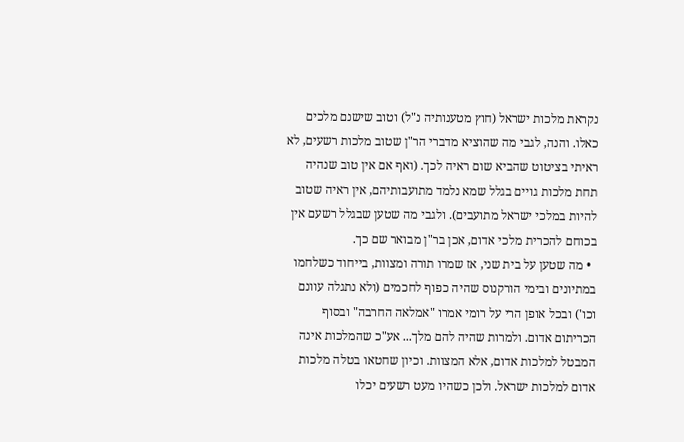נקראת מלכות ישראל (חוץ מטענותיה נ"ל) וטוב שישנם מלכים כאלו. והנה, לגבי מה שהוציא מדברי הר"ן שטוב מלכות רשעים, לא ראיתי בציטוט שהביא שום ראיה לכך. (ואף אם אין טוב שנהיה תחת מלכות גויים בגלל שמא נלמד מתועבותיהם, אין ראיה שטוב להיות במלכי ישראל מתועבים). ולגבי מה שטען שבגלל רשעם אין בכוחם להכרית מלכי אדום, אכן בר"ן מבואר שם כך.
  • מה שטען על בית שני, אז שמרו תורה ומצוות, בייחוד כשלחמו במתיונים ובימי הורקנוס שהיה כפוף לחכמים (ולא נתגלה עוונם וכו') ובכל אופן הרי על רומי אמרו "אמלאה החרבה" ובסוף הכריתום אדום. ולמרות שהיה להם מלך... אע"כ שהמלכות אינה המבטל למלכות אדום, אלא המצוות. וכיון שחטאו בטלה מלכות אדום למלכות ישראל. ולכן כשהיו מעט רשעים יכלו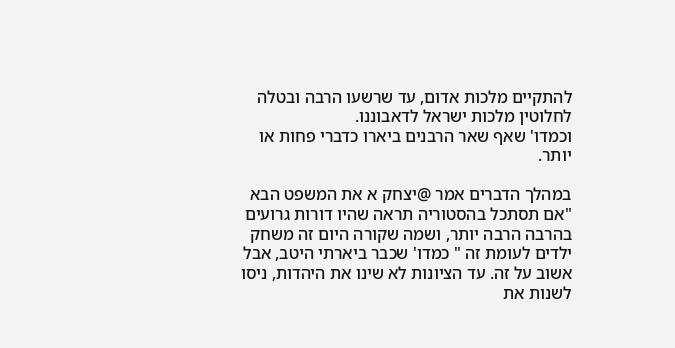להתקיים מלכות אדום, עד שרשעו הרבה ובטלה לחלוטין מלכות ישראל לדאבוננו.
וכמדו' שאף שאר הרבנים ביארו כדברי פחות או יותר.

במהלך הדברים אמר @יצחק א את המשפט הבא "אם תסתכל בהסטוריה תראה שהיו דורות גרועים בהרבה הרבה יותר, ושמה שקורה היום זה משחק ילדים לעומת זה " כמדו' שכבר ביארתי היטב, אבל אשוב על זה. עד הציונות לא שינו את היהדות, ניסו לשנות את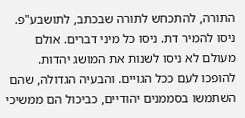התורה, להתכחש לתורה שבכתב, לתושבע"פ. ניסו להמיר דת. ניסו כל מיני דברים. אולם מעולם לא ניסו לשנות את המושג יהדות. להופכו לעם ככל הגויים. והבעיה הגדולה, שהם השתמשו בסממנים יהודיים, כביכול הם ממשיכי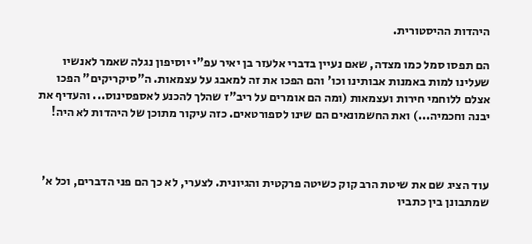היהדות ההיסטורית.

הם תפסו סמל כמו מצדה, שאם נעיין בדברי אלעזר בן יאיר עפ"י יוסיפון נגלה שאמר לאנשיו שעלינו למות באמנות אבותינו וכו' והם הפכו את זה למאבג על עצמאות. ה"סיקריקים" הפכו אצלם ללוחמי חירות ועצמאות (ומה הם אומרים על ריב"ז שהלך להכנע לאספסינוס... והעדיף את יבנה וחכמיה...) ואת החשמונאים הם שינו לספורטאים. כזה עיקור מתוכן של היהדות לא היה!



עוד הציג שם את שיטת הרב קוק כשיטה פרקטית והגיונית. לצערי, לא כך הם פני הדברים, וכל א' שמתבונן בין כתביו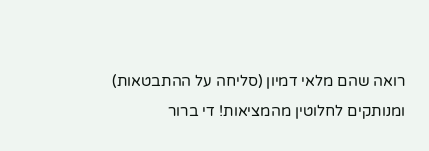רואה שהם מלאי דמיון (סליחה על ההתבטאות) ומנותקים לחלוטין מהמציאות! די ברור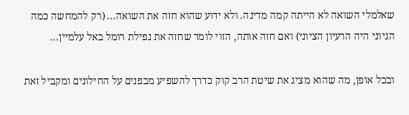שאלמלי השואה לא הייתה קמה מדינה. ולא ידוע שהוא חזה את השואה... (רק להמחשה כמה הגיוני היה הרעיון הציוני) ואם חזה אותה, הזוי לומר שחזה את נפילת רומל באל עלמיין...

ובכל אופן, מה שהוא מציג את שיטת הרב קוק כדרך להשפיע מבפנים על החילונים ומקביל זאת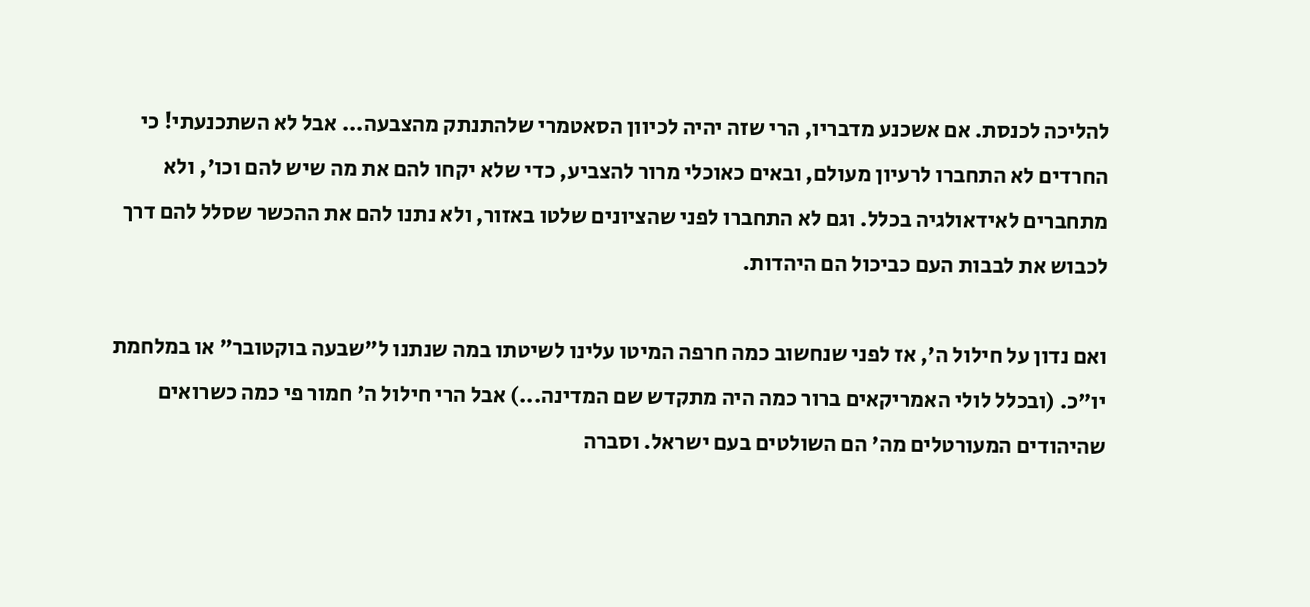להליכה לכנסת. אם אשכנע מדבריו, הרי שזה יהיה לכיוון הסאטמרי שלהתנתק מהצבעה... אבל לא השתכנעתי! כי החרדים לא התחברו לרעיון מעולם, ובאים כאוכלי מרור להצביע, כדי שלא יקחו להם את מה שיש להם וכו', ולא מתחברים לאידאולגיה בכלל. וגם לא התחברו לפני שהציונים שלטו באזור, ולא נתנו להם את ההכשר שסלל להם דרך לכבוש את לבבות העם כביכול הם היהדות.

ואם נדון על חילול ה', אז לפני שנחשוב כמה חרפה המיטו עלינו לשיטתו במה שנתנו ל"שבעה בוקטובר" או במלחמת יו"כ. (ובכלל לולי האמריקאים ברור כמה היה מתקדש שם המדינה...) אבל הרי חילול ה' חמור פי כמה כשרואים שהיהודים המעורטלים מה' הם השולטים בעם ישראל. וסברה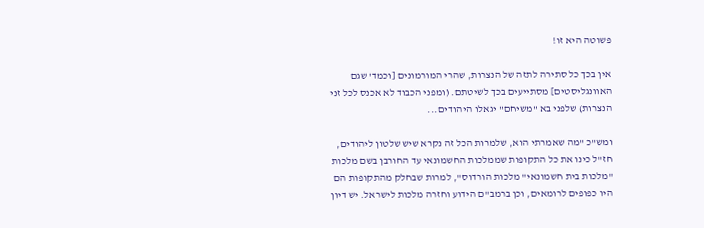פשוטה היא זו!

אין בכך כל סתירה לתזה של הנצרות, שהרי המורמונים [וכמד' שגם האוונגליסטים] מסתייעים בכך לשיטתם. (ומפני הכבוד לא אכנס לכל זני הנצרות) שלפני בא "משיחם" יגאלו היהודים...

ומש"כ "מה שאמרתי הוא, שלמרות הכל זה נקרא שיש שלטון ליהודים, חז"ל כינו את כל התקופות שממלכות החשמונאי עד החורבן בשם מלכות "מלכות בית חשמונאי" מלכות הורדוס", למרות שבחלק מהתקופות הם היו כפופים לרומאים, וכן ברמב"ם הידוע וחזרה מלכות לישראל. יש דיון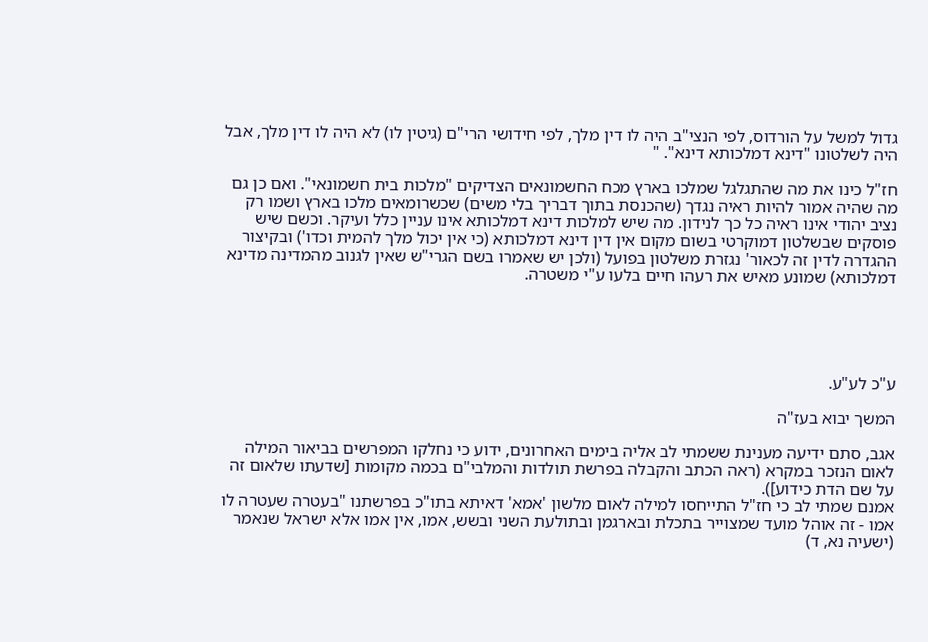גדול למשל על הורדוס, לפי הנצי"ב היה לו דין מלך, לפי חידושי הרי"ם (גיטין לו) לא היה לו דין מלך, אבל היה לשלטונו "דינא דמלכותא דינא". "

חז"ל כינו את מה שהתגלגל שמלכו בארץ מכח החשמונאים הצדיקים "מלכות בית חשמונאי". ואם כן גם מה שהיה אמור להיות ראיה נגדך (שהכנסת בתוך דבריך בלי משים) שכשרומאים מלכו בארץ ושמו רק נציב יהודי אינו ראיה כל כך לנידון. מה שיש למלכות דינא דמלכותא אינו עניין כלל ועיקר. וכשם שיש פוסקים שבשלטון דמוקרטי בשום מקום אין דין דינא דמלכותא (כי אין יכול מלך להמית וכדו') ובקיצור ההגדרה לדין זה לכאור' נגזרת משלטון בפועל (ולכן יש שאמרו בשם הגרי"ש שאין לגנוב מהמדינה מדינא דמלכותא) שמונע מאיש את רעהו חיים בלעו ע"י משטרה.





ע"כ לע"ע.

המשך יבוא בעז"ה

אגב, סתם ידיעה מענינת ששמתי לב אליה בימים האחרונים, ידוע כי נחלקו המפרשים בביאור המילה לאום הנזכר במקרא (ראה הכתב והקבלה בפרשת תולדות והמלבי"ם בכמה מקומות [שדעתו שלאום זה על שם הדת כידוע]).
אמנם שמתי לב כי חז"ל התייחסו למילה לאום מלשון 'אמא' דאיתא בתו"כ בפרשתנו "בעטרה שעטרה לו אמו - זה אוהל מועד שמצוייר בתכלת ובארגמן ובתולעת השני ובשש, אמו, אין אמו אלא ישראל שנאמר (ישעיה נא, ד)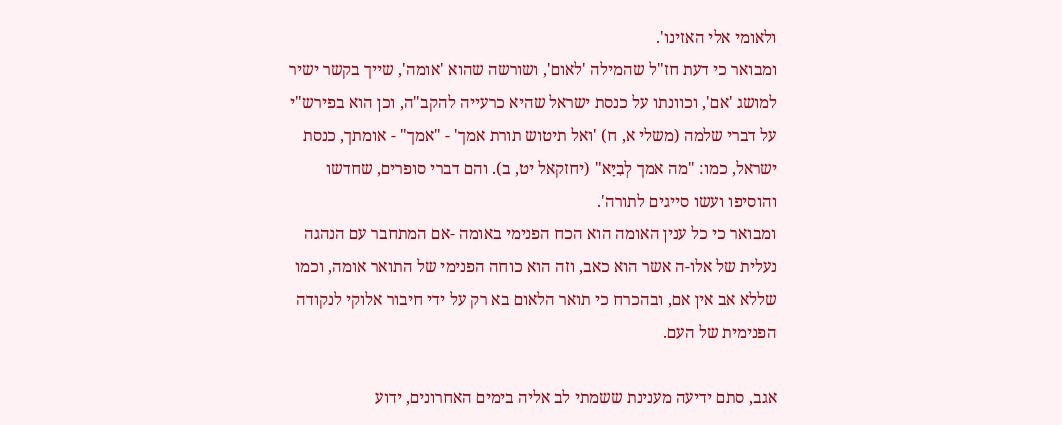ולאומי אלי האזינו'.
ומבואר כי דעת חז"ל שהמילה 'לאום', ושורשה שהוא 'אומה', שייך בקשר ישיר למושג 'אם', וכוונתו על כנסת ישראל שהיא כרעייה להקב"ה, וכן הוא בפירש"י על דברי שלמה (משלי א, ח) 'ואל תיטוש תורת אמך' - "אמך" - אומתך, כנסת ישראל, כמו: "מה אמך לְבִיָּא" (יחזקאל יט, ב). והם דברי סופרים, שחדשו והוסיפו ועשו סייגים לתורה'.
ומבואר כי כל ענין האומה הוא הכח הפנימי באומה -אם המתחבר עם הנהגה נעלית של אלו-ה אשר הוא כאב, וזה הוא כוחה הפנימי של התואר אומה, וכמו שללא אב אין אם, ובהכרח כי תואר הלאום בא רק על ידי חיבור אלוקי לנקודה הפנימית של העם.

אגב, סתם ידיעה מענינת ששמתי לב אליה בימים האחרונים, ידוע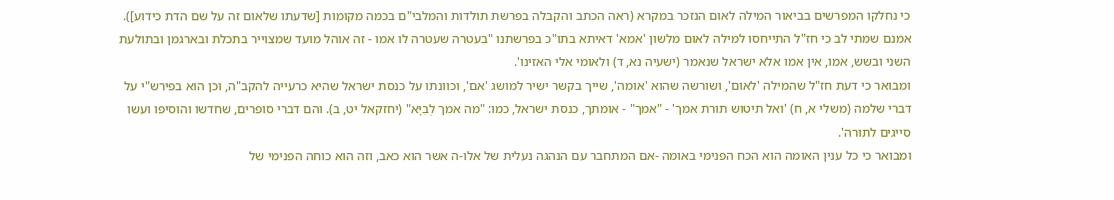כי נחלקו המפרשים בביאור המילה לאום הנזכר במקרא (ראה הכתב והקבלה בפרשת תולדות והמלבי"ם בכמה מקומות [שדעתו שלאום זה על שם הדת כידוע]).
אמנם שמתי לב כי חז"ל התייחסו למילה לאום מלשון 'אמא' דאיתא בתו"כ בפרשתנו "בעטרה שעטרה לו אמו - זה אוהל מועד שמצוייר בתכלת ובארגמן ובתולעת השני ובשש, אמו, אין אמו אלא ישראל שנאמר (ישעיה נא, ד) ולאומי אלי האזינו'.
ומבואר כי דעת חז"ל שהמילה 'לאום', ושורשה שהוא 'אומה', שייך בקשר ישיר למושג 'אם', וכוונתו על כנסת ישראל שהיא כרעייה להקב"ה, וכן הוא בפירש"י על דברי שלמה (משלי א, ח) 'ואל תיטוש תורת אמך' - "אמך" - אומתך, כנסת ישראל, כמו: "מה אמך לְבִיָּא" (יחזקאל יט, ב). והם דברי סופרים, שחדשו והוסיפו ועשו סייגים לתורה'.
ומבואר כי כל ענין האומה הוא הכח הפנימי באומה -אם המתחבר עם הנהגה נעלית של אלו-ה אשר הוא כאב, וזה הוא כוחה הפנימי של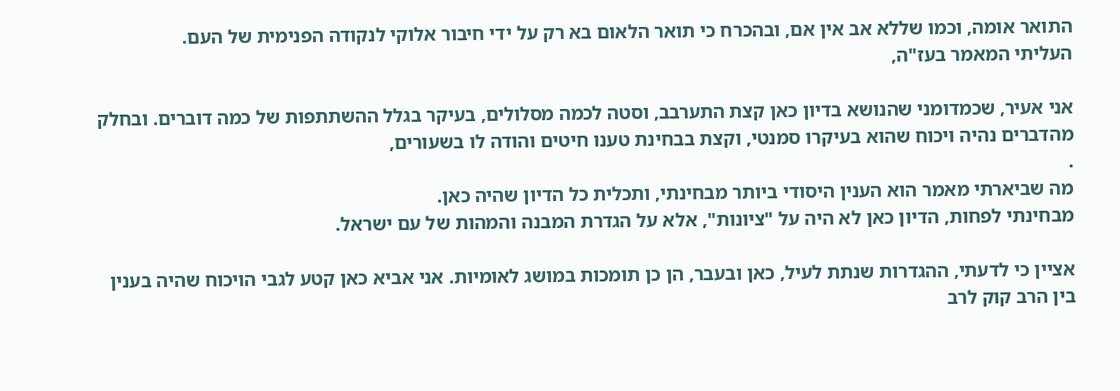התואר אומה, וכמו שללא אב אין אם, ובהכרח כי תואר הלאום בא רק על ידי חיבור אלוקי לנקודה הפנימית של העם.
העליתי המאמר בעז"ה,

אני אעיר, שכמדומני שהנושא בדיון כאן קצת התערבב, וסטה לכמה מסלולים, בעיקר בגלל ההשתתפות של כמה דוברים. ובחלק מהדברים נהיה ויכוח שהוא בעיקרו סמנטי, וקצת בבחינת טענו חיטים והודה לו בשעורים,
.
מה שביארתי מאמר הוא הענין היסודי ביותר מבחינתי, ותכלית כל הדיון שהיה כאן.
מבחינתי לפחות, הדיון כאן לא היה על "ציונות", אלא על הגדרת המבנה והמהות של עם ישראל.

אציין כי לדעתי, ההגדרות שנתת לעיל, כאן ובעבר, הן כן תומכות במושג לאומיות. אני אביא כאן קטע לגבי הויכוח שהיה בענין בין הרב קוק לרב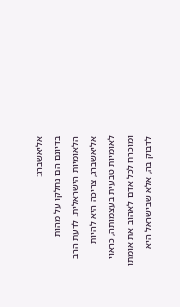אליאשברג:
בדיונם הם נחלקו על מהות הלאומיות הישראלית. לדעת הרב אליאשברג, צריכה היא להיות לאומיות טבעית בעצמותה, כראוי ומוכרח לכל אדם לאהוב את אומתו לדבוק בה, אלא שבישראל היא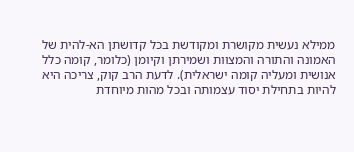ממילא נעשית מקושרת ומקודשת בכל קדושתן הא-להית של האמונה והתורה והמצוות ושמירתן וקיומן (כלומר, קומה כלל אנושית ומעליה קומה ישראלית). לדעת הרב קוק, צריכה היא להיות בתחילת יסוד עצמותה ובכל מהות מיוחדת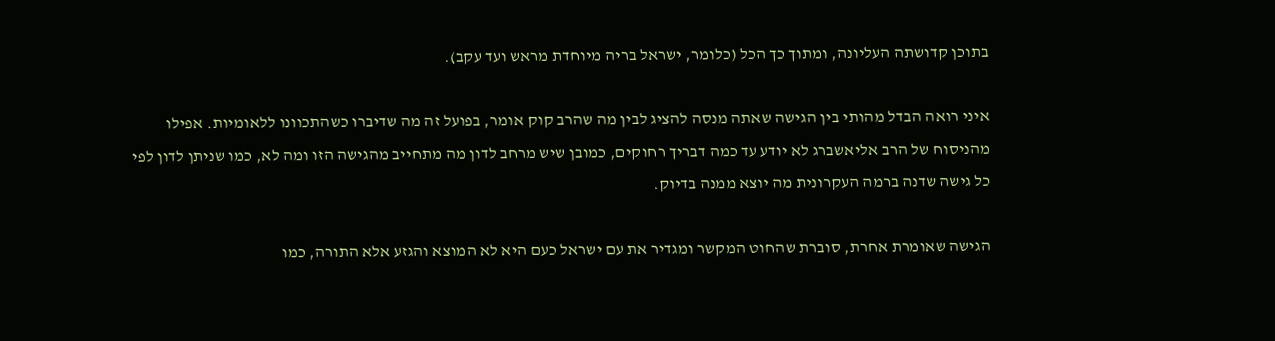בתוכן קדושתה העליונה, ומתוך כך הכל (כלומר, ישראל בריה מיוחדת מראש ועד עקב).

איני רואה הבדל מהותי בין הגישה שאתה מנסה להציג לבין מה שהרב קוק אומר, בפועל זה מה שדיברו כשהתכוונו ללאומיות. אפילו מהניסוח של הרב אליאשברג לא יודע עד כמה דבריך רחוקים, כמובן שיש מרחב לדון מה מתחייב מהגישה הזו ומה לא, כמו שניתן לדון לפי כל גישה שדנה ברמה העקרונית מה יוצא ממנה בדיוק.

הגישה שאומרת אחרת, סוברת שהחוט המקשר ומגדיר את עם ישראל כעם היא לא המוצא והגזע אלא התורה, כמו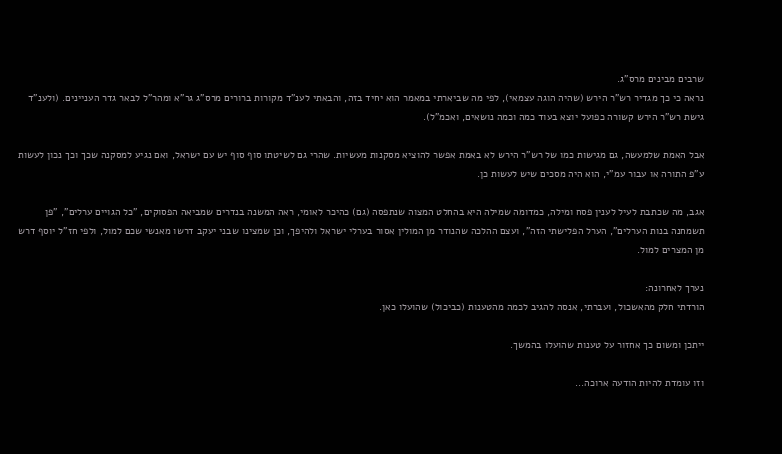שרבים מבינים מרס"ג.
נראה כי כך מגדיר רש"ר הירש (שהיה הוגה עצמאי), לפי מה שביארתי במאמר הוא יחיד בזה, והבאתי לענ"ד מקורות ברורים מרס"ג גר"א ומהר"ל לבאר גדר העניינים. (ולענ"ד גישת רש"ר הירש קשורה כפועל יוצא בעוד כמה וכמה נושאים, ואכמ"ל).

אבל האמת שלמעשה, גם מגישות כמו של רש"ר הירש לא באמת אפשר להוציא מסקנות מעשיות. שהרי גם לשיטתו סוף סוף יש עם ישראל, ואם נגיע למסקנה שכך וכך נכון לעשות ע"פ התורה או עבור עמ"י, הוא היה מסכים שיש לעשות כן.

אגב, מה שכתבת לעיל לענין פסח ומילה, כמדומה שמילה היא בהחלט המצוה שנתפסה (גם) כהיכר לאומי, ראה המשנה בנדרים שמביאה הפסוקים, "כל הגויים ערלים", "פן תשמחנה בנות הערלים", הערל הפלישתי הזה", ועצם ההלכה שהנודר מן המולין אסור בערלי ישראל ולהיפך, וכן שמצינו שבני יעקב דרשו מאנשי שכם למול, ולפי חז"ל יוסף דרש מן המצרים למול.

נערך לאחרונה:
הורדתי חלק מהאשכול, ועברתי, אנסה להגיב לכמה מהטענות (כביכול) שהועלו כאן.

ייתכן ומשום כך אחזור על טענות שהועלו בהמשך.

וזו עומדת להיות הודעה ארוכה...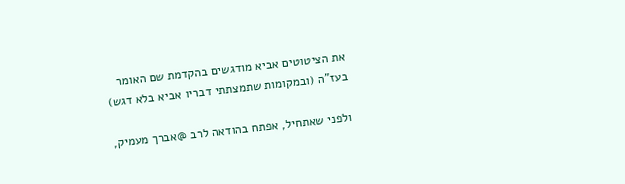את הציטוטים אביא מודגשים בהקדמת שם האומר בעז"ה (ובמקומות שתמצתתי דבריו אביא בלא דגש)

ולפני שאתחיל, אפתח בהודאה לרב @אברך מעמיק,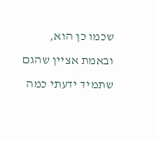שכמו כן הוא, ובאמת אציין שהגם שתמיד ידעתי כמה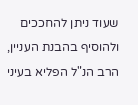שעוד ניתן להחככים ולהוסיף בהבנת העניין, הרב הנ"ל הפליא בעיני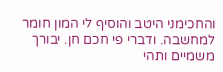והחכימני היטב והוסיף לי המון חומר למחשבה. ודברי פי חכם חן. יבורך משמיים ותהי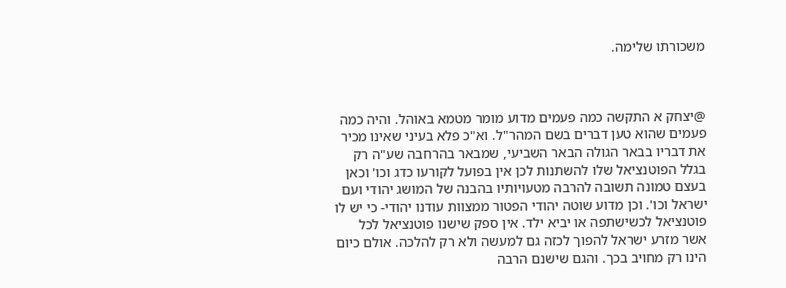משכורתו שלימה.



@יצחק א התקשה כמה פעמים מדוע מומר מטמא באוהל. והיה כמה פעמים שהוא טען דברים בשם המהר"ל. וא"כ פלא בעיני שאינו מכיר את דבריו בבאר הגולה הבאר השביעי, שמבאר בהרחבה שע"ה רק בגלל הפוטנציאל שלו להשתנות לכן אין בפועל לקורעו כדג וכו' וכאן בעצם טמונה תשובה להרבה מטעויותיו בהבנה של המושג יהודי ועם ישראל וכו'. וכן מדוע שוטה יהודי הפטור ממצוות עודנו יהודי- כי יש לו פוטנציאל לכשישתפה או יביא ילד. אין ספק שישנו פוטנציאל לכל אשר מזרע ישראל להפוך לכזה גם למעשה ולא רק להלכה. אולם כיום הינו רק מחויב בכך. והגם שישנם הרבה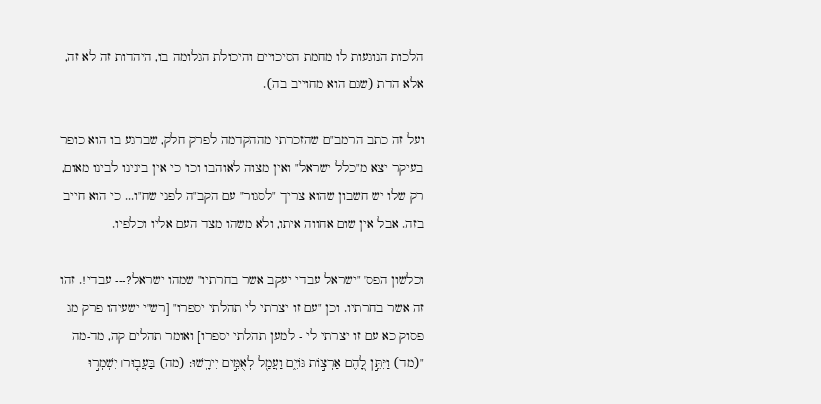הלכות הנוגעות לו מחמת הסיכויים והיכולת הגלומה בו, היהדות זה לא זה, אלא הדת (שגם הוא מחוייב בה).

ועל זה כתב הרמב"ם שהזכרתי מההקדמה לפרק חלק, שברגע בו הוא כופר בעיקר יצא מ"כלל ישראל" ואין מצוה לאוהבו וכו' כי אין בינינו לבינו מאום, רק שלו יש חשבון שהוא צריך "לסגור" עם הקב"ה לפני שח"ו... כי הוא חייב בזה. אבל אין שום אחווה איתו, ולא משהו מצד העם אליו וכלפיו.

וכלשון הפס' "ישראל עבדי יעקב אשר בחרתיו" שמהו ישראל?--- עבדי!. זהו זה אשר בחרתיו. וכן "עם זו יצרתי לי תהלתי יספרו" [רש"י ישעיהו פרק מג פסוק כא עם זו יצרתי לי - למען תהלתי יספרו] ואומר תהלים קה, מד-מה "(מד) וַיִּתֵּ֣ן לָ֭הֶם אַרְצ֣וֹת גּוֹיִ֑ם וַעֲמַ֖ל לְאֻמִּ֣ים יִירָֽשׁוּ: (מה) בַּעֲב֤וּר׀ יִשְׁמְר֣וּ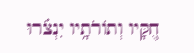חֻ֭קָּיו וְתוֹרֹתָ֥יו יִנְצֹ֗רוּ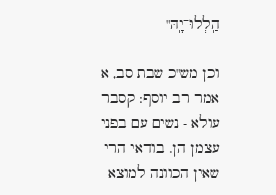הַֽלְלוּ־יָֽהּ"

וכן מש"כ שבת סב, א אמר רב יוסף: קסבר עולא - נשים עם בפני עצמן הן. בודאי הרי שאין הכוונה למוצא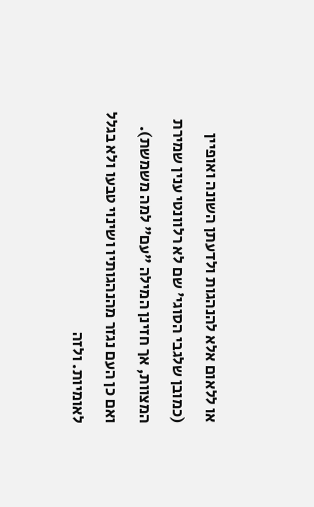או ללאום אלא להנהגות ולדעתן השונה ואופיין (כמובן שלגבי הסוגי' שם לא רלוונטי ענין שמירת המצוות, אך חזינן המילה "עם" למה משמשת). ואם כן העם נגזר מהנהגותיו ושינוי טבעו ולא בגלל לאומיות. ולזה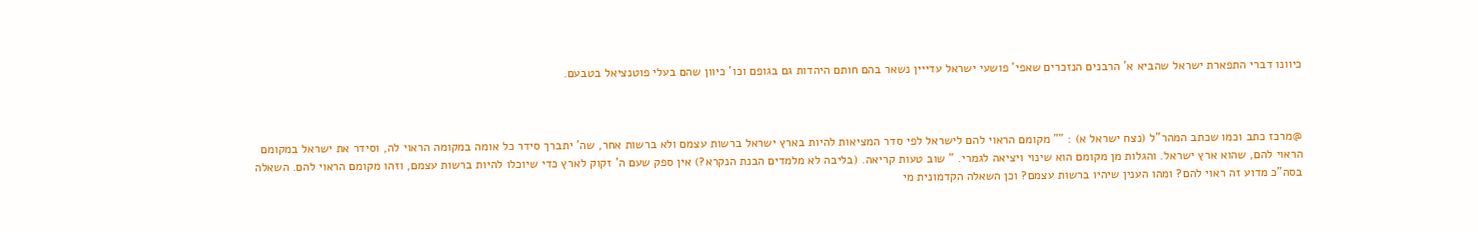כיוונו דברי התפארת ישראל שהביא א' הרבנים הנזכרים שאפי' פושעי ישראל עדייין נשאר בהם חותם היהדות גם בגופם וכו' כיוון שהם בעלי פוטנציאל בטבעם.



@מרכז כתב וכמו שכתב המהר"ל (נצח ישראל א) : "" מקומם הראוי להם לישראל לפי סדר המציאות להיות בארץ ישראל ברשות עצמם ולא ברשות אחר, שה' יתברך סידר כל אומה במקומה הראוי לה, וסידר את ישראל במקומם הראוי להם, שהוא ארץ ישראל. והגלות מן מקומם הוא שינוי ויציאה לגמרי. " שוב טעות קריאה. (בליבה לא מלמדים הבנת הנקרא?) אין ספק שעם ה' זקוק לארץ כדי שיוכלו להיות ברשות עצמם, וזהו מקומם הראוי להם. השאלה בסה"כ מדוע זה ראוי להם? ומהו הענין שיהיו ברשות עצמם? וכן השאלה הקדמונית מי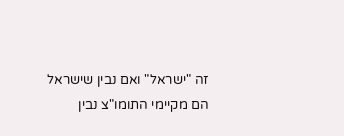זה "ישראל" ואם נבין שישראל הם מקיימי התומו"צ נבין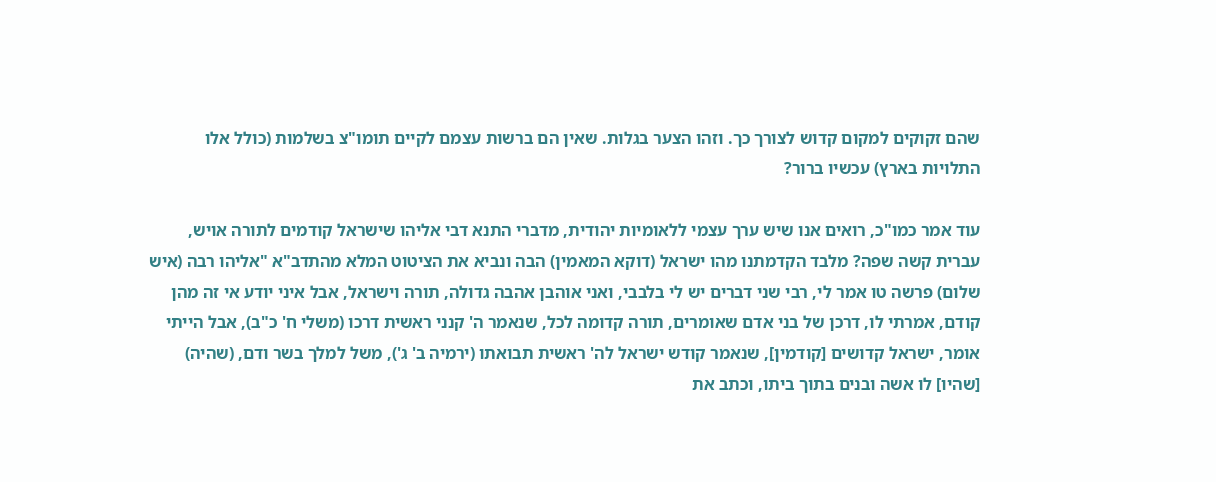שהם זקוקים למקום קדוש לצורך כך. וזהו הצער בגלות. שאין הם ברשות עצמם לקיים תומו"צ בשלמות (כולל אלו התלויות בארץ) עכשיו ברור?

עוד אמר כמו"כ, רואים אנו שיש ערך עצמי ללאומיות יהודית, מדברי התנא דבי אליהו שישראל קודמים לתורה אויש, עברית קשה שפה? מלבד הקדמתנו מהו ישראל (דוקא המאמין) הבה ונביא את הציטוט המלא מהתדב"א "אליהו רבה (איש שלום) פרשה טו אמר לי, רבי שני דברים יש לי בלבבי, ואני אוהבן אהבה גדולה, תורה וישראל, אבל איני יודע אי זה מהן קודם, אמרתי לו, דרכן של בני אדם שאומרים, תורה קדומה לכל, שנאמר ה' קנני ראשית דרכו (משלי ח' כ"ב), אבל הייתי אומר, ישראל קדושים [קודמין], שנאמר קודש ישראל לה' ראשית תבואתו (ירמיה ב' ג'), משל למלך בשר ודם, (שהיה) [שהיו] לו אשה ובנים בתוך ביתו, וכתב את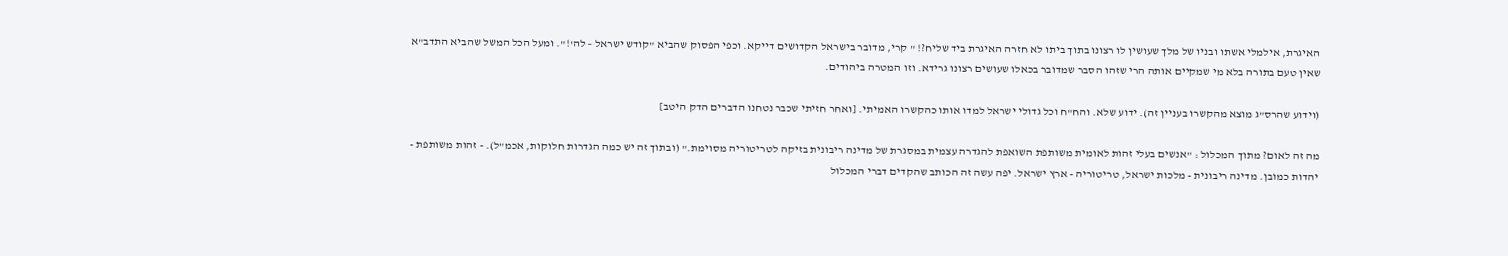האיגרת, אילמלי אשתו ובניו של מלך שעושין לו רצונו בתוך ביתו לא חזרה האיגרת ביד שליח?! " קרי, מדובר בישראל הקדושים דייקא. וכפי הפסוק שהביא "קודש ישראל – לה'!". ומעל הכל המשל שהביא התדב"א שאין טעם בתורה בלא מי שמקיים אותה הרי שזהו הסבר שמדובר בכאלו שעושים רצונו גרידא. וזו המטרה ביהודים.

(וידוע שהרס"ג מוצא מהקשרו בעניין זה). ידוע שלא. והח"ח וכל גדולי ישראל למדו אותו כהקשרו האמיתי. [ואחר חזיתי שכבר נטחנו הדברים הדק היטב]

מה זה לאום? מתוך המכלול : "אנשים בעלי זהות לאומית משותפת השואפת להגדרה עצמית במסגרת של מדינה ריבונית בזיקה לטריטוריה מסוימת." (ובתוך זה יש כמה הגדרות חלוקות, אכמ"ל). - זהות משותפת - יהדות כמובן. מדינה ריבונית - מלכות ישראל, טריטוריה - ארץ ישראל. יפה עשה זה הכותב שהקדים דברי המכלול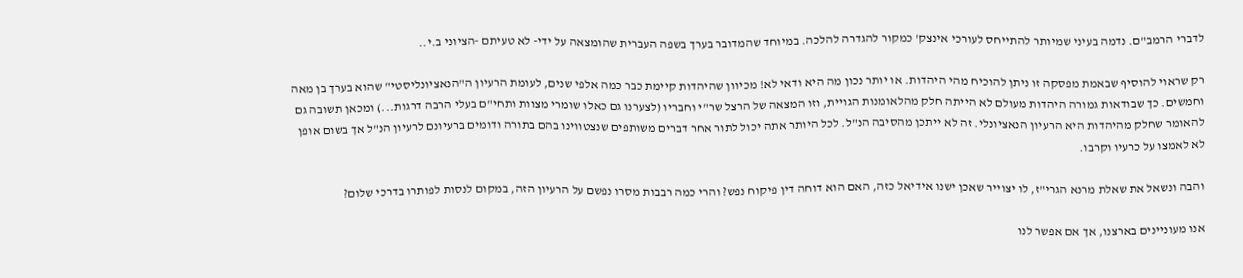לדברי הרמב"ם. נדמה בעיני שמיותר להתייחס לעורכי אינצק' כמקור להגדרה להלכה. במיוחד שהמדובר בערך בשפה העברית שהומצאה על ידי- לא טעיתם -הציוני ב.י..

רק שראוי להוסיף שבאמת מפסקה זו ניתן להוכיח מהי היהדות. או יותר נכון מה היא ודאי לא! מכיוון שהיהדות קיימת כבר כמה אלפי שנים, לעומת הרעיון ה"הנאציונליסטי" שהוא בערך בן מאה וחמשים. כך שבודאות גמורה היהדות מעולם לא הייתה חלק מהלאומנות הגויית, וזו המצאה של הרצל שר"י וחבריו (לצערנו גם כאלו שומרי מצוות ותחי"ם בעלי הרבה דרגות...) ומכאן תשובה גם להאומר שחלק מהיהדות היא הרעיון הנאציונלי. זה לא ייתכן מהסיבה הנ"ל. לכל היותר אתה יכול לתור אחר דברים משותפים שנצטווינו בהם בתורה ודומים ברעיונם לרעיון הנ"ל אך בשום אופן לא לאמצו על כרעיו וקרבו.

והבה ונשאל את שאלת מרנא הגרי"ז, לו יצוייר שאכן ישנו אידיאל כזה, האם הוא דוחה דין פיקוח נפש? והרי כמה רבבות מסרו נפשם על הרעיון הזה, במקום לנסות לפותרו בדרכי שלום?

אנו מעוניינים בארצנו, אך אם אפשר לנו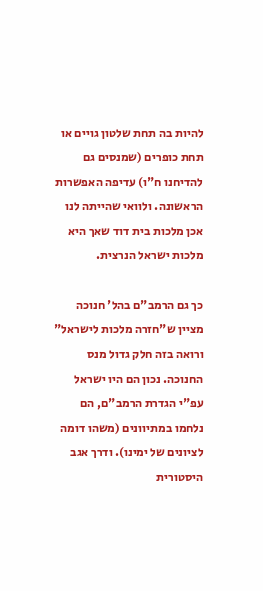להיות בה תחת שלטון גויים או תחת כופרים (שמנסים גם להדיחנו ח"ו) עדיפה האפשרות הראשונה. ולוואי שהייתה לנו אכן מלכות בית דוד שאך היא מלכות ישראל הנרצית.

כך גם הרמב"ם בהל' חנוכה מציין ש"חזרה מלכות לישראל" ורואה בזה חלק גדול מנס החנוכה. נכון הם היו ישראל עפ"י הגדרת הרמב"ם, הם נלחמו במתיוונים (משהו דומה לציונים של ימינו). ודרך אגב היסטורית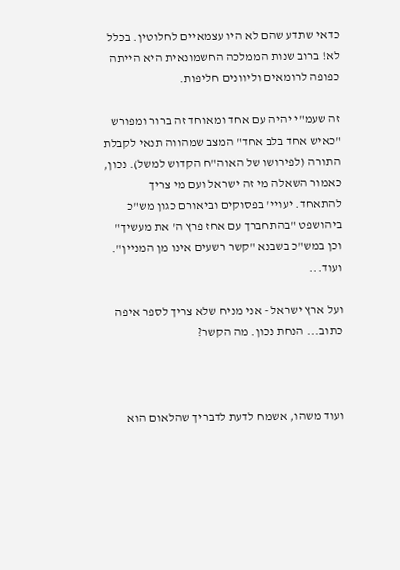כדאי שתדע שהם לא היו עצמאיים לחלוטין. בכלל לא! ברוב שנות הממלכה החשמונאית היא הייתה כפופה לרומאים וליוונים חליפות.

זה שעמ"י יהיה עם אחד ומאוחד זה ברור ומפורש "כאיש אחד בלב אחד" המצב שמהווה תנאי לקבלת התורה (לפירושו של האוה"ח הקדוש למשל). נכון, כאמור השאלה מי זה ישראל ועם מי צריך להתאחד. יעויי' בפסוקים וביאורם כגון מש"כ ביהושפט "בהתחברך עם אחז פרץ ה' את מעשיך" וכן במש"כ בשבנא "קשר רשעים אינו מן המניין". ועוד...

ועל ארץ ישראל - אני מניח שלא צריך לספר איפה כתוב... הנחת נכון. מה הקשר?



ועוד משהו, אשמח לדעת לדבריך שהלאום הוא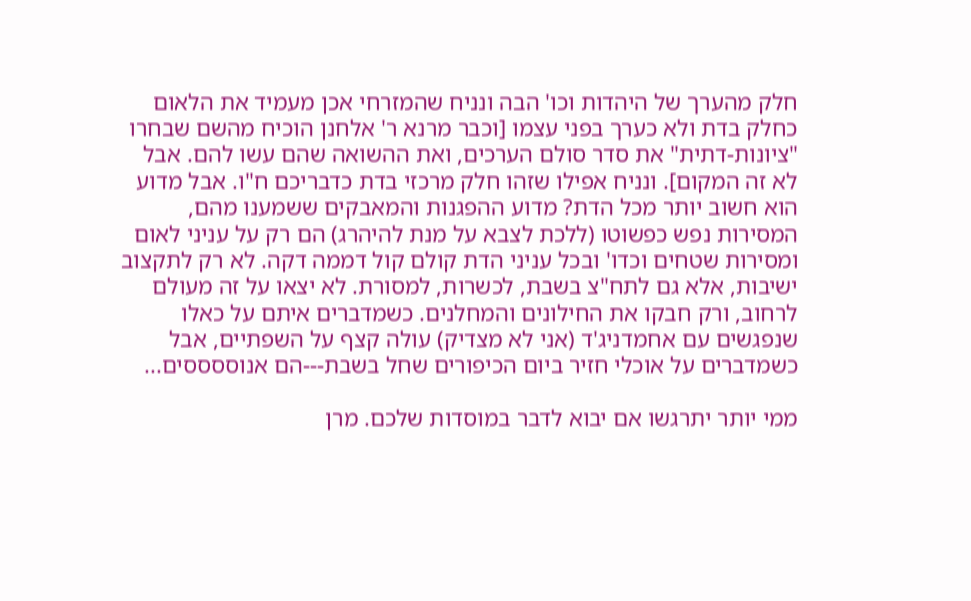חלק מהערך של היהדות וכו' הבה ונניח שהמזרחי אכן מעמיד את הלאום כחלק בדת ולא כערך בפני עצמו [וכבר מרנא ר' אלחנן הוכיח מהשם שבחרו "ציונות-דתית" את סדר סולם הערכים, ואת ההשואה שהם עשו להם. אבל לא זה המקום]. ונניח אפילו שזהו חלק מרכזי בדת כדבריכם ח"ו. אבל מדוע הוא חשוב יותר מכל הדת? מדוע ההפגנות והמאבקים ששמענו מהם, המסירות נפש כפשוטו (ללכת לצבא על מנת להיהרג) הם רק על עניני לאום ומסירות שטחים וכדו' ובכל עניני הדת קולם קול דממה דקה. לא רק לתקצוב ישיבות, אלא גם לתח"צ בשבת, לכשרות, למסורת. לא יצאו על זה מעולם לרחוב, ורק חבקו את החילונים והמחלנים. כשמדברים איתם על כאלו שנפגשים עם אחמדניג'ד (אני לא מצדיק) עולה קצף על השפתיים, אבל כשמדברים על אוכלי חזיר ביום הכיפורים שחל בשבת---הם אנוססססים...

ממי יותר יתרגשו אם יבוא לדבר במוסדות שלכם. מרן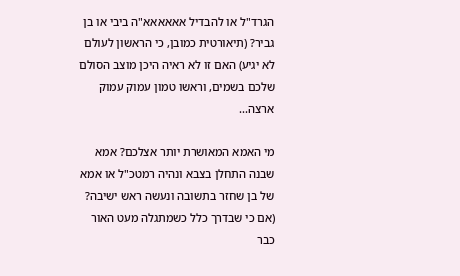הגרד"ל או להבדיל אאאאאא"ה ביבי או בן גביר? (תיאורטית כמובן, כי הראשון לעולם לא יגיע) האם זו לא ראיה היכן מוצב הסולם שלכם בשמים, וראשו טמון עמוק עמוק ארצה...

מי האמא המאושרת יותר אצלכם? אמא שבנה התחלן בצבא ונהיה רמטכ"ל או אמא של בן שחזר בתשובה ונעשה ראש ישיבה? (אם כי שבדרך כלל כשמתגלה מעט האור כבר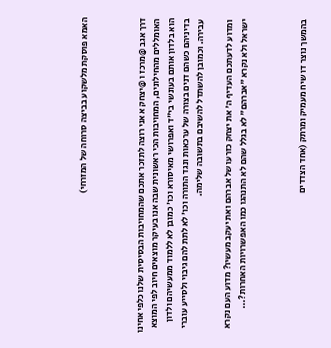האמא פוסקת מלשקוע בביצה סרוחה של המזרחי)



דרך אגב @מרכז ו @יצחק א אני רוצה לתזכר אתכם שהמחויבות הבסיסית שלנו כלפי אחינו האומללים מהחילונים, המחויבות הכי ראשונית שבה אנו בעיקר מוצאים חיוב לפי המוצא הוא בלדון אותם בעונשי בי"ד ואפרושי מאיסורא וכו' כמובן לא ללמוד ממעשיהם ולדון בדיניהם כשהם דנים בצורה של ערכאות ונגד התורה וכו' לא לתת להם גיבוי ולסייע עוברי עבירה. וכמובן להשתדל להשיבם בתשובה שלימה.

ומדוע לדעתכם העדיף ה' את יצחק כזרעו של אברהם ואת יעקב מעשיו? מדוע העם נקרא ישראל ולא נקרא "אברהם" לא בגלל שהם לא התנהגו כמו האפשרויות האחרות?...



בהמשך נוצר דו שיח מעמיק ומרתק (אחד הצדדים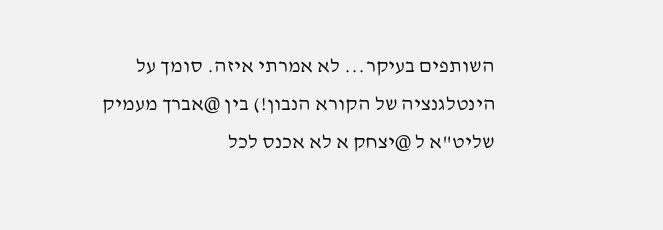השותפים בעיקר... לא אמרתי איזה. סומך על הינטלגנציה של הקורא הנבון!) בין @אברך מעמיק שליט"א ל @יצחק א לא אכנס לכל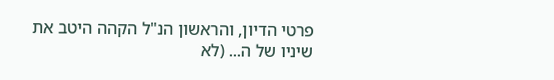פרטי הדיון, והראשון הנ"ל הקהה היטב את שיניו של ה... (לא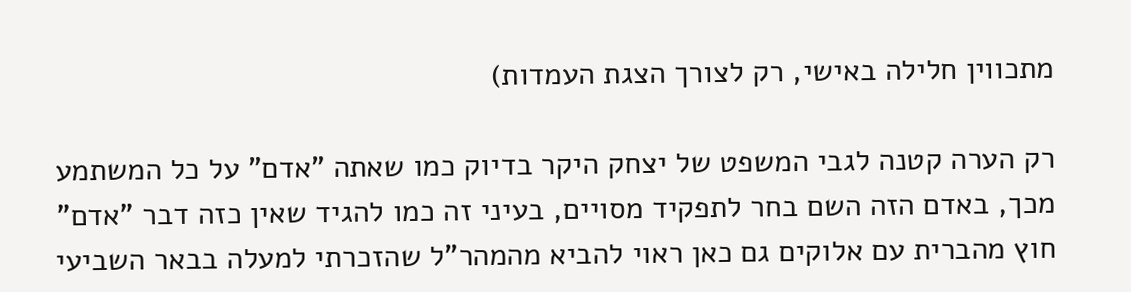מתכווין חלילה באישי, רק לצורך הצגת העמדות)

רק הערה קטנה לגבי המשפט של יצחק היקר בדיוק כמו שאתה "אדם" על כל המשתמע מכך, באדם הזה השם בחר לתפקיד מסויים, בעיני זה כמו להגיד שאין כזה דבר "אדם" חוץ מהברית עם אלוקים גם כאן ראוי להביא מהמהר"ל שהזכרתי למעלה בבאר השביעי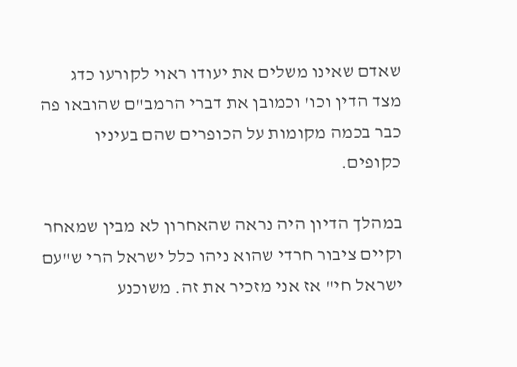שאדם שאינו משלים את יעודו ראוי לקורעו כדג מצד הדין וכו' וכמובן את דברי הרמב"ם שהובאו פה כבר בכמה מקומות על הכופרים שהם בעיניו כקופים.

במהלך הדיון היה נראה שהאחרון לא מבין שמאחר וקיים ציבור חרדי שהוא ניהו כלל ישראל הרי ש"עם ישראל חי" אז אני מזכיר את זה. משוכנע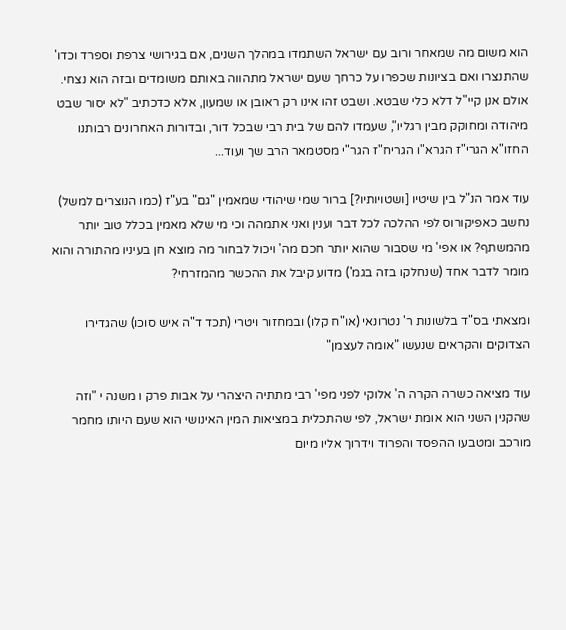הוא משום מה שמאחר ורוב עם ישראל השתמדו במהלך השנים, אם בגירושי צרפת וספרד וכדו' שהתנצרו ואם בציונות שכפרו על כרחך שעם ישראל מתהווה באותם משומדים ובזה הוא נצחי. אולם אנן קיי"ל דלא כלי שבטא. ושבט זהו אינו רק ראובן או שמעון, אלא כדכתיב "לא יסור שבט מיהודה ומחוקק מבין רגליו", שעמדו להם של בית רבי שבכל דור, ובדורות האחרונים רבותנו החזו"א הגרי"ז הגרא"ו הגריח"ז הגר"י מסטמאר הרב שך ועוד...

עוד אמר הנ"ל בין שיטיו [ושטויותיו?] ברור שמי שיהודי שמאמין "גם" בע"ז (כמו הנוצרים למשל) נחשב כאפיקורוס לפי ההלכה לכל דבר וענין ואני אתמהה וכי מי שלא מאמין בכלל טוב יותר מהמשתף? או אפי' מי שסבור שהוא יותר חכם מה' ויכול לבחור מה מוצא חן בעיניו מהתורה והוא מומר לדבר אחד (שנחלקו בזה בגמ') מדוע קיבל את ההכשר מהמזרחי?

ומצאתי בס"ד בלשונות ר' נטרונאי (או"ח קלו) ובמחזור ויטרי (תכד ד"ה איש סוכו) שהגדירו הצדוקים והקראים שנעשו "אומה לעצמן"

עוד מציאה כשרה הקרה ה' אלוקי לפני מפי' רבי מתתיה היצהרי על אבות פרק ו משנה י "וזה שהקנין השני הוא אומת ישראל, לפי שהתכלית במציאות המין האינושי הוא שעם היותו מחמר מורכב ומטבעו ההפסד והפרוד וידרוך אליו מיום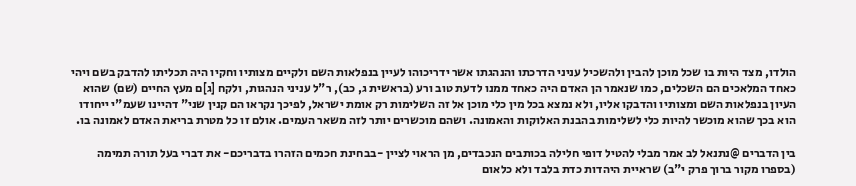הולדו, מצד היות בו שכל מוכן להבין ולהשכיל עניני הדרכתו והנהגתו אשר ידריכוהו לעיין בנפלאות השם ולקיים מצותיו וחקיו היה תכליתו להדבק בשם ויהי כאחד המלאכים הם השכלים, כמו שנאמר הן האדם היה כאחד ממנו לדעת טוב ורע (בראשית ג, כב), ר"ל עניני הנהגות, ולקח [ג]ם מעץ החיים (שם) שהוא העיון בנפלאות השם ומצותיו והדבקו אליו, ולא נמצא בכל מין כלי מוכן אל זה השלימות רק אומת ישראל, לפיכך נקראו הם קנין שני" דהיינו שעמ"י ייחודו הוא בכך שהוא מוכשר להיות כלי לשלימות בהבנת האלוקות והאמונה. ושהם מוכשרים יותר לזה משאר העמים. אולם זו כל מטרת בריאת האדם לאמונה בו.

בין הדברים @נתנאל לב אמר מבלי להטיל דופי חלילה בכותבים הנכבדים, מן הראוי לציין -בבחינת חכמים הזהרו בדבריכם- את דברי בעל תורה תמימה (בספרו מקור ברוך פרק י"ב) שראיית היהדות כדת בלבד ולא כלאום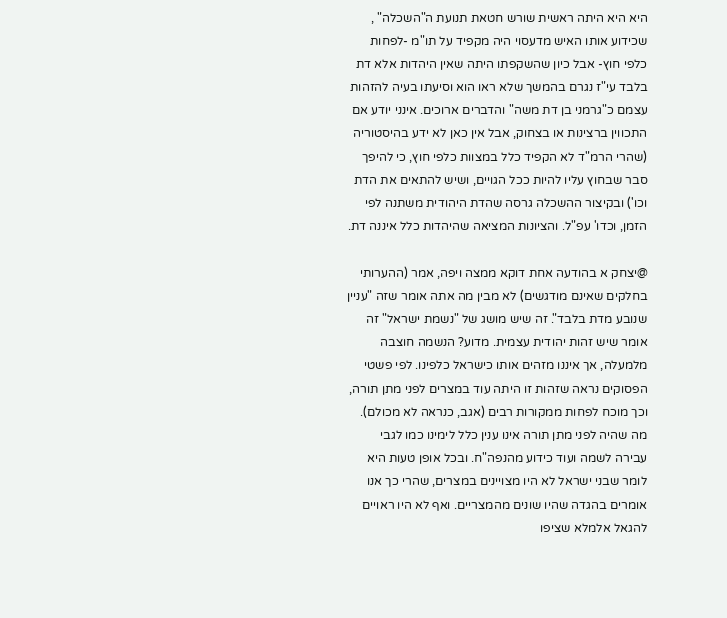היא היא היתה ראשית שורש חטאת תנועת ה"השכלה" , שכידוע אותו האיש מדעסוי היה מקפיד על תו"מ -לפחות כלפי חוץ- אבל כיון שהשקפתו היתה שאין היהדות אלא דת בלבד עי"ז נגרם בהמשך שלא ראו הוא וסיעתו בעיה להזהות עצמם כ"גרמני בן דת משה" והדברים ארוכים. אינני יודע אם התכווין ברצינות או בצחוק, אבל אין כאן לא ידע בהיסטוריה (שהרי הרמ"ד לא הקפיד כלל במצוות כלפי חוץ, כי להיפך סבר שבחוץ עליו להיות ככל הגויים, ושיש להתאים את הדת וכו') ובקיצור ההשכלה גרסה שהדת היהודית משתנה לפי הזמן, וכדו' עפ"ל. והציונות המציאה שהיהדות כלל איננה דת.

@יצחק א בהודעה אחת דוקא ממצה ויפה, אמר (ההערותי בחלקים שאינם מודגשים) לא מבין מה אתה אומר שזה "עניין שנובע מדת בלבד". זה שיש מושג של "נשמת ישראל" זה אומר שיש זהות יהודית עצמית. מדוע? הנשמה חוצבה מלמעלה, אך איננו מזהים אותו כישראל כלפינו. לפי פשטי הפסוקים נראה שזהות זו היתה עוד במצרים לפני מתן תורה, וכך מוכח לפחות ממקורות רבים (אגב, כנראה לא מכולם). מה שהיה לפני מתן תורה אינו ענין כלל לימינו כמו לגבי עבירה לשמה ועוד כידוע מהנפה"ח. ובכל אופן טעות היא לומר שבני ישראל לא היו מצויינים במצרים, שהרי כך אנו אומרים בהגדה שהיו שונים מהמצריים. ואף לא היו ראויים להגאל אלמלא שציפו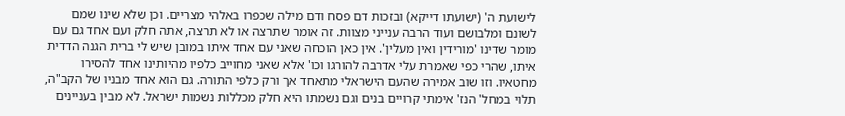לישועת ה' (ישועתו דייקא) ובזכות דם פסח ודם מילה שכפרו באלהי מצריים. וכן שלא שינו שמם לשונם ומלבושם ועוד הרבה ענייני מצוות. זה אומר שתרצה או לא תרצה, אתה חלק ועם אחד גם עם מומר שדינו 'מורידין ואין מעלין'. אין כאן הוכחה שאני עם אחד איתו במובן שיש לי ברית הגנה הדדית איתו, שהרי כפי שאמרת עלי אדרבה להורגו וכו' אלא שאני מחוייב כלפיו מהיותינו אחד להסירו מחטאיו. וזו שוב אמירה שהעם הישראלי מתאחד אך ורק כלפי התורה. גם הוא אחד מבניו של הקב"ה, תלוי במחל' הנז' אימתי קרויים בנים וגם נשמתו היא חלק מכללות נשמות ישראל. לא מבין בעניינים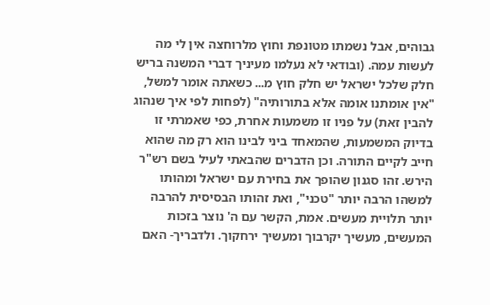גבוהים, אבל נשמתו מטונפת וחוץ מלרוחצה אין לי מה לעשות עמה. (ובודאי לא נעלמו מעיניך דברי המשנה בריש חלק שלכל ישראל יש חלק חוץ מ... כשאתה אומר למשל, "אין אומתנו אומה אלא בתורותיה" (לפחות לפי איך שנהוג להבין זאת) על פניו זו משמעות אחרת, כפי שאמרתי זו בדיוק המשמעות, שהמאחד ביני לבינו הוא רק מה שהוא חייב לקיים התורה. וכן הדברים שהבאתי לעיל בשם רש"ר הירש. זהו סגנון שהופך את בחירת עם ישראל ומהותו למשהו הרבה יותר "טכני", ואת זהותו הבסיסית להרבה יותר תלויית מעשים. אמת, הקשר עם ה' נוצר בזכות המעשים, מעשיך יקרבוך ומעשיך ירחקוך. ולדבריך- האם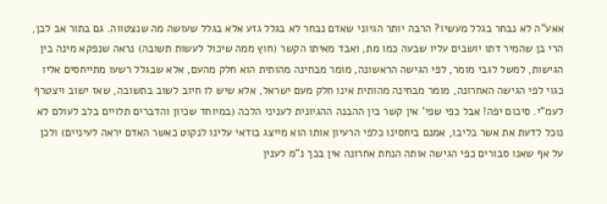אאע"ה לא נבחר בגלל מעשיו? הרבה יותר הגיוני שאדם נבחר לא בגלל גזע אלא בגלל שעושה מה שנצטווה. גם בתור אב לבן, הרי בן שהמיר דתו יושבים עליו שבעה כמו מת, ואבד מאיתו הקשר (חוץ ממה שיכול לעשות תשובה) נראה שנפקא מינה בין הגישות, למשל לגבי מומר, לפי הגישה הראשונה, מומר מבחינה מהותית הוא חלק מהעם, אלא שבגלל רשעו מתייחסים אליו כגוי לפי הגישה האחרונה, מומר מבחינה מהותית אינו חלק מעם ישראל, אלא שיש לו חיוב לשוב בתשובה, שאז ישוב ויצטרף לעמ"י. סיכום יפה! אבל כפי שפי' אין קשר בין ההבנה ההגיונית לעניני הלכה (במיוחד שכיון והדברים תלויים בלב לעולם לא נוכל לדעת את אשר בליבו, אמנם ביחסינו כלפי הרעיון אותו הוא מייצג בודאי עלינו לנקוט כאשר האדם יראה לעיניים) ולכן על אף שאנו סבורים כפי הגישה אותה הנחת אחרונה אין בכך נ"מ לענין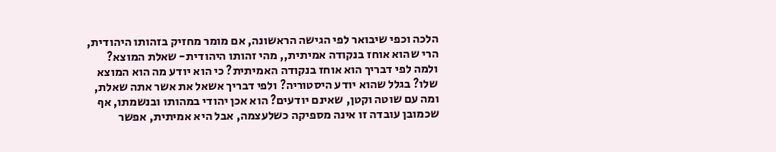הלכה וכפי שיבואר לפי הגישה הראשונה, אם מומר מחזיק בזהותו היהודית, הרי שהוא אוחז בנקודה אמיתית,, מהי זהותו היהודית- שאלת המוצא? ולמה לפי דבריך הוא אוחז בנקודה האמיתית? כי הוא יודע מה הוא המוצא שלו? בגלל שהוא יודע היסטוריה? ולפי דבריך אשאל את אשר אתה שאלת, ומה עם שוטה וקטן, שאינם יודעים? הוא אכן יהודי במהותו ובנשמתו, אף שכמובן עובדה זו אינה מספיקה כשלעצמה, אבל היא אמיתית, אפשר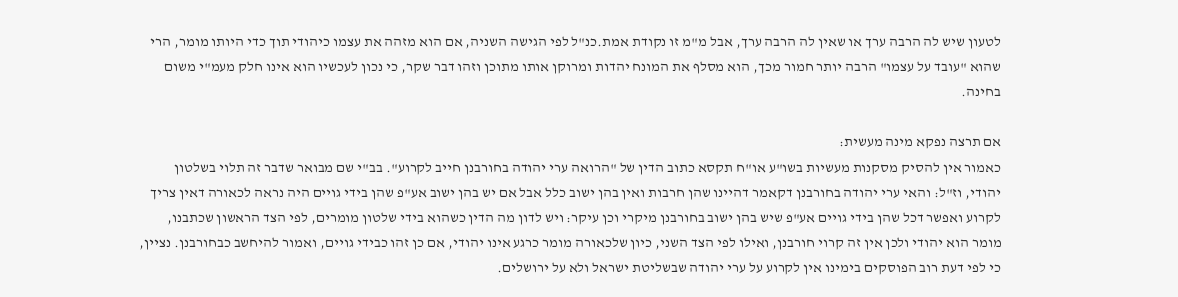לטעון שיש לה הרבה ערך או שאין לה הרבה ערך, אבל מ"מ זו נקודת אמת.כנ"ל לפי הגישה השניה, אם הוא מזהה את עצמו כיהודי תוך כדי היותו מומר, הרי שהוא "עובד על עצמו" הרבה יותר חמור מכך, הוא מסלף את המונח יהדות ומרוקן אותו מתוכן וזהו דבר שקר, כי נכון לעכשיו הוא אינו חלק מעמ"י משום בחינה.

אם תרצה נפקא מינה מעשית:
כאמור אין להסיק מסקנות מעשיות בשו"ע או"ח תקסא כתוב הדין של "הרואה ערי יהודה בחורבנן חייב לקרוע". בב"י שם מבואר שדבר זה תלוי בשלטון יהודי, וז"ל: והאי ערי יהודה בחורבנן דקאמר דהיינו שהן חרבות ואין בהן ישוב כלל אבל אם יש בהן ישוב אע"פ שהן בידי גויים היה נראה לכאורה דאין צריך לקרוע ואפשר דכל שהן בידי גויים אע"פ שיש בהן ישוב בחורבנן מיקרי וכן עיקר: ויש לדון מה הדין כשהוא בידי שלטון מומרים, לפי הצד הראשון שכתבנו, מומר הוא יהודי ולכן אין זה קרוי חורבנן, ואילו לפי הצד השני, כיון שלכאורה מומר כרגע אינו יהודי, אם כן זהו כבידי גויים, ואמור להיחשב כבחורבנן. נציין, כי לפי דעת רוב הפוסקים בימינו אין לקרוע על ערי יהודה שבשליטת ישראל ולא על ירושלים.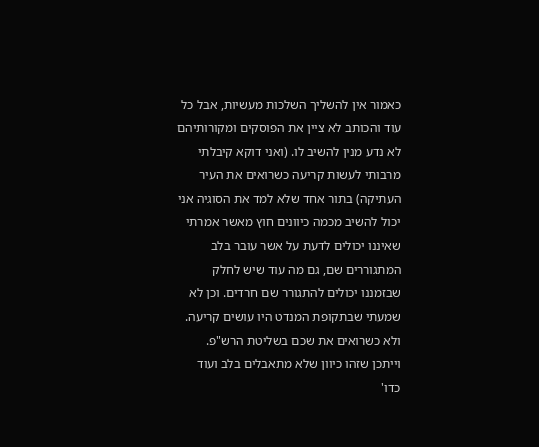כאמור אין להשליך השלכות מעשיות, אבל כל עוד והכותב לא ציין את הפוסקים ומקורותיהם לא נדע מנין להשיב לו. (ואני דוקא קיבלתי מרבותי לעשות קריעה כשרואים את העיר העתיקה) בתור אחד שלא למד את הסוגיה אני יכול להשיב מכמה כיוונים חוץ מאשר אמרתי שאיננו יכולים לדעת על אשר עובר בלב המתגוררים שם, גם מה עוד שיש לחלק שבזמננו יכולים להתגורר שם חרדים. וכן לא שמעתי שבתקופת המנדט היו עושים קריעה. ולא כשרואים את שכם בשליטת הרש"פ. וייתכן שזהו כיוון שלא מתאבלים בלב ועוד כדו'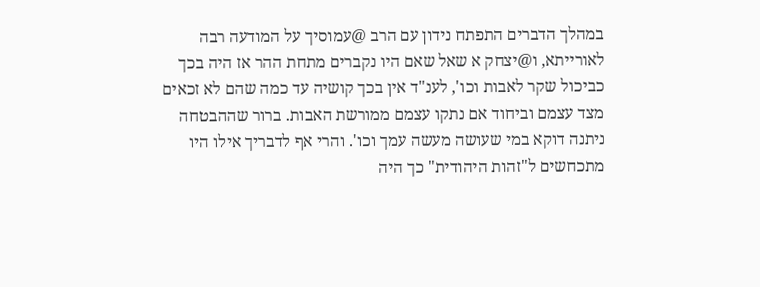במהלך הדברים התפתח נידון עם הרב @עמוסיך על המודעה רבה לאורייתא, ו@יצחק א שאל שאם היו נקברים מתחת ההר אז היה בכך כביכול שקר לאבות וכו', לענ"ד אין בכך קושיה עד כמה שהם לא זכאים מצד עצמם וביחוד אם נתקו עצמם ממורשת האבות. ברור שההבטחה ניתנה דוקא במי שעושה מעשה עמך וכו'. והרי אף לדבריך אילו היו מתכחשים ל"זהות היהודית" כך היה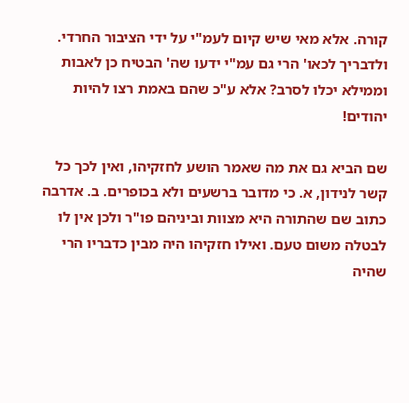קורה. אלא מאי שיש קיום לעמ"י על ידי הציבור החרדי. ולדבריך לכאו' הרי גם עמ"י ידעו שה' הבטיח כן לאבות וממילא יכלו לסרב? אלא ע"כ שהם באמת רצו להיות יהודים!

שם הביא גם את מה שאמר הושע לחזקיהו, ואין לכך כל קשר לנידון, א. כי מדובר ברשעים ולא בכופרים. ב. אדרבה כתוב שם שהתורה היא מצוות וביניהם פו"ר ולכן אין לו לבטלה משום טעם. ואילו חזקיהו היה מבין כדבריו הרי שהיה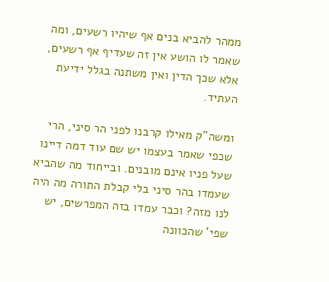ממהר להביא בנים אף שיהיו רשעים, ומה שאמר לו הושע אין זה שעדיף אף רשעים, אלא שכך הדין ואין משתנה בגלל ידיעת העתיד.

ומשה"ק מאילו קרבנו לפני הר סיני, הרי שכפי שאמר בעצמו יש שם עוד דמה דיינו שעל פניו אינם מובנים. ובייחוד מה שהביא שעמדו בהר סיני בלי קבלת התורה מה היה לנו מזה? וכבר עמדו בזה המפרשים, יש שפי' שהכוונה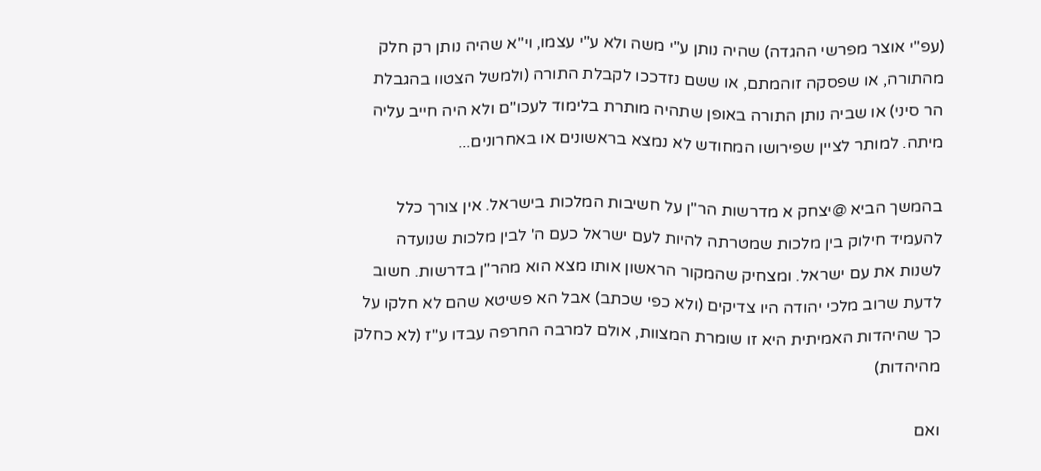(עפ"י אוצר מפרשי ההגדה) שהיה נותן ע"י משה ולא ע"י עצמו, וי"א שהיה נותן רק חלק מהתורה, או שפסקה זוהמתם, או ששם נזדככו לקבלת התורה (ולמשל הצטוו בהגבלת הר סיני) או שביה נותן התורה באופן שתהיה מותרת בלימוד לעכו"ם ולא היה חייב עליה מיתה. למותר לציין שפירושו המחודש לא נמצא בראשונים או באחרונים...

בהמשך הביא @יצחק א מדרשות הר"ן על חשיבות המלכות בישראל. אין צורך כלל להעמיד חילוק בין מלכות שמטרתה להיות לעם ישראל כעם ה' לבין מלכות שנועדה לשנות את עם ישראל. ומצחיק שהמקור הראשון אותו מצא הוא מהר"ן בדרשות. חשוב לדעת שרוב מלכי יהודה היו צדיקים (ולא כפי שכתב) אבל הא פשיטא שהם לא חלקו על כך שהיהדות האמיתית היא זו שומרת המצוות, אולם למרבה החרפה עבדו ע"ז (לא כחלק מהיהדות)

ואם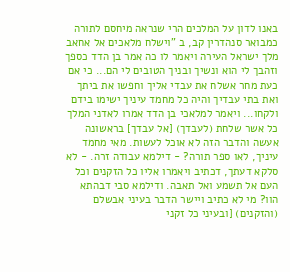באנו לדון על המלכים הרי שנראה מיחסם לתורה כמבואר סנהדרין קב, ב "וישלח מלאכים אל אחאב מלך ישראל העירה ויאמר לו כה אמר בן הדד כספך וזהבך לי הוא ונשיך ובניך הטובים לי הם... כי אם כעת מחר אשלח את עבדי אליך וחפשו את ביתך ואת בתי עבדיך והיה כל מחמד עיניך ישימו בידם ולקחו... ויאמר למלאכי בן הדד אמרו לאדני המלך כל אשר שלחת (לעבדך) [אל עבדך] בראשונה אעשה והדבר הזה לא אוכל לעשות. מאי מחמד עיניך, לאו ספר תורה? - דילמא עבודה זרה. - לא סלקא דעתך, דכתיב ויאמרו אליו כל הזקנים וכל העם אל תשמע ואל תאבה. ודילמא סבי דבהתא הוו? מי לא כתיב ויישר הדבר בעיני אבשלם (והזקנים) [ובעיני כל זקני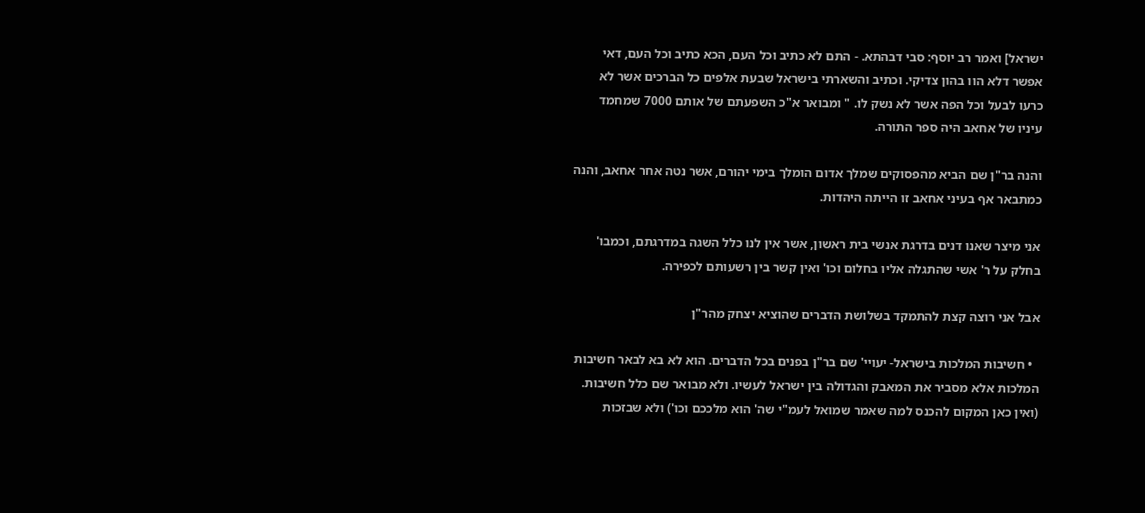ישראל] ואמר רב יוסף: סבי דבהתא. - התם לא כתיב וכל העם, הכא כתיב וכל העם, דאי אפשר דלא הוו בהון צדיקי. וכתיב והשארתי בישראל שבעת אלפים כל הברכים אשר לא כרעו לבעל וכל הפה אשר לא נשק לו. " ומבואר א"כ השפעתם של אותם 7000 שמחמד עיניו של אחאב היה ספר התורה.

והנה בר"ן שם הביא מהפסוקים שמלך אדום הומלך בימי יהורם, אשר נטה אחר אחאב, והנה כמתבאר אף בעיני אחאב זו הייתה היהדות.

אני מיצר שאנו דנים בדרגת אנשי בית ראשון, אשר אין לנו כלל השגה במדרגתם, וכמבו' בחלק על ר' אשי שהתגלה אליו בחלום וכו' ואין קשר בין רשעותם לכפירה.

אבל אני רוצה קצת להתמקד בשלושת הדברים שהוציא יצחק מהר"ן

  • חשיבות המלכות בישראל- יעויי' שם בר"ן בפנים בכל הדברים. הוא לא בא לבאר חשיבות המלכות אלא מסביר את המאבק והגדולה בין ישראל לעשיו. ולא מבואר שם כלל חשיבות. (ואין כאן המקום להכנס למה שאמר שמואל לעמ"י שה' הוא מלככם וכו') ולא שבזכות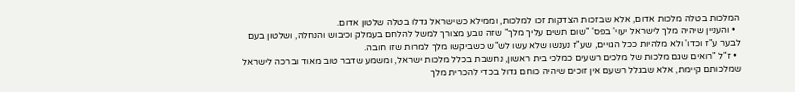המלכות בטלה מלכות אדום, אלא שבזכות הצדקות זכו למלכות, וממילא כשישראל גדלו בטלה שלטון אדום.
  • והעניין שיהיה מלך לישראל יעוי' בפס' "שום תשים עליך מלך" שזה נובע מצורך למשל להלחם בעמלק וכיבוש והנחלה, ושלטון בעם לבער ע"ז וכדו' ולא מלהיות ככל הגויים, שע"ז נענשו שלא עשו לש"ש כשביקשו מלך למרות שזו חובה.
  • ז"ל "רואים שגם מלכות של מלכים רשעים כמלכי בית ראשון, נחשבת בכלל מלכות ישראל, ומשמע שדבר טוב מאוד וברכה לישראל שמלכותם קיימת, אלא שבגלל רשעם אין זוכים שיהיה כוחם גדול בכדי להכרית מלך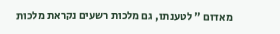מאדום " לטענתו, גם מלכות רשעים נקראת מלכות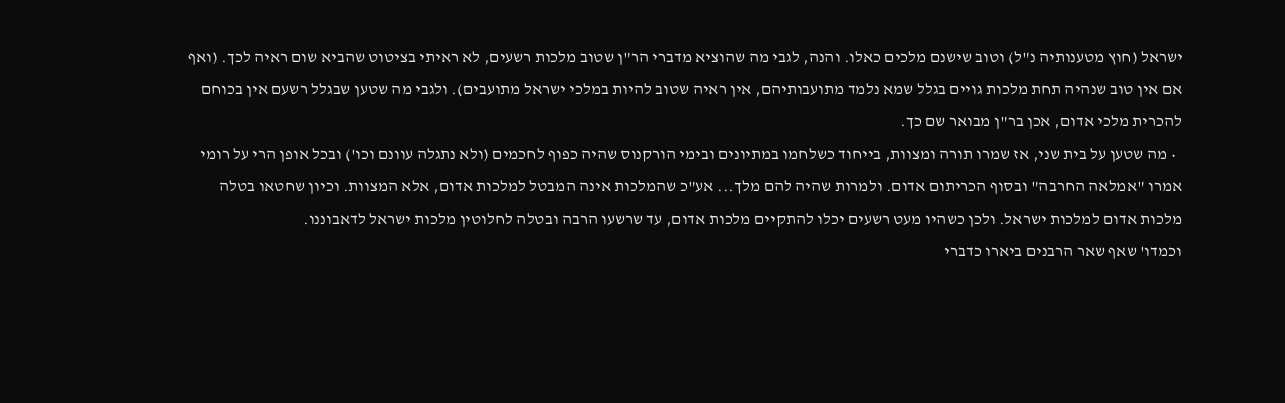ישראל (חוץ מטענותיה נ"ל) וטוב שישנם מלכים כאלו. והנה, לגבי מה שהוציא מדברי הר"ן שטוב מלכות רשעים, לא ראיתי בציטוט שהביא שום ראיה לכך. (ואף אם אין טוב שנהיה תחת מלכות גויים בגלל שמא נלמד מתועבותיהם, אין ראיה שטוב להיות במלכי ישראל מתועבים). ולגבי מה שטען שבגלל רשעם אין בכוחם להכרית מלכי אדום, אכן בר"ן מבואר שם כך.
  • מה שטען על בית שני, אז שמרו תורה ומצוות, בייחוד כשלחמו במתיונים ובימי הורקנוס שהיה כפוף לחכמים (ולא נתגלה עוונם וכו') ובכל אופן הרי על רומי אמרו "אמלאה החרבה" ובסוף הכריתום אדום. ולמרות שהיה להם מלך... אע"כ שהמלכות אינה המבטל למלכות אדום, אלא המצוות. וכיון שחטאו בטלה מלכות אדום למלכות ישראל. ולכן כשהיו מעט רשעים יכלו להתקיים מלכות אדום, עד שרשעו הרבה ובטלה לחלוטין מלכות ישראל לדאבוננו.
וכמדו' שאף שאר הרבנים ביארו כדברי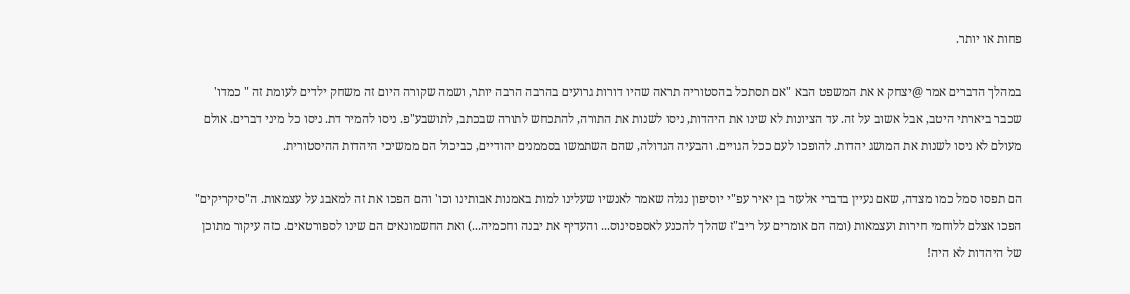פחות או יותר.

במהלך הדברים אמר @יצחק א את המשפט הבא "אם תסתכל בהסטוריה תראה שהיו דורות גרועים בהרבה הרבה יותר, ושמה שקורה היום זה משחק ילדים לעומת זה " כמדו' שכבר ביארתי היטב, אבל אשוב על זה. עד הציונות לא שינו את היהדות, ניסו לשנות את התורה, להתכחש לתורה שבכתב, לתושבע"פ. ניסו להמיר דת. ניסו כל מיני דברים. אולם מעולם לא ניסו לשנות את המושג יהדות. להופכו לעם ככל הגויים. והבעיה הגדולה, שהם השתמשו בסממנים יהודיים, כביכול הם ממשיכי היהדות ההיסטורית.

הם תפסו סמל כמו מצדה, שאם נעיין בדברי אלעזר בן יאיר עפ"י יוסיפון נגלה שאמר לאנשיו שעלינו למות באמנות אבותינו וכו' והם הפכו את זה למאבג על עצמאות. ה"סיקריקים" הפכו אצלם ללוחמי חירות ועצמאות (ומה הם אומרים על ריב"ז שהלך להכנע לאספסינוס... והעדיף את יבנה וחכמיה...) ואת החשמונאים הם שינו לספורטאים. כזה עיקור מתוכן של היהדות לא היה!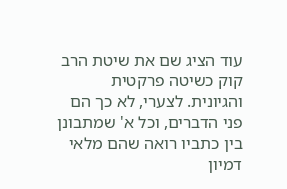עוד הציג שם את שיטת הרב קוק כשיטה פרקטית והגיונית. לצערי, לא כך הם פני הדברים, וכל א' שמתבונן בין כתביו רואה שהם מלאי דמיון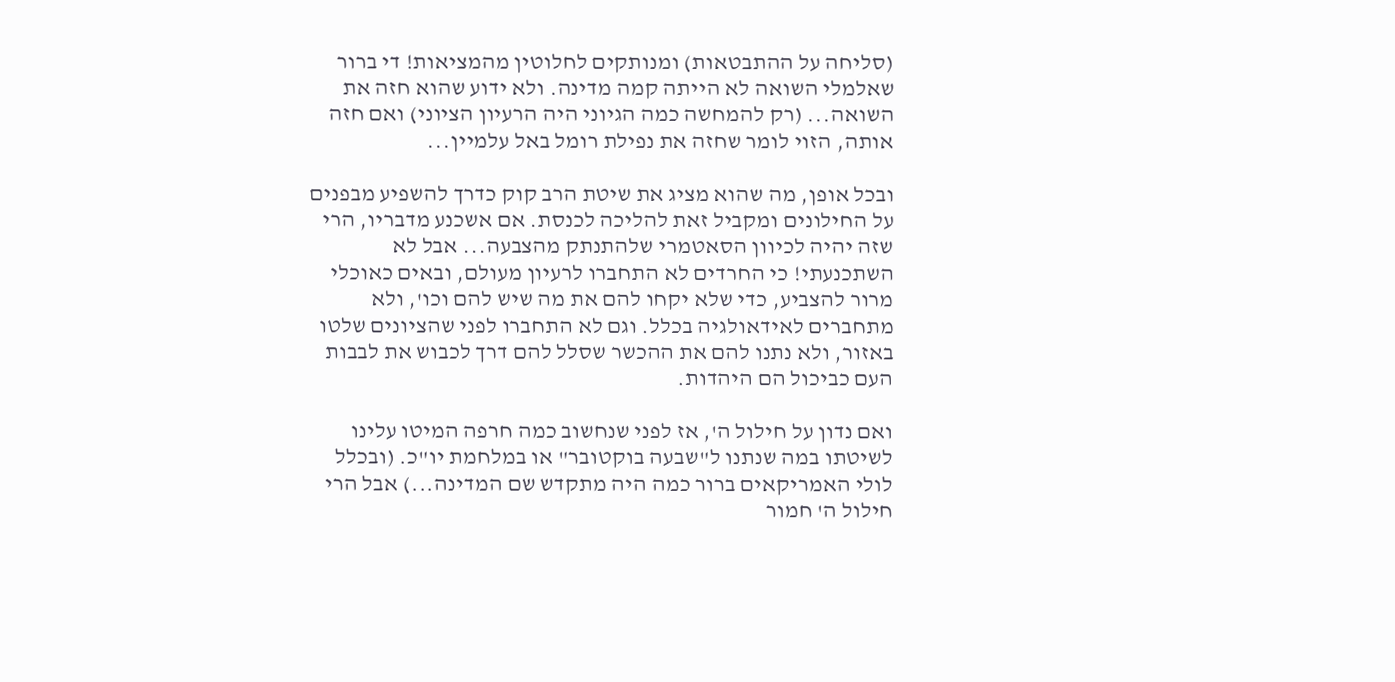(סליחה על ההתבטאות) ומנותקים לחלוטין מהמציאות! די ברור שאלמלי השואה לא הייתה קמה מדינה. ולא ידוע שהוא חזה את השואה... (רק להמחשה כמה הגיוני היה הרעיון הציוני) ואם חזה אותה, הזוי לומר שחזה את נפילת רומל באל עלמיין...

ובכל אופן, מה שהוא מציג את שיטת הרב קוק כדרך להשפיע מבפנים על החילונים ומקביל זאת להליכה לכנסת. אם אשכנע מדבריו, הרי שזה יהיה לכיוון הסאטמרי שלהתנתק מהצבעה... אבל לא השתכנעתי! כי החרדים לא התחברו לרעיון מעולם, ובאים כאוכלי מרור להצביע, כדי שלא יקחו להם את מה שיש להם וכו', ולא מתחברים לאידאולגיה בכלל. וגם לא התחברו לפני שהציונים שלטו באזור, ולא נתנו להם את ההכשר שסלל להם דרך לכבוש את לבבות העם כביכול הם היהדות.

ואם נדון על חילול ה', אז לפני שנחשוב כמה חרפה המיטו עלינו לשיטתו במה שנתנו ל"שבעה בוקטובר" או במלחמת יו"כ. (ובכלל לולי האמריקאים ברור כמה היה מתקדש שם המדינה...) אבל הרי חילול ה' חמור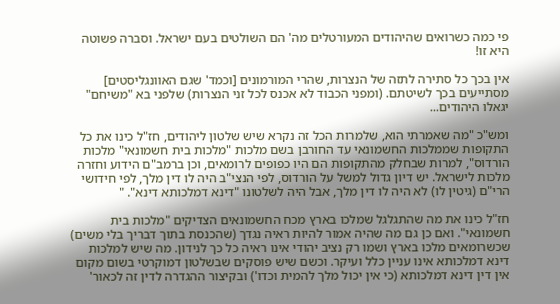פי כמה כשרואים שהיהודים המעורטלים מה' הם השולטים בעם ישראל. וסברה פשוטה היא זו!

אין בכך כל סתירה לתזה של הנצרות, שהרי המורמונים [וכמד' שגם האוונגליסטים] מסתייעים בכך לשיטתם. (ומפני הכבוד לא אכנס לכל זני הנצרות) שלפני בא "משיחם" יגאלו היהודים...

ומש"כ "מה שאמרתי הוא, שלמרות הכל זה נקרא שיש שלטון ליהודים, חז"ל כינו את כל התקופות שממלכות החשמונאי עד החורבן בשם מלכות "מלכות בית חשמונאי" מלכות הורדוס", למרות שבחלק מהתקופות הם היו כפופים לרומאים, וכן ברמב"ם הידוע וחזרה מלכות לישראל. יש דיון גדול למשל על הורדוס, לפי הנצי"ב היה לו דין מלך, לפי חידושי הרי"ם (גיטין לו) לא היה לו דין מלך, אבל היה לשלטונו "דינא דמלכותא דינא". "

חז"ל כינו את מה שהתגלגל שמלכו בארץ מכח החשמונאים הצדיקים "מלכות בית חשמונאי". ואם כן גם מה שהיה אמור להיות ראיה נגדך (שהכנסת בתוך דבריך בלי משים) שכשרומאים מלכו בארץ ושמו רק נציב יהודי אינו ראיה כל כך לנידון. מה שיש למלכות דינא דמלכותא אינו עניין כלל ועיקר. וכשם שיש פוסקים שבשלטון דמוקרטי בשום מקום אין דין דינא דמלכותא (כי אין יכול מלך להמית וכדו') ובקיצור ההגדרה לדין זה לכאור'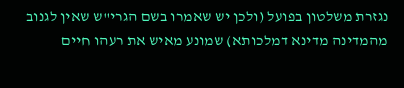נגזרת משלטון בפועל (ולכן יש שאמרו בשם הגרי"ש שאין לגנוב מהמדינה מדינא דמלכותא) שמונע מאיש את רעהו חיים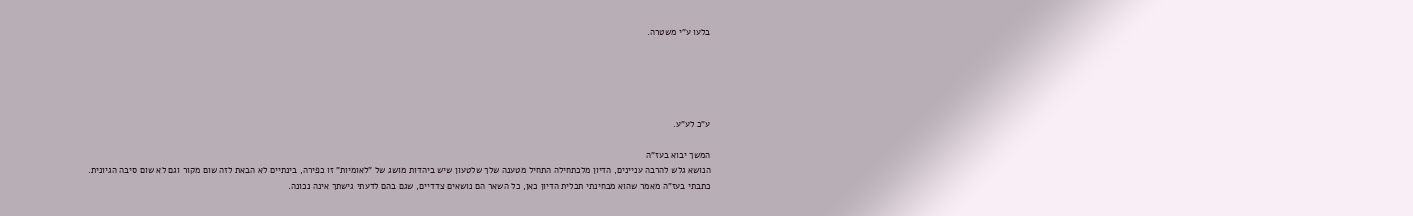בלעו ע"י משטרה.





ע"כ לע"ע.

המשך יבוא בעז"ה
הנושא גלש להרבה עניינים, הדיון מלכתחילה התחיל מטענה שלך שלטעון שיש ביהדות מושג של "לאומיות" זו כפירה, בינתיים לא הבאת לזה שום מקור וגם לא שום סיבה הגיונית.
כתבתי בעז"ה מאמר שהוא מבחינתי תכלית הדיון כאן, כל השאר הם נושאים צדדיים, שגם בהם לדעתי גישתך אינה נכונה.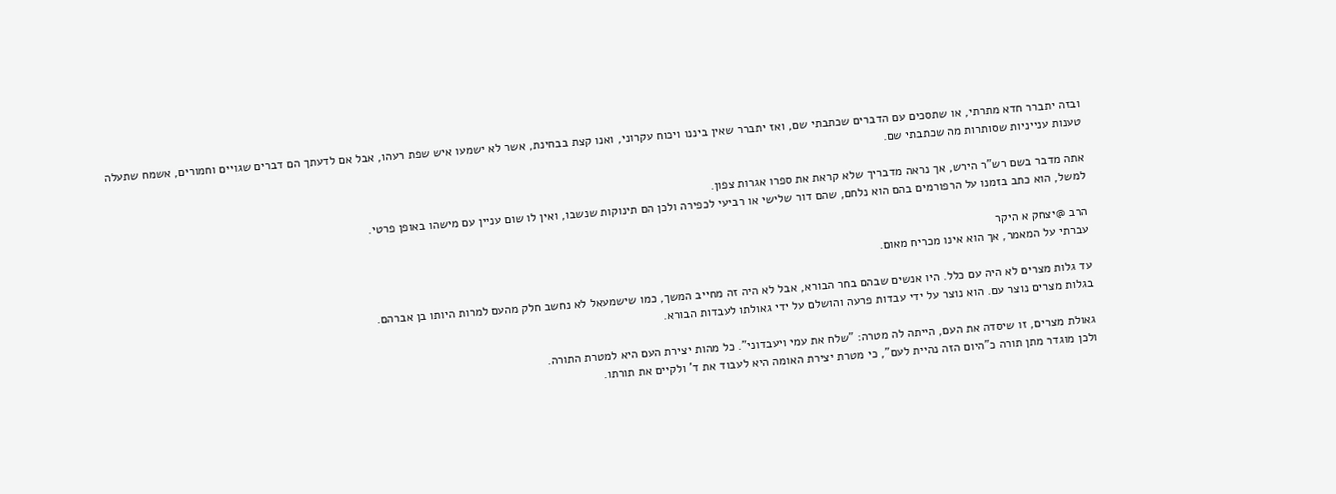ובזה יתברר חדא מתרתי, או שתסכים עם הדברים שכתבתי שם, ואז יתברר שאין ביננו ויכוח עקרוני, ואנו קצת בבחינת, אשר לא ישמעו איש שפת רעהו, אבל אם לדעתך הם דברים שגויים וחמורים, אשמח שתעלה טענות ענייניות שסותרות מה שכתבתי שם.

אתה מדבר בשם רש"ר הירש, אך נראה מדבריך שלא קראת את ספרו אגרות צפון.
למשל, הוא כתב בזמנו על הרפורמים בהם הוא נלחם, שהם דור שלישי או רביעי לכפירה ולכן הם תינוקות שנשבו, ואין לו שום עניין עם מישהו באופן פרטי.

הרב @יצחק א היקר
עברתי על המאמר, אך הוא אינו מכריח מאום.

עד גלות מצרים לא היה עם כלל. היו אנשים שבהם בחר הבורא, אבל לא היה זה מחייב המשך, כמו שישמעאל לא נחשב חלק מהעם למרות היותו בן אברהם.
בגלות מצרים נוצר עם. הוא נוצר על ידי עבדות פרעה והושלם על ידי גאולתו לעבדות הבורא.

גאולת מצרים, זו שיסדה את העם, הייתה לה מטרה: "שלח את עמי ויעבדוני". כל מהות יצירת העם היא למטרת התורה.
ולכן מוגדר מתן תורה כ"היום הזה נהיית לעם", כי מטרת יצירת האומה היא לעבוד את ד' ולקיים את תורתו.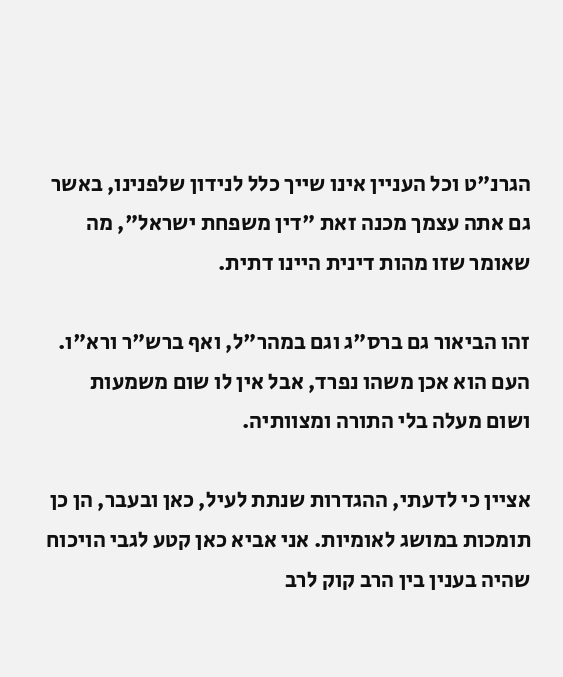הגרנ"ט וכל העניין אינו שייך כלל לנידון שלפנינו, באשר גם אתה עצמך מכנה זאת "דין משפחת ישראל", מה שאומר שזו מהות דינית היינו דתית.

זהו הביאור גם ברס"ג וגם במהר"ל, ואף ברש"ר ורא"ו.
העם הוא אכן משהו נפרד, אבל אין לו שום משמעות ושום מעלה בלי התורה ומצוותיה.

אציין כי לדעתי, ההגדרות שנתת לעיל, כאן ובעבר, הן כן תומכות במושג לאומיות. אני אביא כאן קטע לגבי הויכוח שהיה בענין בין הרב קוק לרב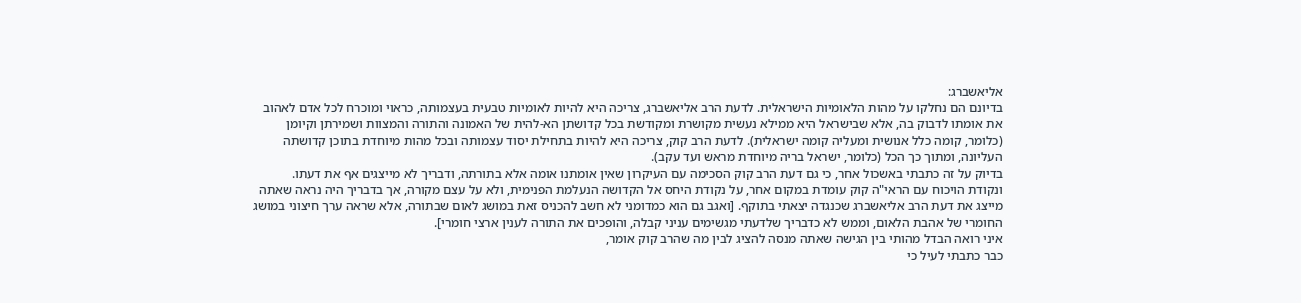אליאשברג:
בדיונם הם נחלקו על מהות הלאומיות הישראלית. לדעת הרב אליאשברג, צריכה היא להיות לאומיות טבעית בעצמותה, כראוי ומוכרח לכל אדם לאהוב את אומתו לדבוק בה, אלא שבישראל היא ממילא נעשית מקושרת ומקודשת בכל קדושתן הא-להית של האמונה והתורה והמצוות ושמירתן וקיומן (כלומר, קומה כלל אנושית ומעליה קומה ישראלית). לדעת הרב קוק, צריכה היא להיות בתחילת יסוד עצמותה ובכל מהות מיוחדת בתוכן קדושתה העליונה, ומתוך כך הכל (כלומר, ישראל בריה מיוחדת מראש ועד עקב).
בדיוק על זה כתבתי באשכול אחר, כי גם דעת הרב קוק הסכימה עם העיקרון שאין אומתנו אומה אלא בתורתה, ודבריך לא מייצגים אף את דעתו.
ונקודת הויכוח עם הראי"ה קוק עומדת במקום אחר, על נקודת היחס אל הקדושה הנעלמת הפנימית, ולא על עצם מקורה, אך בדבריך היה נראה שאתה מייצג את דעת הרב אליאשברג שכנגדה יצאתי בתוקף. [ואגב גם הוא כמדומני לא חשב להכניס זאת במושג לאום שבתורה, אלא שראה ערך חיצוני במושג החומרי של אהבת הלאום, וממש לא כדבריך שלדעתי מגשימים עניני קבלה, והופכים את התורה לענין ארצי חומרי].
איני רואה הבדל מהותי בין הגישה שאתה מנסה להציג לבין מה שהרב קוק אומר,
כבר כתבתי לעיל כי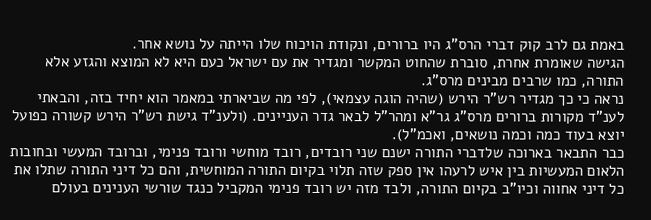באמת גם לרב קוק דברי הרס"ג היו ברורים, ונקודת הויכוח שלו הייתה על נושא אחר.
הגישה שאומרת אחרת, סוברת שהחוט המקשר ומגדיר את עם ישראל כעם היא לא המוצא והגזע אלא התורה, כמו שרבים מבינים מרס"ג.
נראה כי כך מגדיר רש"ר הירש (שהיה הוגה עצמאי), לפי מה שביארתי במאמר הוא יחיד בזה, והבאתי לענ"ד מקורות ברורים מרס"ג גר"א ומהר"ל לבאר גדר העניינים. (ולענ"ד גישת רש"ר הירש קשורה כפועל יוצא בעוד כמה וכמה נושאים, ואכמ"ל).
כבר התבאר בארוכה שלדברי התורה ישנם שני רובדים, רובד מוחשי ורובד פנימי, וברובד המעשי ובחובות הלאום המעשיות בין איש לרעהו אין ספק שזה תלוי בקיום התורה המוחשית, והם כל דיני התורה שתלו את כל דיני אחווה וכיו"ב בקיום התורה, ולבד מזה יש רובד פנימי המקביל כנגד שורשי הענינים בעולם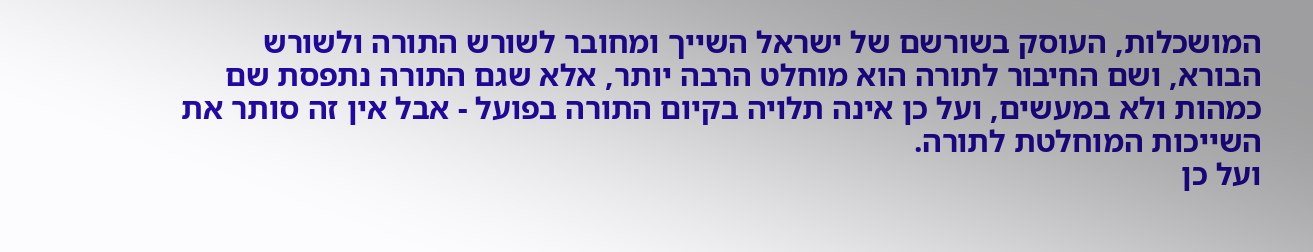המושכלות, העוסק בשורשם של ישראל השייך ומחובר לשורש התורה ולשורש הבורא, ושם החיבור לתורה הוא מוחלט הרבה יותר, אלא שגם התורה נתפסת שם כמהות ולא במעשים, ועל כן אינה תלויה בקיום התורה בפועל - אבל אין זה סותר את השייכות המוחלטת לתורה.
ועל כן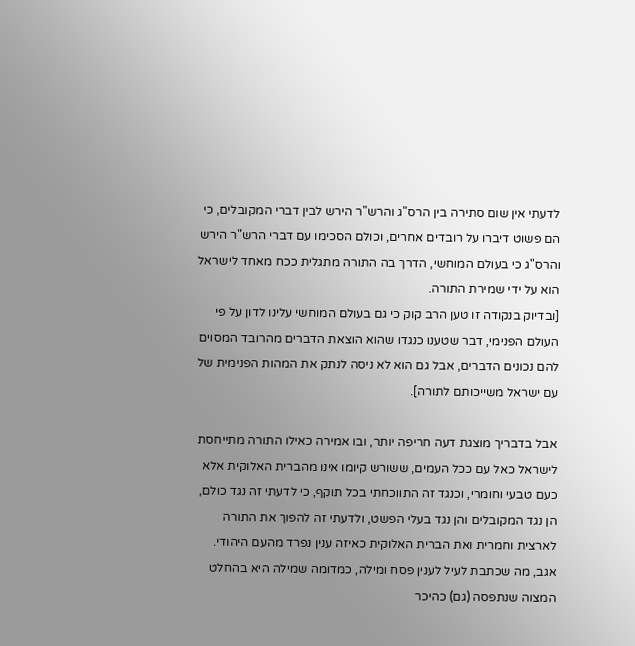לדעתי אין שום סתירה בין הרס"ג והרש"ר הירש לבין דברי המקובלים, כי הם פשוט דיברו על רובדים אחרים, וכולם הסכימו עם דברי הרש"ר הירש והרס"ג כי בעולם המוחשי, הדרך בה התורה מתגלית ככח מאחד לישראל הוא על ידי שמירת התורה.
[ובדיוק בנקודה זו טען הרב קוק כי גם בעולם המוחשי עלינו לדון על פי העולם הפנימי, דבר שטענו כנגדו שהוא הוצאת הדברים מהרובד המסוים להם נכונים הדברים, אבל גם הוא לא ניסה לנתק את המהות הפנימית של עם ישראל משייכותם לתורה].

אבל בדבריך מוצגת דעה חריפה יותר, ובו אמירה כאילו התורה מתייחסת לישראל כאל עם ככל העמים, ששורש קיומו אינו מהברית האלוקית אלא כעם טבעי וחומרי, וכנגד זה התווכחתי בכל תוקף, כי לדעתי זה נגד כולם, הן נגד המקובלים והן נגד בעלי הפשט, ולדעתי זה להפוך את התורה לארצית וחמרית ואת הברית האלוקית כאיזה ענין נפרד מהעם היהודי.
אגב, מה שכתבת לעיל לענין פסח ומילה, כמדומה שמילה היא בהחלט המצוה שנתפסה (גם) כהיכר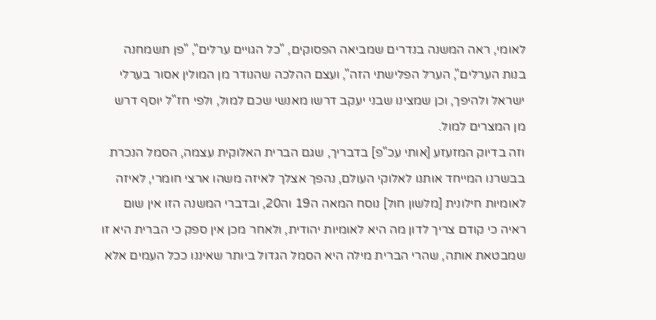לאומי, ראה המשנה בנדרים שמביאה הפסוקים, "כל הגויים ערלים", "פן תשמחנה בנות הערלים", הערל הפלישתי הזה", ועצם ההלכה שהנודר מן המולין אסור בערלי ישראל ולהיפך, וכן שמצינו שבני יעקב דרשו מאנשי שכם למול, ולפי חז"ל יוסף דרש מן המצרים למול.
וזה בדיוק המזעזע [אותי עכ"פ] בדבריך, שגם הברית האלוקית עצמה, הסמל הנכרת בבשרנו המייחד אותנו לאלוקי העולם, נהפך אצלך לאיזה משהו ארצי חומרי, לאיזה לאומיות חילונית [מלשון חול] נוסח המאה ה19 וה20, ובדברי המשנה הזו אין שום ראיה כי קודם צריך לדון מה היא לאומיות יהודית, ולאחר מכן אין ספק כי הברית היא זו שמבטאת אותה, שהרי הברית מילה היא הסמל הגדול ביותר שאיננו ככל העמים אלא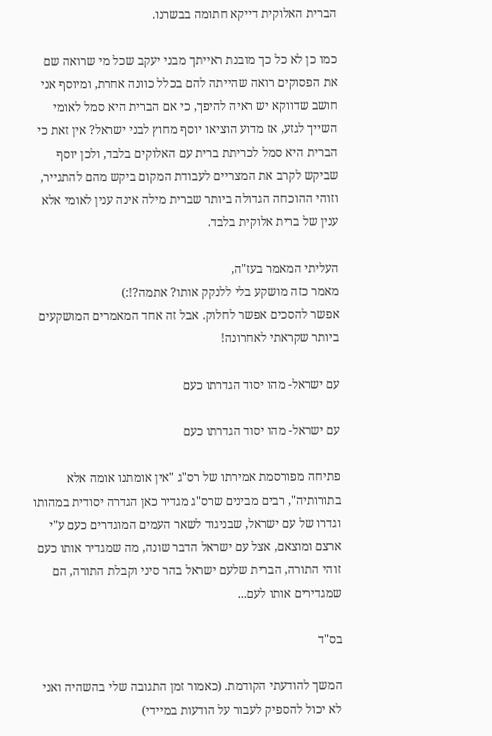הברית האלוקית דייקא חתומה בבשרנו.

כמו כן לא כל כך מובנת ראייתך מבני יעקב שכל מי שרואה שם את הפסוקים רואה שהייתה להם בכלל כוונה אחרת, ומיוסף אני חושב שדווקא יש ראיה להיפך, כי אם הברית היא סמל לאומי השייך לגזע, אז מדוע הוציאו יוסף מחוץ לבני ישראל? אין זאת כי הברית היא סמל לכריתת ברית עם האלוקים בלבד, ולכן יוסף שביקש לקרב את המצריים לעבודת המקום ביקש מהם להתגייר, וזוהי ההוכחה הגדולה ביותר שברית מילה אינה ענין לאומי אלא ענין של ברית אלוקית בלבד.

העליתי המאמר בעז"ה,
מאמר כזה מושקע בלי ללנקק אותו? אתמה?!:)
אפשר להסכים אפשר לחלוק. אבל זה אחד המאמרים המושקעים ביותר שקראתי לאחרונה!

עם ישראל- מהו יסוד הגדרתו כעם

עם ישראל- מהו יסוד הגדרתו כעם

פתיחה מפורסמת אמירתו של רס"ג "אין אומתנו אומה אלא בתורותיה", רבים מבינים שרס"ג מגדיר כאן הגדרה יסודית במהותו וגדרו של עם ישראל, שבניגוד לשאר העמים המוגדרים כעם ע"י ארצם ומוצאם, אצל עם ישראל הדבר שונה, מה שמגדיר אותו כעם זוהי התורה, הברית שלעם ישראל בהר סיני וקבלת התורה, הם שמגדירים אותו לעם...

בס"ד

המשך להודעתי הקודמת. (כאמור זמן התגובה שלי בהשהיה ואני לא יכול להספיק לעבור על הודעות במיידי)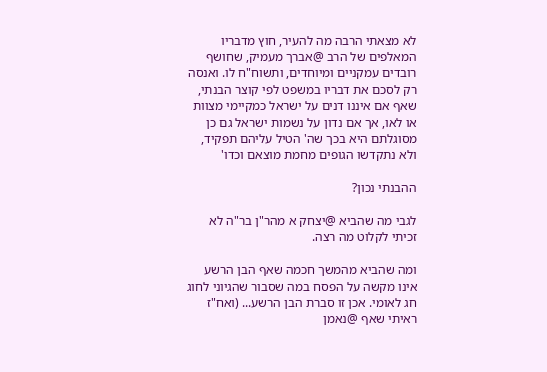לא מצאתי הרבה מה להעיר, חוץ מדבריו המאלפים של הרב @אברך מעמיק, שחושף רובדים עמקניים ומיוחדים, ותשוח"ח לו. ואנסה רק לסכם את דבריו במשפט לפי קוצר הבנתי, שאף אם איננו דנים על ישראל כמקיימי מצוות או לאו, אך אם נדון על נשמות ישראל גם כן מסוגלתם היא בכך שה' הטיל עליהם תפקיד, ולא נתקדשו הגופים מחמת מוצאם וכדו'

ההבנתי נכון?

לגבי מה שהביא @יצחק א מהר"ן בר"ה לא זכיתי לקלוט מה רצה.

ומה שהביא מהמשך חכמה שאף הבן הרשע אינו מקשה על הפסח במה שסבור שהגיוני לחוג חג לאומי. אכן זו סברת הבן הרשע... (ואח"ז ראיתי שאף @נאמן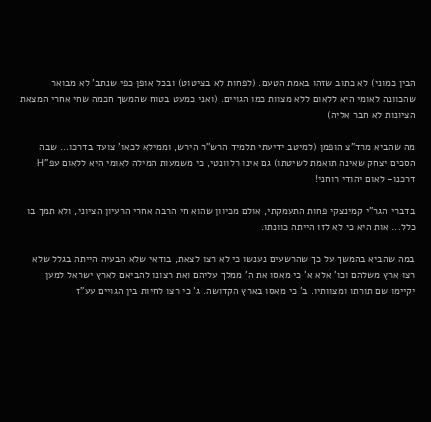הבין כמוני) לא כתוב שזהו באמת הטעם. (לפחות לא בציטוט) ובכל אופן כפי שנתב' לא מבואר שהכוונה לאומי היא ללאום ללא מצוות כמו הגויים. (ואני כמעט בטוח שהמשך חכמה שחי אחרי המצאת הציונות לא חבר אליה)

מה שהביא מרד"צ הופמן (למיטב ידיעתי תלמיד הרש"ר הירש, וממילא לכאו' צועד בדרכו... שבה הסכים יצחק שאינה תואמת לשיטתו) גם אינו רלוונטי, כי משמעות המילה לאומי היא ללאום עפ"H דרכנו- לאום יהודי רוחני!

בדברי הגר"י קמינצקי פחות התעמקתי, אולם מכיוון שהוא חי הרבה אחרי הרעיון הציוני, ולא תמך בו כלל... אות היא כי לא לזו הייתה כוונתו.

במה שהביא בהמשך על כך שהרשעים נענשו כי לא רצו לצאת, בודאי שלא הבעיה הייתה בגלל שלא רצו ארץ משלהם וכו' אלא א' כי מאסו את ה' ממלך עליהם ואת רצונו להביאם לארץ ישראל למען יקיימו שם תורתו ומצוותיו. ב' כי מאסו בארץ הקדושה. ג' כי רצו לחיות בין הגויים עע"ז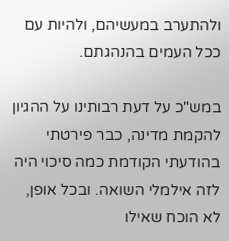ולהתערב במעשיהם, ולהיות עם ככל העמים בהנהגתם.

במש"כ על דעת רבותינו על ההגיון להקמת מדינה, כבר פירטתי בהודעתי הקודמת כמה סיכוי היה לזה אילמלי השואה. ובכל אופן, לא הוכח שאילו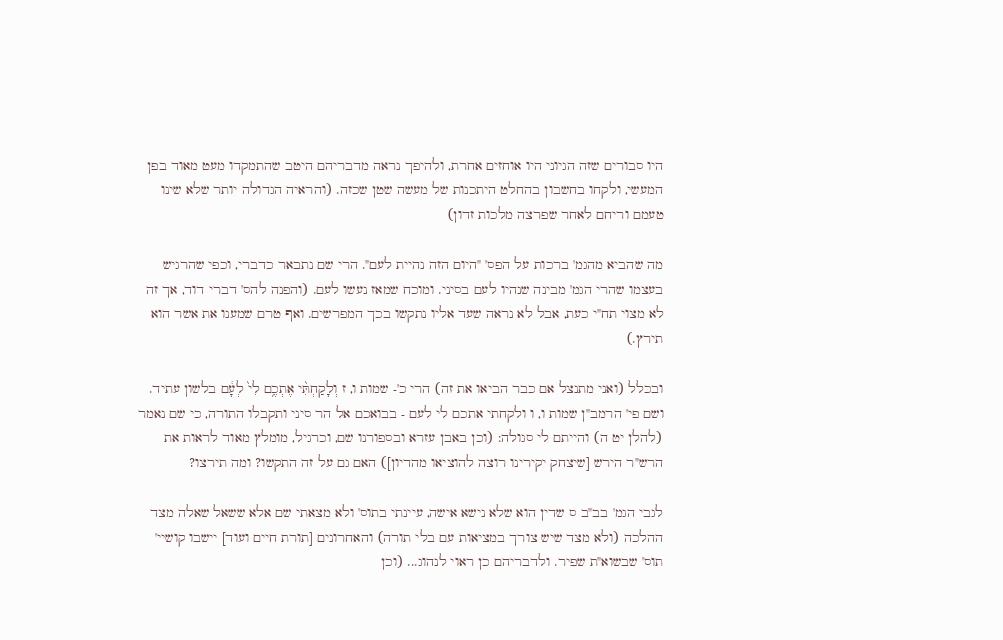היו סבורים שזה הגיוני היו אוחזים אחרת, ולהיפך נראה מדבריהם היטב שהתמקדו מעט מאוד בפן המעשי, ולקחו בחשבון בהחלט היתכנות של מעשה שטן שכזה. (והראיה הגדולה יותר שלא שינו טעמם וריחם לאחר שפרצה מלכות זדון)

מה שהביא מהגמ' ברכות על הפס' "היום הזה נהיית לעם". הרי שם נתבאר כדברי, וכפי שהרגיש בעצמו שהרי הגמ' מבינה שנהיו לעם בסיני. ומוכח שמאז נעשו לעם. (והפנה להס' דברי דוד, אך זה לא מצוי תח"י כעת, אבל לא נראה שעד אליו נתקשו בכך המפרשים. ואף טרם שמענו את אשר הוא תירץ.)

ובכלל (ואני מתנצל אם כבר הביאו את זה) הרי כ'- שמות ו, ז וְלָקַחְתִּ֨י אֶתְכֶ֥ם לִי֙ לְעָ֔ם בלשון עתיד. ושם פי' הרמב"ן שמות ו, ו ולקחתי אתכם לי לעם - בבואכם אל הר סיני ותקבלו התורה, כי שם נאמר (להלן יט ה) והייתם לי סגולה: (וכן באבן עזרא ובספורנו שם, וכרגיל, מומלץ מאוד לראות את הרש"ר הירש [שיצחק יקירינו רוצה להוציאו מהדיון]) האם גם על זה התקשו? ומה תירצו?

לגבי הגמ' בב"ב ס שדין הוא שלא נישא אישה, עיינתי בתוס' ולא מצאתי שם אלא ששאל שאלה מצד ההלכה (ולא מצד שיש צורך במציאות עם בלי תורה) והאחרונים [תורת חיים ועוד] יישבו קושיי' תוס' שבשוא"ת שפיר. ולדבריהם כן ראוי לנהוג... (וכן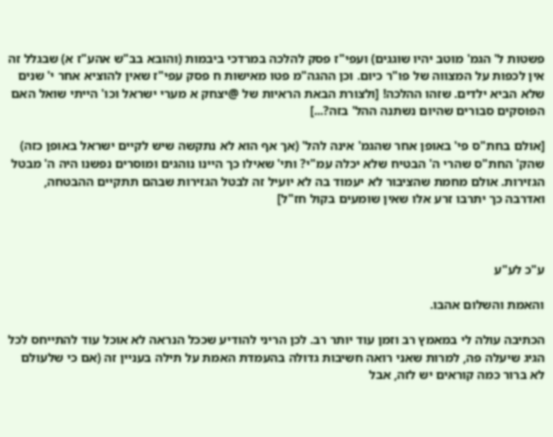פשטות ל' הגמ' מוטב יהיו שוגגים) ועפי"ז פסק להלכה במרדכי ביבמות (והובא בב"ש אהע"ז א) שבגלל זה אין לכפות על המצווה של פו"ר כיום. וכן ההגה"מ פטו מאישות ח פסק עפי"ז שאין להוציא אחר י' שנים שלא הביא ילדים. שזהו ההלכה! [ולצורת הבאת הראיות של @יצחק א מערי ישראל וכו' הייתי שואל האם הפוסקים סבורים שהיום נשתנה ההל' בזה?...]

[אולם בחת"ס פי' באופן אחר שהגמ' אינה להל' (אך אף הוא לא נתקשה שיש לקיים ישראל באופן כזה) שהק' החת"ס שהרי ה' הבטיח שלא יכלה עמ"י? ותי' שאילו כך היינו נוהגים ומוסרים נפשנו היה ה' מבטל הגזירות. אולם מחמת שהציבור לא יעמוד בה לא יועיל זה לבטל הגזירות שבהם תתקיים ההבטחה, ואדרבה כך יתרבו זרע אלו שאין שומעים בקול חז"ל]



ע"כ לע"ע

והאמת והשלום אהבו.

הכתיבה עולה לי במאמץ רב וזמן עוד יותר רב. לכן הריני להודיע שככל הנראה לא אוכל עוד להתייחס לכל הגיג שיעלה פה, למרות שאני רואה חשיבות גדולה בהעמדת האמת על תילה בעניין זה (אם כי שלעולם לא ברור כמה קוראים יש לזה, אבל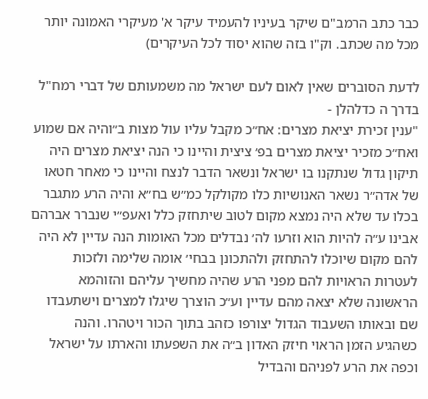כבר כתב הרמב"ם שיקר בעיניו להעמיד עיקר א' מעיקרי האמונה יותר מכל מה שכתב. וק"ו בזה שהוא יסוד לכל העיקרים)

לדעת הסוברים שאין לאום לעם ישראל מה משמעותם של דברי רמח"ל בדרך ה כדלהלן -
"ענין זכירת יציאת מצרים: אח״כ מקבל עליו עול מצות ב״והיה אם שמוע ואח״כ מזכיר יציאת מצרים בפ׳ ציצית והיינו כי הנה יציאת מצרים היה תיקון גדול שנתקנו בו ישראל ונשאר הדבר לנצח והיינו כי מאחר חטאו של אדה״ר נשאר האנושיות כלו מקולקל כמ״ש בח״א והיה הרע מתגבר בכלו עד שלא היה נמצא מקום לטוב שיתחזק כלל ואעפ״י שנברר אברהם אבינו ע״ה להיות הוא וזרעו לה׳ נבדלים מכל האומות הנה עדיין לא היה להם מקום שיוכלו להתחזק ולהתכונן בבחי׳ אומה שלימה ולזכות לעטרות הראויות להם מפני הרע שהיה מחשיך עליהם והזוהמא הראשונה שלא יצאה מהם עדיין וע״כ הוצרך שיגלו למצרים וישתעבדו שם ובאותו השעבוד הגדול יצורפו כזהב בתוך הכור ויטהרו. והנה כשהגיע הזמן הראוי חיזק האדון ב״ה את השפעתו והארתו על ישראל וכפה את הרע לפניהם והבדיל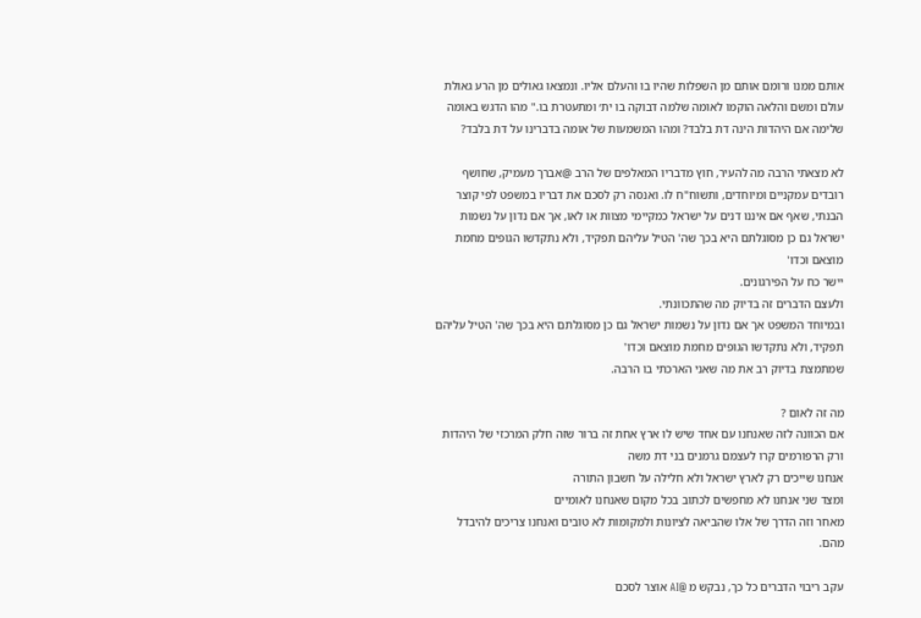אותם ממנו ורומם אותם מן השפלות שהיו בו והעלם אליו. ונמצאו גאולים מן הרע גאולת עולם ומשם והלאה הוקמו לאומה שלמה דבוקה בו ית׳ ומתעטרת בו." מהו הדגש באומה שלימה אם היהדות הינה דת בלבד? ומהו המשמעות של אומה בדברינו על דת בלבד?

לא מצאתי הרבה מה להעיר, חוץ מדבריו המאלפים של הרב @אברך מעמיק, שחושף רובדים עמקניים ומיוחדים, ותשוח"ח לו. ואנסה רק לסכם את דבריו במשפט לפי קוצר הבנתי, שאף אם איננו דנים על ישראל כמקיימי מצוות או לאו, אך אם נדון על נשמות ישראל גם כן מסוגלתם היא בכך שה' הטיל עליהם תפקיד, ולא נתקדשו הגופים מחמת מוצאם וכדו'
יישר כח על הפירגונים.
ולעצם הדברים זה בדיוק מה שהתכוונתי.
ובמיוחד המשפט אך אם נדון על נשמות ישראל גם כן מסוגלתם היא בכך שה' הטיל עליהם תפקיד, ולא נתקדשו הגופים מחמת מוצאם וכדו'
שמתמצת בדיוק רב את מה שאני הארכתי בו הרבה.

מה זה לאום ?
אם הכוונה לזה שאנחנו עם אחד שיש לו ארץ אחת זה ברור שזה חלק המרכזי של היהדות
ורק הרפורמים קרו לעצמם גרמנים בני דת משה
אנחנו שייכים רק לארץ ישראל ולא חלילה על חשבון התורה
ומצד שני אנחנו לא מחפשים לכתוב בכל מקום שאנחנו לאומיים
מאחר וזה הדרך של אלו שהביאה לציונות ולמקומות לא טובים ואנחנו צריכים להיבדל מהם.

עקב ריבוי הדברים כל כך, נבקש מ @AI אוצר לסכם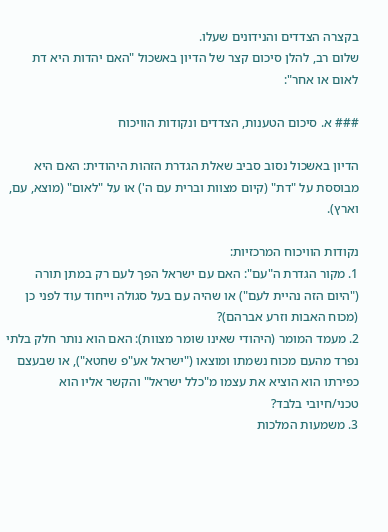בקצרה הצדדים והנידונים שעלו.
שלום רב, להלן סיכום קצר של הדיון באשכול "האם יהדות היא דת לאום או אחר":

### א. סיכום הטענות, הצדדים ונקודות הוויכוח

הדיון באשכול נסוב סביב שאלת הגדרת הזהות היהודית: האם היא מבוססת על "דת" (קיום מצוות וברית עם ה') או על "לאום" (מוצא, עם, וארץ).

נקודות הוויכוח המרכזיות:
1. מקור הגדרת ה"עם": האם עם ישראל הפך לעם רק במתן תורה ("היום הזה נהיית לעם") או שהיה עם בעל סגולה וייחוד עוד לפני כן (מכוח האבות וזרע אברהם)?
2. מעמד המומר (היהודי שאינו שומר מצוות): האם הוא נותר חלק בלתי נפרד מהעם מכוח נשמתו ומוצאו ("ישראל אע"פ שחטא"), או שבעצם כפירתו הוא הוציא את עצמו מ"כלל ישראל" והקשר אליו הוא טכני/חיובי בלבד?
3. משמעות המלכות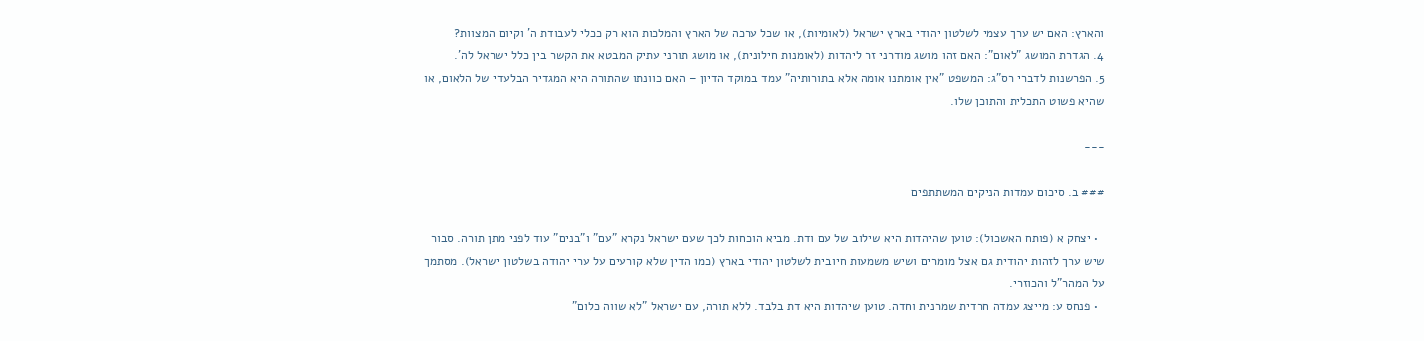והארץ: האם יש ערך עצמי לשלטון יהודי בארץ ישראל (לאומיות), או שכל ערכה של הארץ והמלכות הוא רק ככלי לעבודת ה' וקיום המצוות?
4. הגדרת המושג "לאום": האם זהו מושג מודרני זר ליהדות (לאומנות חילונית), או מושג תורני עתיק המבטא את הקשר בין כלל ישראל לה'.
5. הפרשנות לדברי רס"ג: המשפט "אין אומתנו אומה אלא בתורותיה" עמד במוקד הדיון – האם כוונתו שהתורה היא המגדיר הבלעדי של הלאום, או שהיא פשוט התכלית והתוכן שלו.

---

### ב. סיכום עמדות הניקים המשתתפים

  • יצחק א (פותח האשכול): טוען שהיהדות היא שילוב של עם ודת. מביא הוכחות לכך שעם ישראל נקרא "עם" ו"בנים" עוד לפני מתן תורה. סבור שיש ערך לזהות יהודית גם אצל מומרים ושיש משמעות חיובית לשלטון יהודי בארץ (כמו הדין שלא קורעים על ערי יהודה בשלטון ישראל). מסתמך על המהר"ל והכוזרי.
  • פנחס ע: מייצג עמדה חרדית שמרנית וחדה. טוען שיהדות היא דת בלבד. ללא תורה, עם ישראל "לא שווה כלום"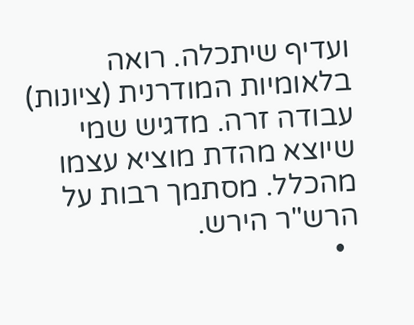ועדיף שיתכלה. רואה בלאומיות המודרנית (ציונות) עבודה זרה. מדגיש שמי שיוצא מהדת מוציא עצמו מהכלל. מסתמך רבות על הרש"ר הירש.
  •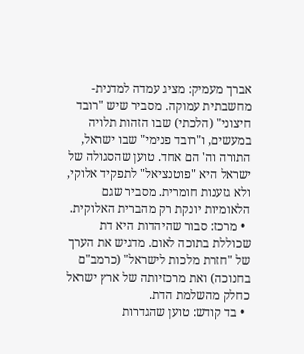אברך מעמיק: מציג עמדה למדנית-מחשבתית עמוקה. מסביר שיש "רובד חיצוני" (הלכתי) שבו הזהות תלויה במעשים, ו"רובד פנימי" שבו ישראל, התורה וה' הם אחד. טוען שהסגולה של ישראל היא "פוטנציאל" לתפקיד אלוקי, ולא גזענות חומרית. מסביר שגם הלאומיות יונקת רק מהברית האלוקית.
  • מרכז: סבור שהיהדות היא דת שכוללת בתוכה לאום. מדגיש את הערך של "חזרת מלכות לישראל" (כרמב"ם בחנוכה) ואת מרכזיותה של ארץ ישראל כחלק מהשלמת הדת.
  • בד קודש: טוען שהגדרות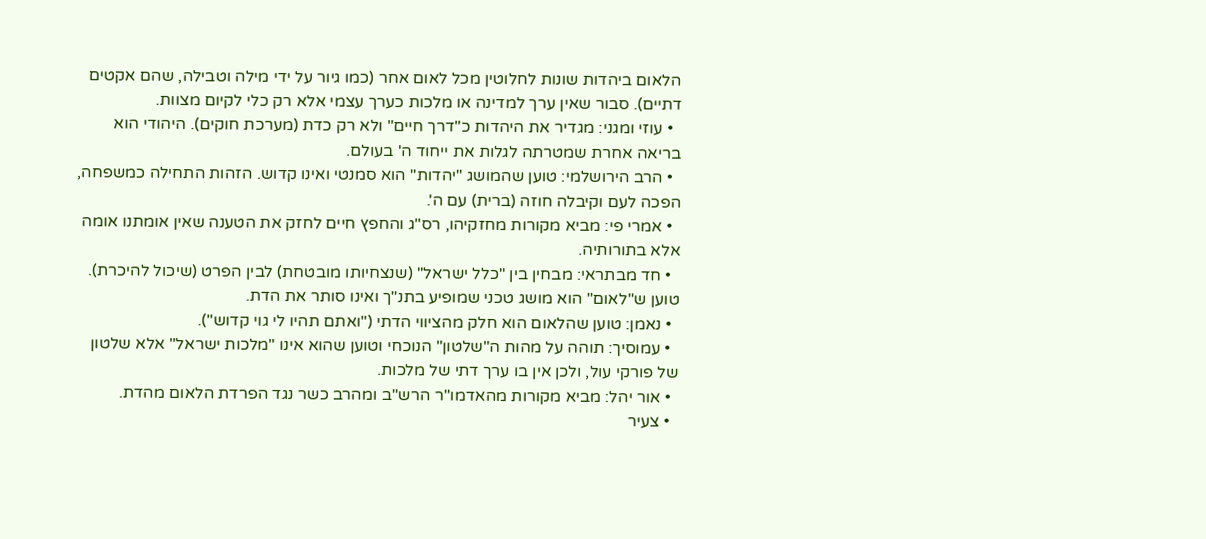הלאום ביהדות שונות לחלוטין מכל לאום אחר (כמו גיור על ידי מילה וטבילה, שהם אקטים דתיים). סבור שאין ערך למדינה או מלכות כערך עצמי אלא רק כלי לקיום מצוות.
  • עוזי ומגני: מגדיר את היהדות כ"דרך חיים" ולא רק כדת (מערכת חוקים). היהודי הוא בריאה אחרת שמטרתה לגלות את ייחוד ה' בעולם.
  • הרב הירושלמי: טוען שהמושג "יהדות" הוא סמנטי ואינו קדוש. הזהות התחילה כמשפחה, הפכה לעם וקיבלה חוזה (ברית) עם ה'.
  • אמרי פי: מביא מקורות מחזקיהו, רס"ג והחפץ חיים לחזק את הטענה שאין אומתנו אומה אלא בתורותיה.
  • חד מבתראי: מבחין בין "כלל ישראל" (שנצחיותו מובטחת) לבין הפרט (שיכול להיכרת). טוען ש"לאום" הוא מושג טכני שמופיע בתנ"ך ואינו סותר את הדת.
  • נאמן: טוען שהלאום הוא חלק מהציווי הדתי ("ואתם תהיו לי גוי קדוש").
  • עמוסיך: תוהה על מהות ה"שלטון" הנוכחי וטוען שהוא אינו "מלכות ישראל" אלא שלטון של פורקי עול, ולכן אין בו ערך דתי של מלכות.
  • אור יהל: מביא מקורות מהאדמו"ר הרש"ב ומהרב כשר נגד הפרדת הלאום מהדת.
  • צעיר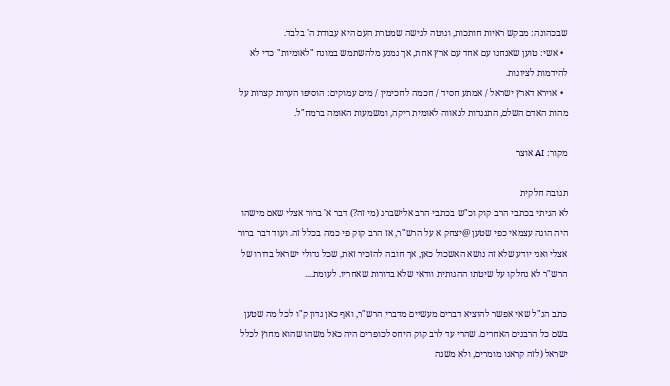שבכהונה: מבקש ראיות חותכות, ונוטה לגישה שמטרת העם היא עבודת ה' בלבד.
  • אשי: טוען שאנחנו עם אחד עם ארץ אחת, אך נמנע מלהשתמש במונח "לאומיות" כדי לא להידמות לציונות.
  • אוירא דארץ ישראל / אמתע חסיד / חכמה לחכימין / מים עמוקים: הוסיפו הערות קצרות על מהות האדם השלם, התנגדות לגאווה לאומית ריקה, ומשמעות האומה ברמח"ל.

מקור: AI אוצר

תגובה חלקית
לא הגיתי בכתבי הרב קוק וכ"ש בכתבי הרב אלישברג (מי זה?) דבר א' ברור אצלי שאם מישהו היה הוגה עצמאי כפי שטען @יצחק א על הרש"ר, אז הרב קוק פי כמה בכלל זה. ועוד דבר ברור אצלי ואני יודע שלא זה נושא האשכול כאן, אך חובה להזכיר זאת, שכל גדולי ישראל בדורו של הרש"ר לא נחלקו על שיטתו ההגותית וודאי שלא בדורות שאחריו. לעומת....

כתב הנ"ל שאי אפשר להוציא דברים מעשיים מדברי הרש"ר, ואף כאן נדון ק"ו לכל מה שטען בשם כל הרבנים האחרים. שהרי עד לרב קוק היחס לכופרים היה כאל משהו שהוא מחוץ לכלל ישראל (לזה קראנו מומרים, ולא משנה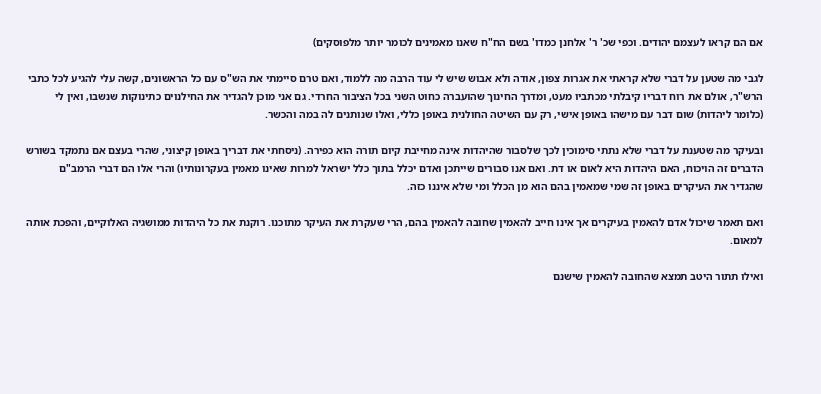אם הם קראו לעצמם יהודים. וכפי שכ' ר' אלחנן כמדו' בשם הח"ח שאנו מאמינים לכומר יותר מלפוסקים)

לגבי מה שטען על דברי שלא קראתי את אגרות צפון, אודה ולא אבוש שיש לי עוד הרבה מה ללמוד, ואם טרם סיימתי את הש"ס עם כל הראשונים, קשה עלי להגיע לכל כתבי הרש"ר, אולם את רוח דבריו קיבלתי מכתביו מעט, ומדרך החינוך שהועברה כחוט השני בכל הציבור החרדי. גם אני מוכן להגדיר את החילנוים כתינוקות שנשבו, ואין לי (כלומר ליהדות) שום דבר עם מישהו באופן אישי, רק עם השיטה החולנית באופן כללי, ואלו שנותנים לה במה והכשר.

ובעיקר מה שטענת על דברי שלא נתתי סימוכין לכך שלסבור שהיהדות אינה מחייבת קיום תורה הוא כפירה. (ניסחתי את דבריך באופן קיצוני, שהרי בעצם אם נתמקד בשורש הדברים זה הויכוח, האם היהדות היא לאום או דת. ואם אנו סבורים שייתכן ואדם יכלל בתוך כלל ישראל למרות שאינו מאמין בעקרונותיו) והרי אלו הם דברי הרמב"ם שהגדיר את העיקרים באופן זה שמי שמאמין בהם הוא מן הכלל ומי שלא איננו כזה.

ואם תאמר שיכול אדם להאמין בעיקרים אך אינו חייב להאמין שחובה להאמין בהם, הרי שעקרת את העיקר מתוכנו. רוקנת את כל היהדות ממושגיה האלוקיים, והפכת אותה למאום.

ואילו תתור היטב תמצא שהחובה להאמין שישנם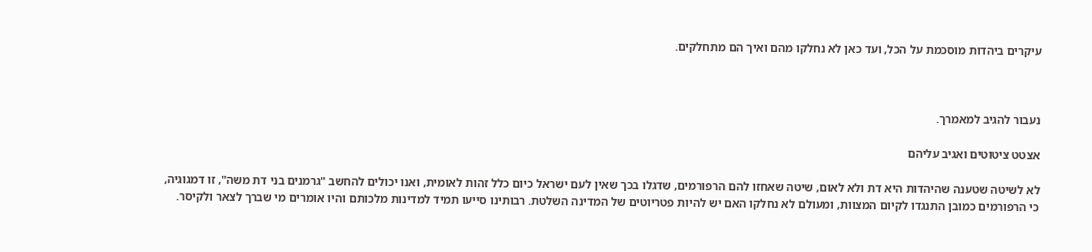עיקרים ביהדות מוסכמת על הכל, ועד כאן לא נחלקו מהם ואיך הם מתחלקים.



נעבור להגיב למאמרך.

אצטט ציטוטים ואגיב עליהם

לא לשיטה שטענה שהיהדות היא דת ולא לאום, שיטה שאחזו להם הרפורמים, שדגלו בכך שאין לעם ישראל כיום כלל זהות לאומית, ואנו יכולים להחשב "גרמנים בני דת משה", זו דמגוגיה, כי הרפורמים כמובן התנגדו לקיום המצוות, ומעולם לא נחלקו האם יש להיות פטריוטים של המדינה השלטת. רבותינו סייעו תמיד למדינות מלכותם והיו אומרים מי שברך לצאר ולקיסר.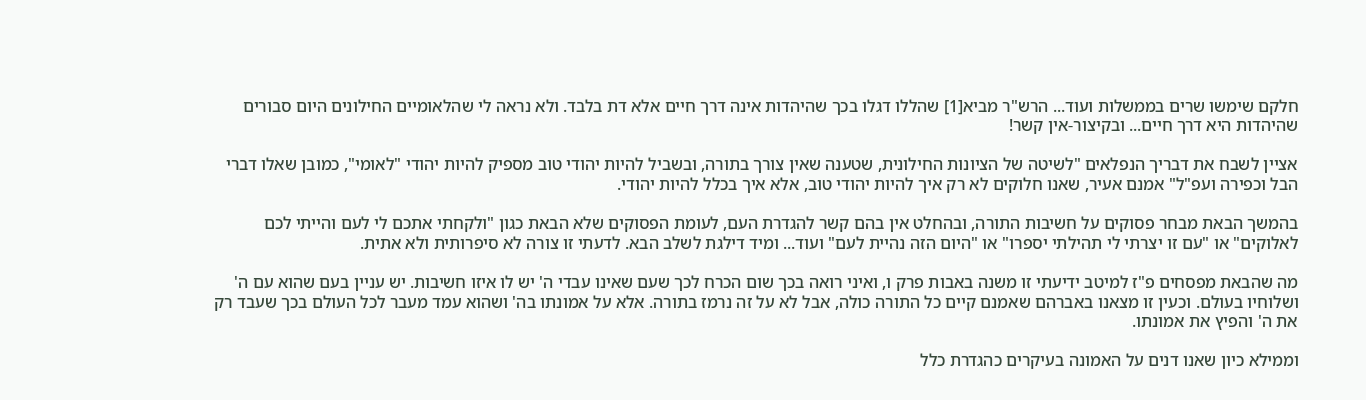חלקם שימשו שרים בממשלות ועוד... הרש"ר מביא[1] שהללו דגלו בכך שהיהדות אינה דרך חיים אלא דת בלבד. ולא נראה לי שהלאומיים החילונים היום סבורים שהיהדות היא דרך חיים... ובקיצור-אין קשר!

אציין לשבח את דבריך הנפלאים "לשיטה של הציונות החילונית, שטענה שאין צורך בתורה, ובשביל להיות יהודי טוב מספיק להיות יהודי "לאומי", כמובן שאלו דברי הבל וכפירה ועפ"ל" אמנם אעיר, שאנו חלוקים לא רק איך להיות יהודי טוב, אלא איך בכלל להיות יהודי.

בהמשך הבאת מבחר פסוקים על חשיבות התורה, ובהחלט אין בהם קשר להגדרת העם, לעומת הפסוקים שלא הבאת כגון "ולקחתי אתכם לי לעם והייתי לכם לאלוקים" או "עם זו יצרתי לי תהילתי יספרו" או "היום הזה נהיית לעם" ועוד... ומיד דילגת לשלב הבא. לדעתי זו צורה לא סיפרותית ולא אתית.

מה שהבאת מפסחים פ"ז למיטב ידיעתי זו משנה באבות פרק ו, ואיני רואה בכך שום הכרח לכך שעם שאינו עבדי ה' יש לו איזו חשיבות. יש עניין בעם שהוא עם ה' ושלוחיו בעולם. וכעין זו מצאנו באברהם שאמנם קיים כל התורה כולה, אבל לא על זה נרמז בתורה. אלא על אמונתו בה' ושהוא עמד מעבר לכל העולם בכך שעבד רק את ה' והפיץ את אמונתו.

וממילא כיון שאנו דנים על האמונה בעיקרים כהגדרת כלל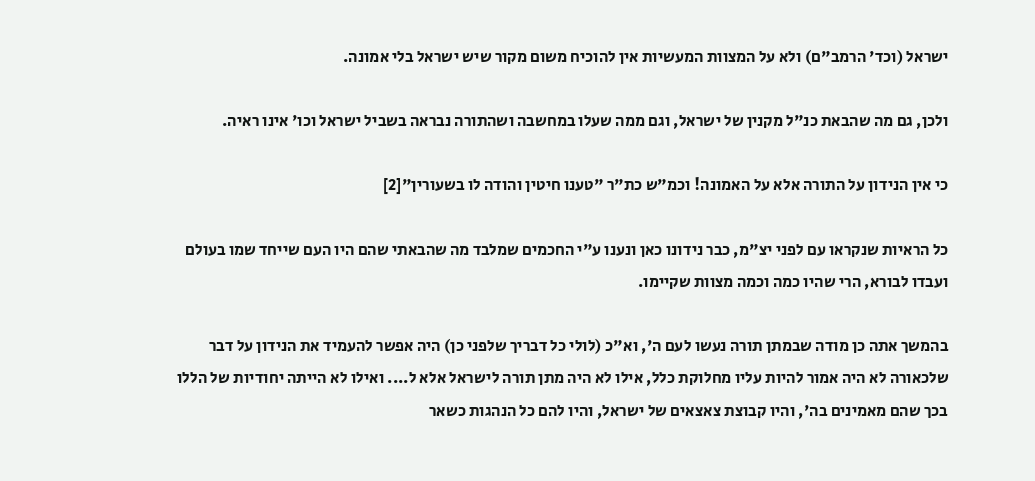ישראל (וכד' הרמב"ם) ולא על המצוות המעשיות אין להוכיח משום מקור שיש ישראל בלי אמונה.

ולכן, גם מה שהבאת כנ"ל מקנין של ישראל, וגם ממה שעלו במחשבה ושהתורה נבראה בשביל ישראל וכו' אינו ראיה.

כי אין הנידון על התורה אלא על האמונה! וכמ"ש כת"ר "טענו חיטין והודה לו בשעורין"[2]

כל הראיות שנקראו עם לפני יצ"מ, כבר נידונו כאן ונענו ע"י החכמים שמלבד מה שהבאתי שהם היו העם שייחד שמו בעולם ועבדו לבורא, הרי שהיו כמה וכמה מצוות שקיימו.

בהמשך אתה כן מודה שבמתן תורה נעשו לעם ה', וא"כ (לולי כל דבריך שלפני כן) היה אפשר להעמיד את הנידון על דבר שלכאורה לא היה אמור להיות עליו מחלוקת כלל, אילו לא היה מתן תורה לישראל אלא ל.... ואילו לא הייתה יחודיות של הללו בכך שהם מאמינים בה', והיו קבוצת צאצאים של ישראל, והיו להם כל הנהגות כשאר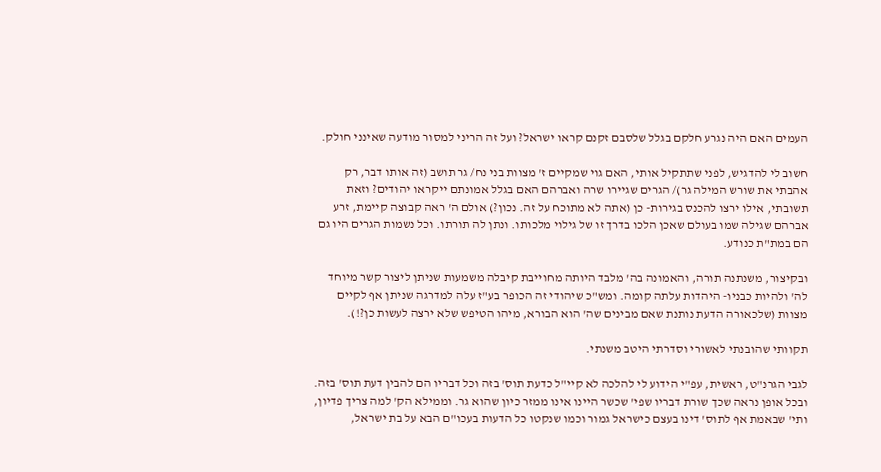העמים האם היה נגרע חלקם בגלל שלסבם זקנם קראו ישראל? ועל זה הריני למסור מודעה שאינני חולק.

חשוב לי להדגיש, לפני שתתקיל אותי, האם גוי שמקיים ז' מצוות בני נח/ גר תושב (זה אותו דבר, רק אהבתי את שורש המילה גר)/ הגרים שגיירו שרה ואברהם האם בגלל אמונתם ייקראו יהודים? וזאת תשובתי, אילו ירצו להכנס בגירות- כן (אתה לא מתוכח על זה. נכון?) אולם ה' ראה קבוצה קיימת, זרע אברהם שגילה שמו בעולם שאכן הלכו בדרך זו של גילוי מלכותו. ונתן לה תורתו. וכל נשמות הגרים היו גם הם במת"ת כנודע.

ובקיצור, משנתנה תורה, והאמונה בה' מלבד היותה מחוייבת קיבלה משמעות שניתן ליצור קשר מיוחד לה' ולהיות כבניו- היהדות עלתה קומה. ומש"כ שיהודי זה הכופר בע"ז עלה למדרגה שניתן אף לקיים מצוות (שלכאורה הדעת נותנת שאם מבינים שה' הוא הבורא, מיהו הטיפש שלא ירצה לעשות כן?!).

תקוותי שהובנתי לאשורי וסדרתי היטב משנתי.

לגבי הגרנ"ט, ראשית, עפ"י הידוע לי להלכה לא קיי"ל כדעת תוס' בזה וכל דבריו הם להבין דעת תוס' בזה. ובכל אופן נראה שכך שורת דבריו שפי' שכשר היינו אינו ממזר כיון שהוא גר. וממילא הק' למה צריך פדיון, ותי' שבאמת אף לתוס' דינו בעצם כישראל גמור וכמו שנקטו כל הדעות בעכו"ם הבא על בת ישראל,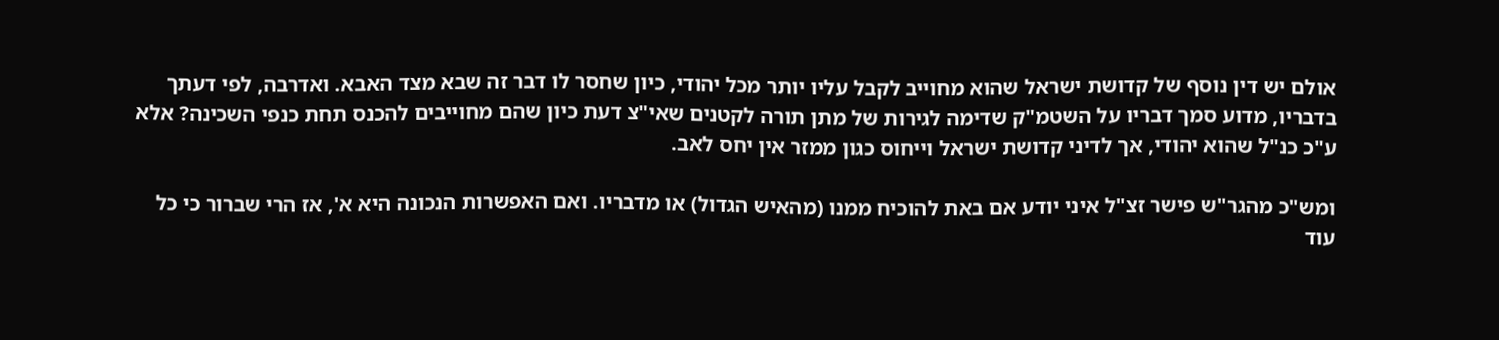אולם יש דין נוסף של קדושת ישראל שהוא מחוייב לקבל עליו יותר מכל יהודי, כיון שחסר לו דבר זה שבא מצד האבא. ואדרבה, לפי דעתך בדבריו, מדוע סמך דבריו על השטמ"ק שדימה לגירות של מתן תורה לקטנים שאי"צ דעת כיון שהם מחוייבים להכנס תחת כנפי השכינה? אלא ע"כ כנ"ל שהוא יהודי, אך לדיני קדושת ישראל וייחוס כגון ממזר אין יחס לאב.

ומש"כ מהגר"ש פישר זצ"ל איני יודע אם באת להוכיח ממנו (מהאיש הגדול) או מדבריו. ואם האפשרות הנכונה היא א', אז הרי שברור כי כל עוד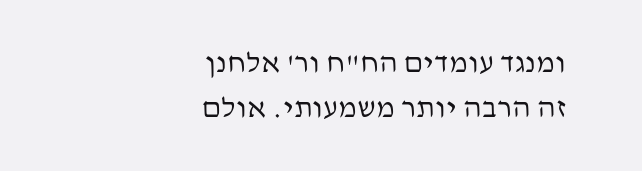ומנגד עומדים הח"ח ור' אלחנן זה הרבה יותר משמעותי. אולם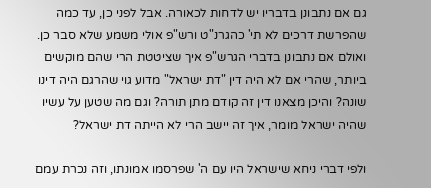גם אם נתבונן בדבריו יש לדחות לכאורה. אבל לפני כן, עד כמה שהפרשת דרכים לא תי' כהגרנ"ט ורש"פ אולי משמע שלא סבר כן. ואולם אם נתבונן בדברי הגרש"פ איך שציטטת הרי שהם מוקשים ביותר, שהרי אם לא היה דין "דת ישראל" מדוע גוי שהרגם היה דינו שונה? והיכן מצאנו דין זה קודם מתן תורה? וגם מה שטען על עשיו שהיה ישראל מומר, איך זה יישב הרי לא הייתה דת ישראל?

ולפי דברי ניחא שישראל היו עם ה' שפרסמו אמונתו, וזה נכרת עמם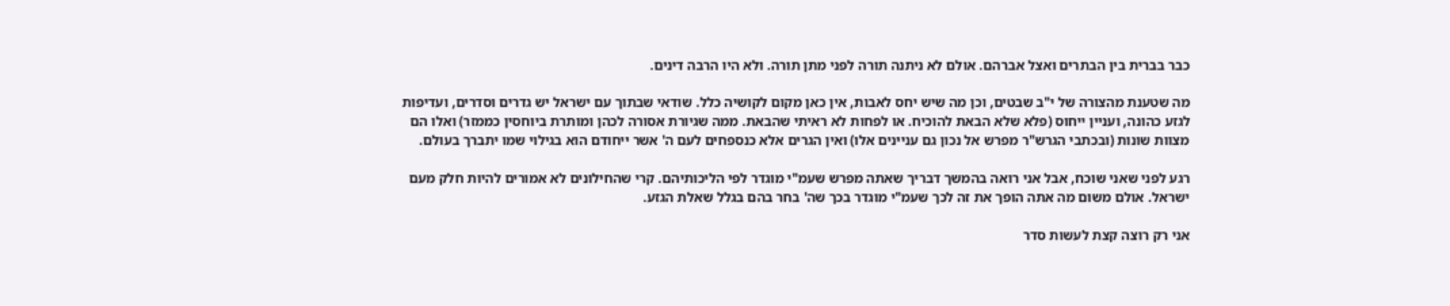כבר בברית בין הבתרים ואצל אברהם. אולם לא ניתנה תורה לפני מתן תורה. ולא היו הרבה דינים.

מה שטענת מהצורה של י"ב שבטים, וכן מה שיש יחס לאבות, אין כאן מקום לקושיה כלל. שודאי שבתוך עם ישראל יש גדרים וסדרים, ועדיפות לגזע כהונה, ועניין ייחוס (פלא שלא הבאת להוכיח. או לפחות לא ראיתי שהבאת. ממה שגיורת אסורה לכהן ומותרת ביוחסין כממזר) ואלו הם מצוות שונות (ובכתבי הגרש"ר מפרש אל נכון גם עניינים אלו) ואין הגרים אלא כנספחים לעם ה' אשר ייחודם הוא בגילוי שמו יתברך בעולם.

רגע לפני שאני שוכח, אבל אני רואה בהמשך דבריך שאתה מפרש שעמ"י מוגדר לפי הליכותיהם. קרי שהחילונים לא אמורים להיות חלק מעם ישראל. אולם משום מה אתה הופך את זה לכך שעמ"י מוגדר בכך שה' בחר בהם בגלל שאלת הגזע.

אני רק רוצה קצת לעשות סדר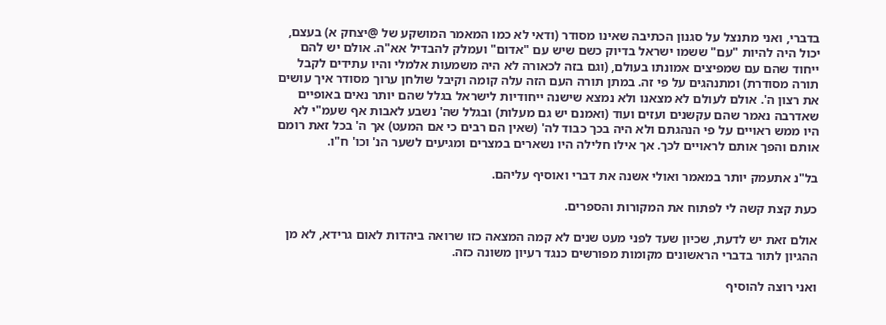בדברי, ואני מתנצל על סגנון הכתיבה שאינו מסודר (ודאי לא כמו המאמר המושקע של @יצחק א) בעצם, יכול היה להיות "עם" ששמו ישראל בדיוק כשם שיש עם "אדום" ועמלק להבדיל אא"ה. אולם יש להם ייחוד שהם עם שמפיצים אמונתו בעולם, (וגם בזה לכאורה לא היה משמעות אלמלי והיו עתידים לקבל תורה מסודרת) ומתנהגים על פי זה. במתן תורה העם הזה עלה קומה וקיבל שולחן ערוך מסודר איך עושים את רצון ה'. אולם לעולם לא מצאנו ולא נמצא שישנה ייחודיות לישראל בגלל שהם יותר נאים באופיים שאדרבה נאמר שהם עקשנים ועזים ועוד (ואמנם יש גם מעלות) ובגלל שה' נשבע לאבות אף שעמ"י לא היו ממש ראויים על פי הנהגתם ולא היה בכך כבוד לה' (שאין הם רבים כי אם המעט) אך ה' בכל זאת רומם אותם והפך אותם לראויים לכך. אך אילו חלילה היו נשארים במצרים ומגיעים לשער הנ' וכו' ח"ו.

בל"נ אתעמק יותר במאמר ואולי אשנה את דברי ואוסיף עליהם.

כעת קצת קשה לי לפתוח את המקורות והספרים.

אולם זאת יש לדעת, שכיון שעד לפני מעט שנים לא קמה המצאה כזו שרואה ביהדות לאום גרידא, לא מן ההגיון לתור בדברי הראשונים מקומות מפורשים כנגד רעיון משונה כזה.

ואני רוצה להוסיף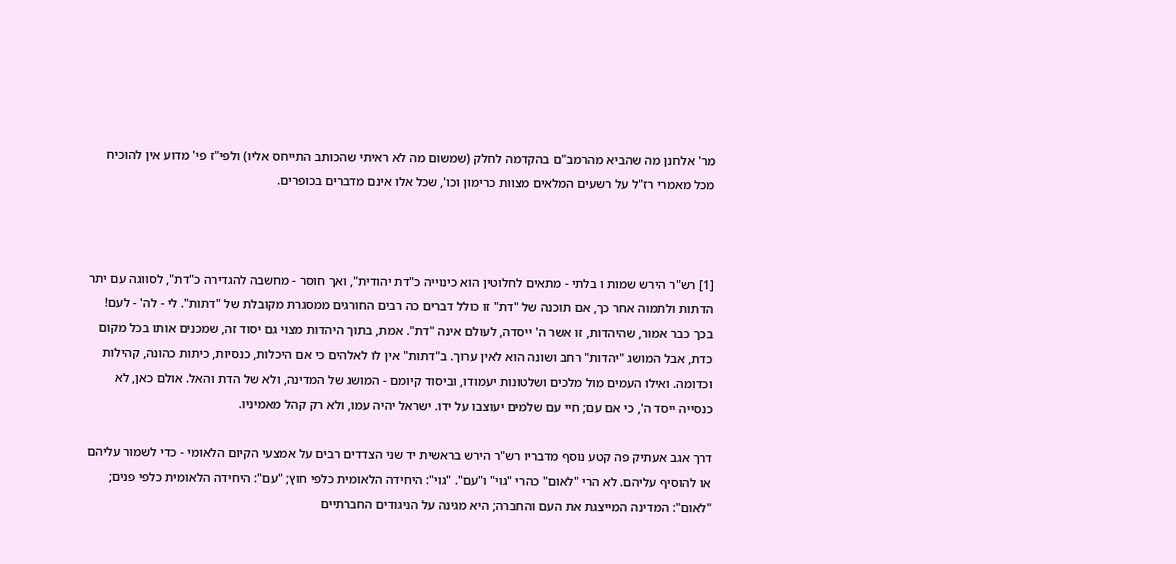מר' אלחנן מה שהביא מהרמב"ם בהקדמה לחלק (שמשום מה לא ראיתי שהכותב התייחס אליו) ולפי"ז פי' מדוע אין להוכיח מכל מאמרי רז"ל על רשעים המלאים מצוות כרימון וכו', שכל אלו אינם מדברים בכופרים.



[1] רש"ר הירש שמות ו בלתי - מתאים לחלוטין הוא כינוייה כ"דת יהודית", ואך חוסר - מחשבה להגדירה כ"דת", לסווגה עם יתר הדתות ולתמוה אחר כך, אם תוכנה של "דת" זו כולל דברים כה רבים החורגים ממסגרת מקובלת של "דתות". לי - לה' - לעם! בכך כבר אמור, שהיהדות, זו אשר ה' ייסדה, לעולם אינה "דת". אמת, בתוך היהדות מצוי גם יסוד זה, שמכנים אותו בכל מקום כדת, אבל המושג "יהדות" רחב ושונה הוא לאין ערוך. ב"דתות" אין לו לאלהים כי אם היכלות, כנסיות, כיתות כהונה, קהילות וכדומה. ואילו העמים מול מלכים ושלטונות יעמודו, וביסוד קיומם - המושג של המדינה, ולא של הדת והאל. אולם כאן, לא כנסייה ייסד ה', כי אם עם; חיי עם שלמים יעוצבו על ידו. ישראל יהיה עמו, ולא רק קהל מאמיניו.

דרך אגב אעתיק פה קטע נוסף מדבריו רש"ר הירש בראשית יד שני הצדדים רבים על אמצעי הקיום הלאומי - כדי לשמור עליהם או להוסיף עליהם. לא הרי "לאום" כהרי "גוי" ו"עם". "גוי": היחידה הלאומית כלפי חוץ; "עם": היחידה הלאומית כלפי פנים; "לאום": המדינה המייצגת את העם והחברה; היא מגינה על הניגודים החברתיים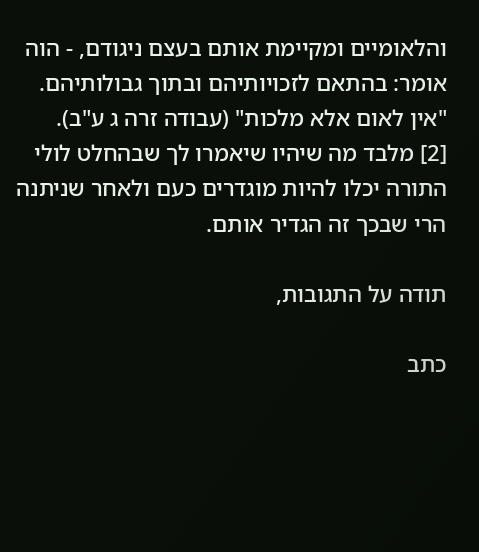והלאומיים ומקיימת אותם בעצם ניגודם, - הוה אומר: בהתאם לזכויותיהם ובתוך גבולותיהם. "אין לאום אלא מלכות" (עבודה זרה ג ע"ב).
[2] מלבד מה שיהיו שיאמרו לך שבהחלט לולי התורה יכלו להיות מוגדרים כעם ולאחר שניתנה הרי שבכך זה הגדיר אותם.

תודה על התגובות,

כתב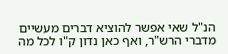הנ"ל שאי אפשר להוציא דברים מעשיים מדברי הרש"ר, ואף כאן נדון ק"ו לכל מה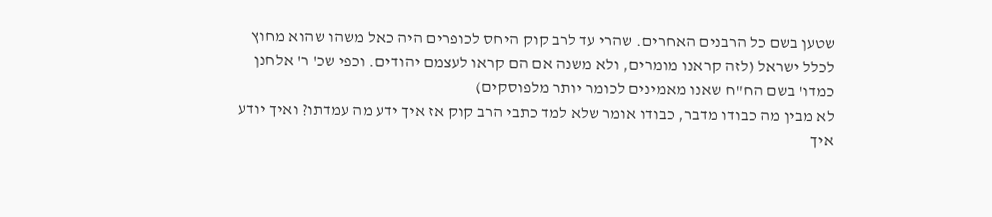שטען בשם כל הרבנים האחרים. שהרי עד לרב קוק היחס לכופרים היה כאל משהו שהוא מחוץ לכלל ישראל (לזה קראנו מומרים, ולא משנה אם הם קראו לעצמם יהודים. וכפי שכ' ר' אלחנן כמדו' בשם הח"ח שאנו מאמינים לכומר יותר מלפוסקים)
לא מבין מה כבודו מדבר, כבודו אומר שלא למד כתבי הרב קוק אז איך ידע מה עמדתו? ואיך יודע איך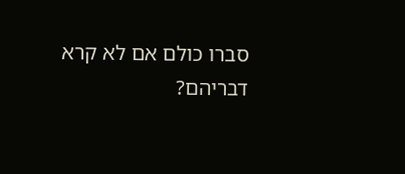סברו כולם אם לא קרא דבריהם?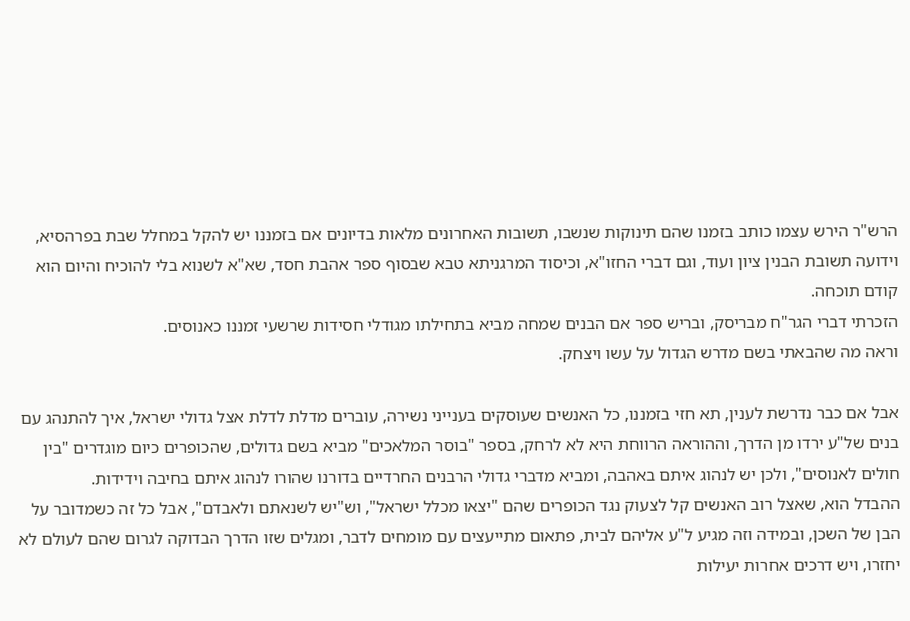הרש"ר הירש עצמו כותב בזמנו שהם תינוקות שנשבו, תשובות האחרונים מלאות בדיונים אם בזמננו יש להקל במחלל שבת בפרהסיא, וידועה תשובת הבנין ציון ועוד, וגם דברי החזו"א, וכיסוד המרגניתא טבא שבסוף ספר אהבת חסד, שא"א לשנוא בלי להוכיח והיום הוא קודם תוכחה.
הזכרתי דברי הגר"ח מבריסק, ובריש ספר אם הבנים שמחה מביא בתחילתו מגודלי חסידות שרשעי זמננו כאנוסים.
וראה מה שהבאתי בשם מדרש הגדול על עשו ויצחק.

אבל אם כבר נדרשת לענין, תא חזי בזמננו, כל האנשים שעוסקים בענייני נשירה, עוברים מדלת לדלת אצל גדולי ישראל, איך להתנהג עם בנים של"ע ירדו מן הדרך, וההוראה הרווחת היא לא לרחק, בספר "בוסר המלאכים" מביא בשם גדולים, שהכופרים כיום מוגדרים "בין חולים לאנוסים", ולכן יש לנהוג איתם באהבה, ומביא מדברי גדולי הרבנים החרדיים בדורנו שהורו לנהוג איתם בחיבה וידידות.
ההבדל הוא, שאצל רוב האנשים קל לצעוק נגד הכופרים שהם "יצאו מכלל ישראל", וש"יש לשנאתם ולאבדם", אבל כל זה כשמדובר על הבן של השכן, ובמידה וזה מגיע ל"ע אליהם לבית, פתאום מתייעצים עם מומחים לדבר, ומגלים שזו הדרך הבדוקה לגרום שהם לעולם לא יחזרו, ויש דרכים אחרות יעילות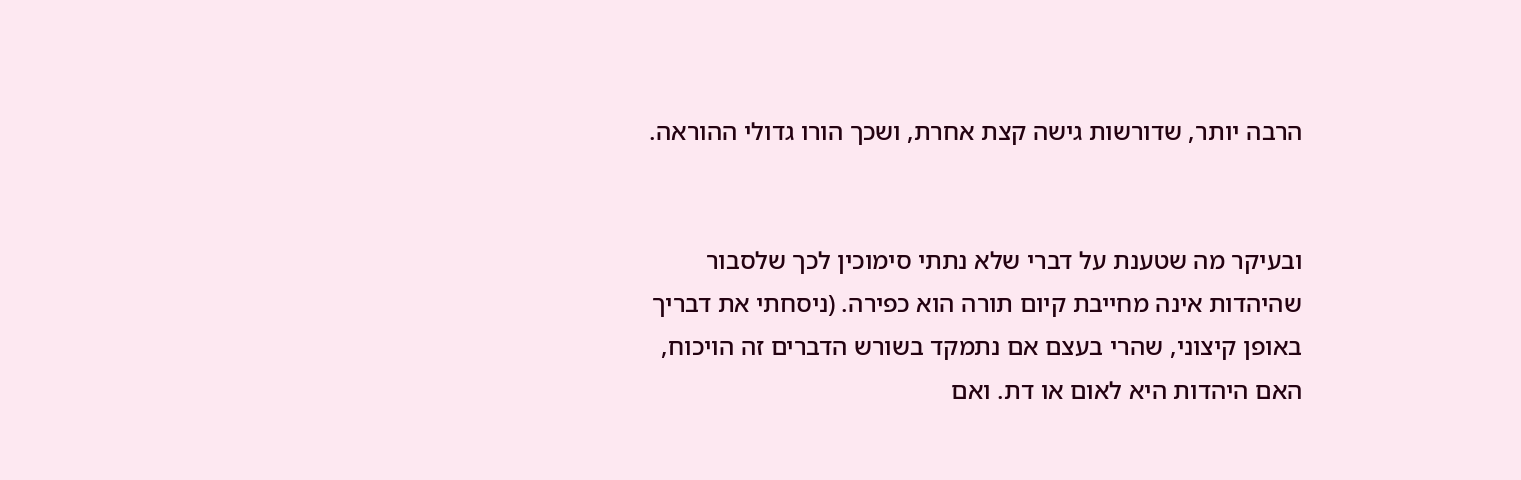הרבה יותר, שדורשות גישה קצת אחרת, ושכך הורו גדולי ההוראה.


ובעיקר מה שטענת על דברי שלא נתתי סימוכין לכך שלסבור שהיהדות אינה מחייבת קיום תורה הוא כפירה. (ניסחתי את דבריך באופן קיצוני, שהרי בעצם אם נתמקד בשורש הדברים זה הויכוח, האם היהדות היא לאום או דת. ואם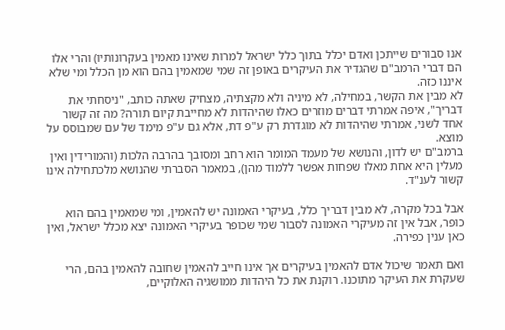אנו סבורים שייתכן ואדם יכלל בתוך כלל ישראל למרות שאינו מאמין בעקרונותיו) והרי אלו הם דברי הרמב"ם שהגדיר את העיקרים באופן זה שמי שמאמין בהם הוא מן הכלל ומי שלא איננו כזה.
לא מבין את הקשר, במחילה, לא מיניה ולא מקצתיה, מצחיק שאתה כותב, "ניסחתי את דבריך", איפה אמרתי דברים מוזרים כאלו שהיהדות לא מחייבת קיום תורה? מה זה קשור אחד לשני, אמרתי שהיהדות לא מוגדרת רק ע"פ דת, אלא גם ע"פ מימד של עם שמבוסס על מוצא.
ברמב"ם יש לדון, והנושא של מעמד המומר הוא רחב ומסובך בהרבה הלכות (והמורידין ואין מעלין היא אחת מאלו שפחות אפשר ללמוד מהן), במאמר הסברתי שהנושא מלכתחילה אינו קשור לענ"ד.

אבל בכל מקרה, לא מבין דבריך כלל, בעיקרי האמונה יש להאמין, ומי שמאמין בהם הוא כופר, אבל אין זה מעיקרי האמונה לסבור שמי שכופר בעיקרי האמונה יצא מכלל ישראל, ואין כאן ענין כפירה.

ואם תאמר שיכול אדם להאמין בעיקרים אך אינו חייב להאמין שחובה להאמין בהם, הרי שעקרת את העיקר מתוכנו. רוקנת את כל היהדות ממושגיה האלוקיים,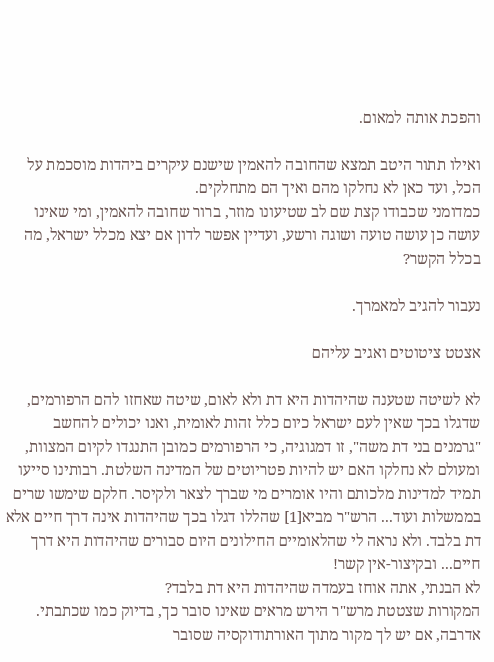והפכת אותה למאום.

ואילו תתור היטב תמצא שהחובה להאמין שישנם עיקרים ביהדות מוסכמת על הכל, ועד כאן לא נחלקו מהם ואיך הם מתחלקים.
כמדומני שכבודו קצת שם לב שטיעונו מוזר, ברור שחובה להאמין, ומי שאינו עושה כן עושה טועה ושוגה ורשע, ועדיין אפשר לדון אם יצא מכלל ישראל, מה בכלל הקשר?

נעבור להגיב למאמרך.

אצטט ציטוטים ואגיב עליהם

לא לשיטה שטענה שהיהדות היא דת ולא לאום, שיטה שאחזו להם הרפורמים, שדגלו בכך שאין לעם ישראל כיום כלל זהות לאומית, ואנו יכולים להחשב "גרמנים בני דת משה", זו דמגוגיה, כי הרפורמים כמובן התנגדו לקיום המצוות, ומעולם לא נחלקו האם יש להיות פטריוטים של המדינה השלטת. רבותינו סייעו תמיד למדינות מלכותם והיו אומרים מי שברך לצאר ולקיסר. חלקם שימשו שרים בממשלות ועוד... הרש"ר מביא[1] שהללו דגלו בכך שהיהדות אינה דרך חיים אלא דת בלבד. ולא נראה לי שהלאומיים החילונים היום סבורים שהיהדות היא דרך חיים... ובקיצור-אין קשר!
לא הבנתי, אתה אוחז בעמדה שהיהדות היא דת בלבד?
המקורות שצטטת מרש"ר הירש מראים שאינו סובר כך, בדיוק כמו שכתבתי.
אדרבה, אם יש לך מקור מתוך האורתודוקסיה שסובר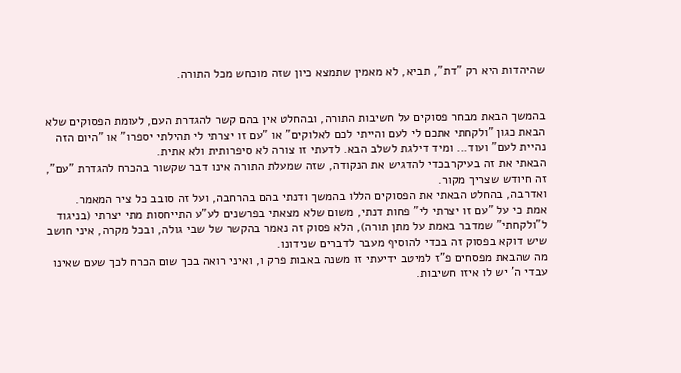שהיהדות היא רק "דת", תביא, לא מאמין שתמצא כיון שזה מוכחש מכל התורה.


בהמשך הבאת מבחר פסוקים על חשיבות התורה, ובהחלט אין בהם קשר להגדרת העם, לעומת הפסוקים שלא הבאת כגון "ולקחתי אתכם לי לעם והייתי לכם לאלוקים" או "עם זו יצרתי לי תהילתי יספרו" או "היום הזה נהיית לעם" ועוד... ומיד דילגת לשלב הבא. לדעתי זו צורה לא סיפרותית ולא אתית.
הבאתי את זה בעיקרבכדי להדגיש את הנקודה, שזה שמעלת התורה אינו דבר שקשור בהכרח להגדרת "עם", זה חיודש שצריך מקור.
ואדרבה, בהחלט הבאתי את הפסוקים הללו בהמשך ודנתי בהם בהרחבה, ועל זה סובב כל ציר המאמר.
אמת כי על "עם זו יצרתי לי" פחות דנתי, משום שלא מצאתי בפרשנים לע"ע התייחסות מתי יצרתי (בניגוד ל"ולקחתי" שמדבר באמת על מתן תורה), הלא פסוק זה נאמר בהקשר של שבי גולה, ובכל מקרה, איני חושב שיש דוקא בפסוק זה בכדי להוסיף מעבר לדברים שנידונו.
מה שהבאת מפסחים פ"ז למיטב ידיעתי זו משנה באבות פרק ו, ואיני רואה בכך שום הכרח לכך שעם שאינו עבדי ה' יש לו איזו חשיבות.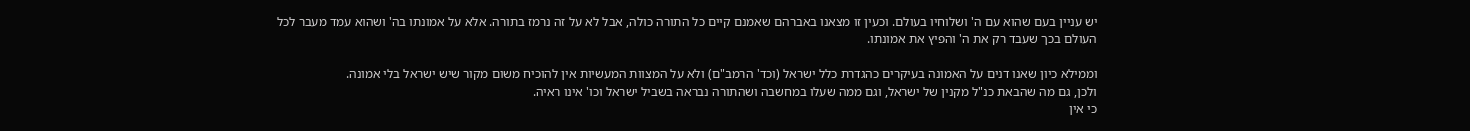יש עניין בעם שהוא עם ה' ושלוחיו בעולם. וכעין זו מצאנו באברהם שאמנם קיים כל התורה כולה, אבל לא על זה נרמז בתורה. אלא על אמונתו בה' ושהוא עמד מעבר לכל העולם בכך שעבד רק את ה' והפיץ את אמונתו.

וממילא כיון שאנו דנים על האמונה בעיקרים כהגדרת כלל ישראל (וכד' הרמב"ם) ולא על המצוות המעשיות אין להוכיח משום מקור שיש ישראל בלי אמונה.
ולכן, גם מה שהבאת כנ"ל מקנין של ישראל, וגם ממה שעלו במחשבה ושהתורה נבראה בשביל ישראל וכו' אינו ראיה.
כי אין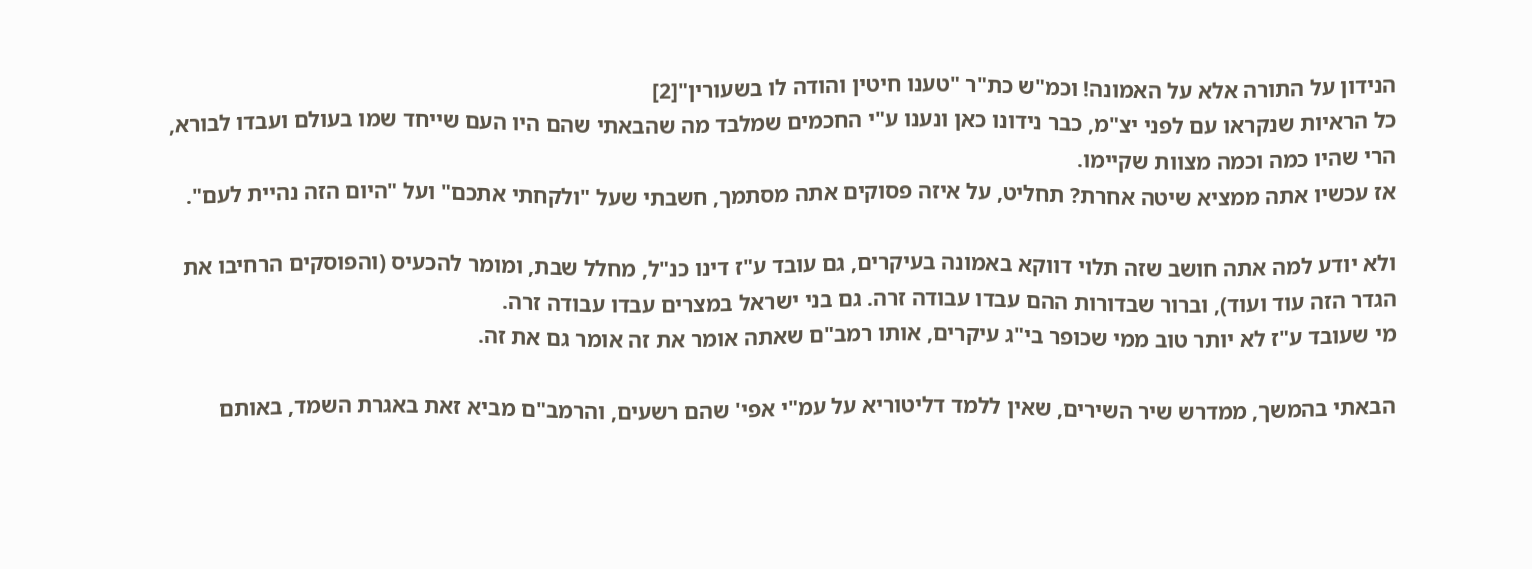הנידון על התורה אלא על האמונה! וכמ"ש כת"ר "טענו חיטין והודה לו בשעורין"[2]
כל הראיות שנקראו עם לפני יצ"מ, כבר נידונו כאן ונענו ע"י החכמים שמלבד מה שהבאתי שהם היו העם שייחד שמו בעולם ועבדו לבורא, הרי שהיו כמה וכמה מצוות שקיימו.
אז עכשיו אתה ממציא שיטה אחרת? תחליט, על איזה פסוקים אתה מסתמך, חשבתי שעל "ולקחתי אתכם" ועל "היום הזה נהיית לעם".

ולא יודע למה אתה חושב שזה תלוי דווקא באמונה בעיקרים, גם עובד ע"ז דינו כנ"ל, מחלל שבת, ומומר להכעיס (והפוסקים הרחיבו את הגדר הזה עוד ועוד), וברור שבדורות ההם עבדו עבודה זרה. גם בני ישראל במצרים עבדו עבודה זרה.
מי שעובד ע"ז לא יותר טוב ממי שכופר בי"ג עיקרים, אותו רמב"ם שאתה אומר את זה אומר גם את זה.

הבאתי בהמשך, ממדרש שיר השירים, שאין ללמד דליטוריא על עמ"י אפי' שהם רשעים, והרמב"ם מביא זאת באגרת השמד, באותם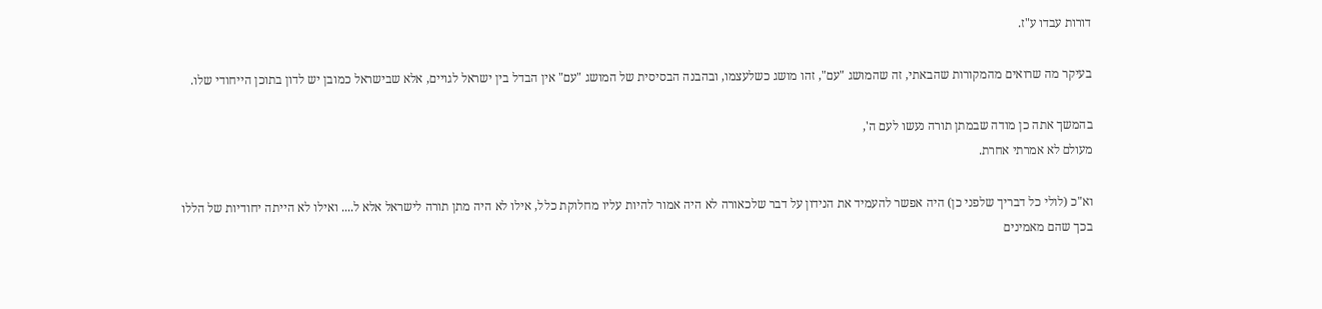דורות עבדו ע"ז.

בעיקר מה שרואים מהמקורות שהבאתי, זה שהמושג "עם", זהו מושג כשלעצמו, ובהבנה הבסיסית של המושג "עם" אין הבדל בין ישראל לגויים, אלא שבישראל כמובן יש לדון בתוכן הייחודי שלו.

בהמשך אתה כן מודה שבמתן תורה נעשו לעם ה',
מעולם לא אמרתי אחרת.

וא"כ (לולי כל דבריך שלפני כן) היה אפשר להעמיד את הנידון על דבר שלכאורה לא היה אמור להיות עליו מחלוקת כלל, אילו לא היה מתן תורה לישראל אלא ל.... ואילו לא הייתה יחודיות של הללו בכך שהם מאמינים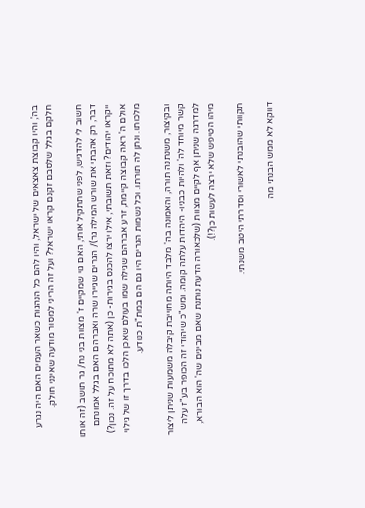בה', והיו קבוצת צאצאים של ישראל, והיו להם כל הנהגות כשאר העמים האם היה נגרע חלקם בגלל שלסבם זקנם קראו ישראל? ועל זה הריני למסור מודעה שאינני חולק.

חשוב לי להדגיש, לפני שתתקיל אותי, האם גוי שמקיים ז' מצוות בני נח/ גר תושב (זה אותו דבר, רק אהבתי את שורש המילה גר)/ הגרים שגיירו שרה ואברהם האם בגלל אמונתם ייקראו יהודים? וזאת תשובתי, אילו ירצו להכנס בגירות- כן (אתה לא מתוכח על זה. נכון?) אולם ה' ראה קבוצה קיימת, זרע אברהם שגילה שמו בעולם שאכן הלכו בדרך זו של גילוי מלכותו. ונתן לה תורתו. וכל נשמות הגרים היו גם הם במת"ת כנודע.

ובקיצור, משנתנה תורה, והאמונה בה' מלבד היותה מחוייבת קיבלה משמעות שניתן ליצור קשר מיוחד לה' ולהיות כבניו- היהדות עלתה קומה. ומש"כ שיהודי זה הכופר בע"ז עלה למדרגה שניתן אף לקיים מצוות (שלכאורה הדעת נותנת שאם מבינים שה' הוא הבורא, מיהו הטיפש שלא ירצה לעשות כן?!).

תקוותי שהובנתי לאשורי וסדרתי היטב משנתי.

דווקא לא ממש הבנתי מה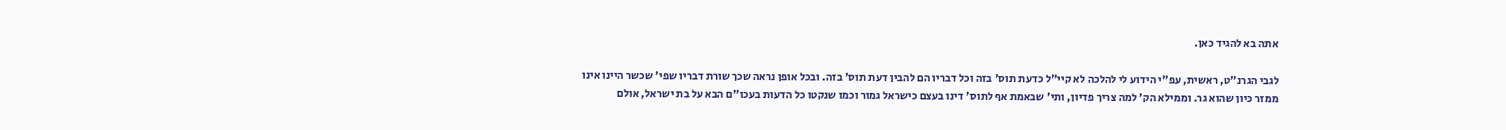אתה בא להגיד כאן.

לגבי הגרנ"ט, ראשית, עפ"י הידוע לי להלכה לא קיי"ל כדעת תוס' בזה וכל דבריו הם להבין דעת תוס' בזה. ובכל אופן נראה שכך שורת דבריו שפי' שכשר היינו אינו ממזר כיון שהוא גר. וממילא הק' למה צריך פדיון, ותי' שבאמת אף לתוס' דינו בעצם כישראל גמור וכמו שנקטו כל הדעות בעכו"ם הבא על בת ישראל, אולם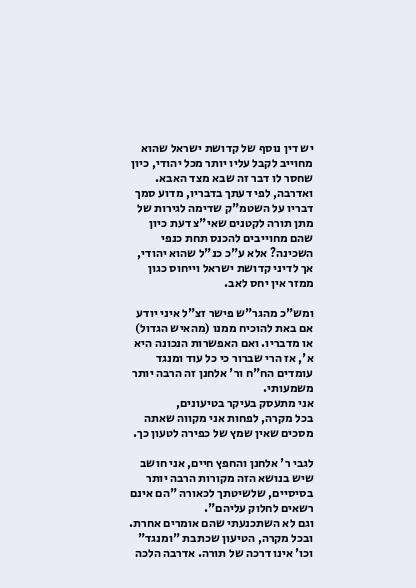יש דין נוסף של קדושת ישראל שהוא מחוייב לקבל עליו יותר מכל יהודי, כיון שחסר לו דבר זה שבא מצד האבא. ואדרבה, לפי דעתך בדבריו, מדוע סמך דבריו על השטמ"ק שדימה לגירות של מתן תורה לקטנים שאי"צ דעת כיון שהם מחוייבים להכנס תחת כנפי השכינה? אלא ע"כ כנ"ל שהוא יהודי, אך לדיני קדושת ישראל וייחוס כגון ממזר אין יחס לאב.

ומש"כ מהגר"ש פישר זצ"ל איני יודע אם באת להוכיח ממנו (מהאיש הגדול) או מדבריו. ואם האפשרות הנכונה היא א', אז הרי שברור כי כל עוד ומנגד עומדים הח"ח ור' אלחנן זה הרבה יותר משמעותי.
אני מתעסק בעיקר בטיעונים,
בכל מקרה, לפחות אני מקווה שאתה מסכים שאין שמץ של כפירה לטעון כך.

לגבי ר' אלחנן והחפץ חיים, אני חושב שיש בנושא הזה מקורות הרבה יותר בסיסיים, שלשיטתך לכאורה "הם אינם רשאים לחלוק עליהם".
וגם לא השתכנעתי שהם אומרים אחרת.
ובכל מקרה, הטיעון שכתבת "ומנגד" וכו' אינו דרכה של תורה. אדרבה הלכה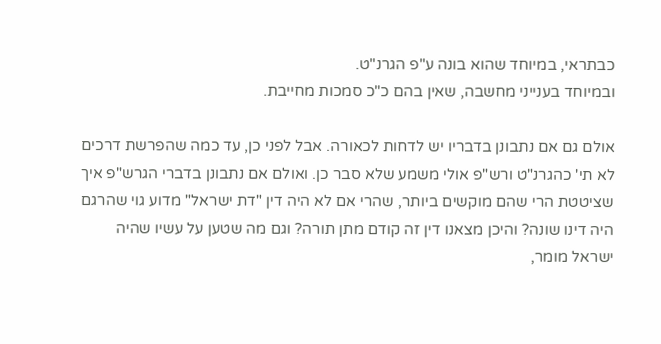כבתראי, במיוחד שהוא בונה ע"פ הגרנ"ט.
ובמיוחד בענייני מחשבה, שאין בהם כ"כ סמכות מחייבת.

אולם גם אם נתבונן בדבריו יש לדחות לכאורה. אבל לפני כן, עד כמה שהפרשת דרכים לא תי' כהגרנ"ט ורש"פ אולי משמע שלא סבר כן. ואולם אם נתבונן בדברי הגרש"פ איך שציטטת הרי שהם מוקשים ביותר, שהרי אם לא היה דין "דת ישראל" מדוע גוי שהרגם היה דינו שונה? והיכן מצאנו דין זה קודם מתן תורה? וגם מה שטען על עשיו שהיה ישראל מומר,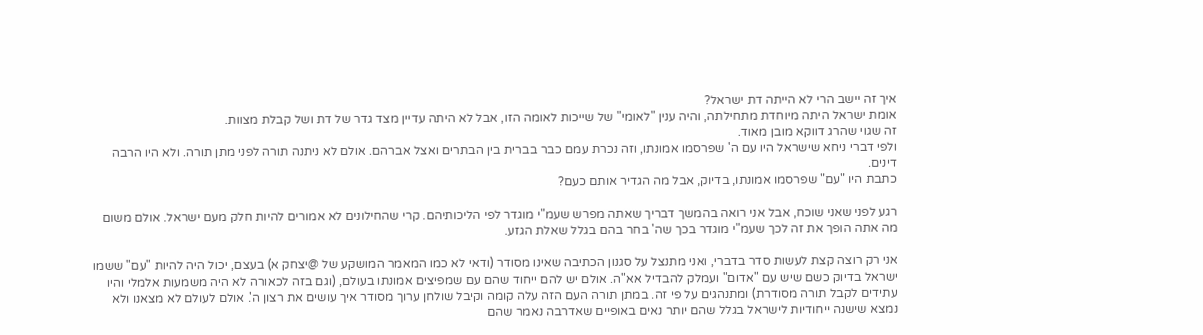איך זה יישב הרי לא הייתה דת ישראל?
אומת ישראל היתה מיוחדת מתחילתה, והיה ענין "לאומי" של שייכות לאומה הזו, אבל לא היתה עדיין מצד גדר של דת ושל קבלת מצוות.
זה שגוי שהרג דווקא מובן מאוד.
ולפי דברי ניחא שישראל היו עם ה' שפרסמו אמונתו, וזה נכרת עמם כבר בברית בין הבתרים ואצל אברהם. אולם לא ניתנה תורה לפני מתן תורה. ולא היו הרבה דינים.
כתבת היו "עם" שפרסמו אמונתו, בדיוק, אבל מה הגדיר אותם כעם?

רגע לפני שאני שוכח, אבל אני רואה בהמשך דבריך שאתה מפרש שעמ"י מוגדר לפי הליכותיהם. קרי שהחילונים לא אמורים להיות חלק מעם ישראל. אולם משום מה אתה הופך את זה לכך שעמ"י מוגדר בכך שה' בחר בהם בגלל שאלת הגזע.

אני רק רוצה קצת לעשות סדר בדברי, ואני מתנצל על סגנון הכתיבה שאינו מסודר (ודאי לא כמו המאמר המושקע של @יצחק א) בעצם, יכול היה להיות "עם" ששמו ישראל בדיוק כשם שיש עם "אדום" ועמלק להבדיל אא"ה. אולם יש להם ייחוד שהם עם שמפיצים אמונתו בעולם, (וגם בזה לכאורה לא היה משמעות אלמלי והיו עתידים לקבל תורה מסודרת) ומתנהגים על פי זה. במתן תורה העם הזה עלה קומה וקיבל שולחן ערוך מסודר איך עושים את רצון ה'. אולם לעולם לא מצאנו ולא נמצא שישנה ייחודיות לישראל בגלל שהם יותר נאים באופיים שאדרבה נאמר שהם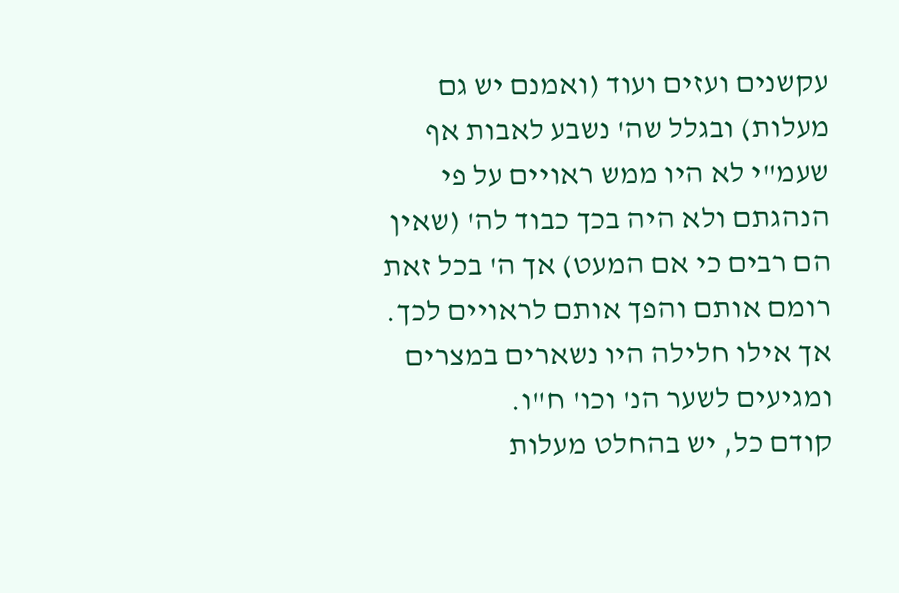עקשנים ועזים ועוד (ואמנם יש גם מעלות) ובגלל שה' נשבע לאבות אף שעמ"י לא היו ממש ראויים על פי הנהגתם ולא היה בכך כבוד לה' (שאין הם רבים כי אם המעט) אך ה' בכל זאת רומם אותם והפך אותם לראויים לכך. אך אילו חלילה היו נשארים במצרים ומגיעים לשער הנ' וכו' ח"ו.
קודם כל, יש בהחלט מעלות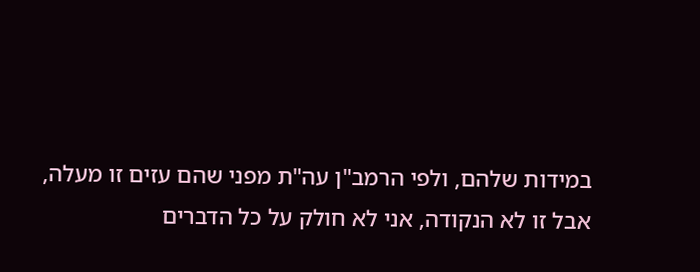במידות שלהם, ולפי הרמב"ן עה"ת מפני שהם עזים זו מעלה,
אבל זו לא הנקודה, אני לא חולק על כל הדברים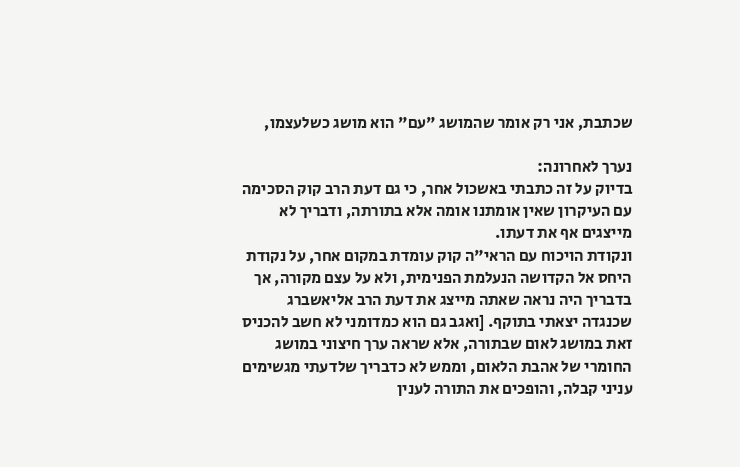שכתבת, אני רק אומר שהמושג "עם" הוא מושג כשלעצמו,

נערך לאחרונה:
בדיוק על זה כתבתי באשכול אחר, כי גם דעת הרב קוק הסכימה עם העיקרון שאין אומתנו אומה אלא בתורתה, ודבריך לא מייצגים אף את דעתו.
ונקודת הויכוח עם הראי"ה קוק עומדת במקום אחר, על נקודת היחס אל הקדושה הנעלמת הפנימית, ולא על עצם מקורה, אך בדבריך היה נראה שאתה מייצג את דעת הרב אליאשברג שכנגדה יצאתי בתוקף. [ואגב גם הוא כמדומני לא חשב להכניס זאת במושג לאום שבתורה, אלא שראה ערך חיצוני במושג החומרי של אהבת הלאום, וממש לא כדבריך שלדעתי מגשימים עניני קבלה, והופכים את התורה לענין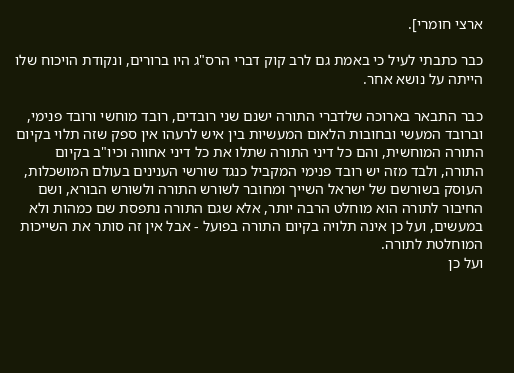ארצי חומרי].

כבר כתבתי לעיל כי באמת גם לרב קוק דברי הרס"ג היו ברורים, ונקודת הויכוח שלו הייתה על נושא אחר.

כבר התבאר בארוכה שלדברי התורה ישנם שני רובדים, רובד מוחשי ורובד פנימי, וברובד המעשי ובחובות הלאום המעשיות בין איש לרעהו אין ספק שזה תלוי בקיום התורה המוחשית, והם כל דיני התורה שתלו את כל דיני אחווה וכיו"ב בקיום התורה, ולבד מזה יש רובד פנימי המקביל כנגד שורשי הענינים בעולם המושכלות, העוסק בשורשם של ישראל השייך ומחובר לשורש התורה ולשורש הבורא, ושם החיבור לתורה הוא מוחלט הרבה יותר, אלא שגם התורה נתפסת שם כמהות ולא במעשים, ועל כן אינה תלויה בקיום התורה בפועל - אבל אין זה סותר את השייכות המוחלטת לתורה.
ועל כן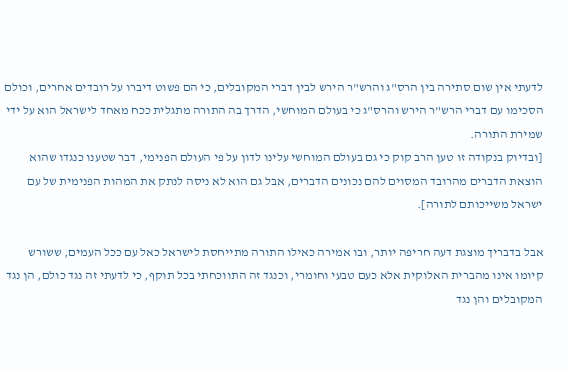לדעתי אין שום סתירה בין הרס"ג והרש"ר הירש לבין דברי המקובלים, כי הם פשוט דיברו על רובדים אחרים, וכולם הסכימו עם דברי הרש"ר הירש והרס"ג כי בעולם המוחשי, הדרך בה התורה מתגלית ככח מאחד לישראל הוא על ידי שמירת התורה.
[ובדיוק בנקודה זו טען הרב קוק כי גם בעולם המוחשי עלינו לדון על פי העולם הפנימי, דבר שטענו כנגדו שהוא הוצאת הדברים מהרובד המסוים להם נכונים הדברים, אבל גם הוא לא ניסה לנתק את המהות הפנימית של עם ישראל משייכותם לתורה].

אבל בדבריך מוצגת דעה חריפה יותר, ובו אמירה כאילו התורה מתייחסת לישראל כאל עם ככל העמים, ששורש קיומו אינו מהברית האלוקית אלא כעם טבעי וחומרי, וכנגד זה התווכחתי בכל תוקף, כי לדעתי זה נגד כולם, הן נגד המקובלים והן נגד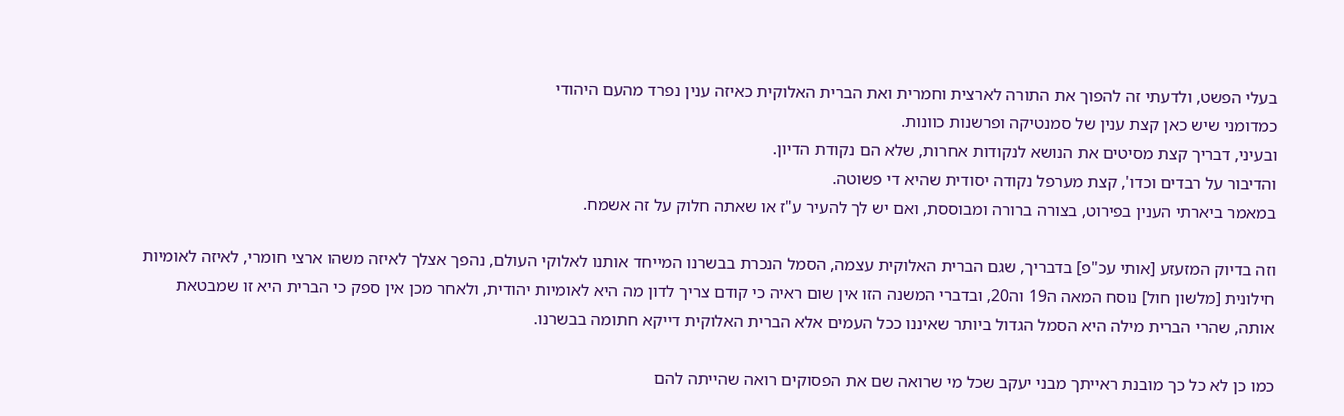בעלי הפשט, ולדעתי זה להפוך את התורה לארצית וחמרית ואת הברית האלוקית כאיזה ענין נפרד מהעם היהודי
כמדומני שיש כאן קצת ענין של סמנטיקה ופרשנות כוונות.
ובעיני, דבריך קצת מסיטים את הנושא לנקודות אחרות, שלא הם נקודת הדיון.
והדיבור על רבדים וכדו', קצת מערפל נקודה יסודית שהיא די פשוטה.
במאמר ביארתי הענין בפירוט, בצורה ברורה ומבוססת, ואם יש לך להעיר ע"ז או שאתה חלוק על זה אשמח.

וזה בדיוק המזעזע [אותי עכ"פ] בדבריך, שגם הברית האלוקית עצמה, הסמל הנכרת בבשרנו המייחד אותנו לאלוקי העולם, נהפך אצלך לאיזה משהו ארצי חומרי, לאיזה לאומיות חילונית [מלשון חול] נוסח המאה ה19 וה20, ובדברי המשנה הזו אין שום ראיה כי קודם צריך לדון מה היא לאומיות יהודית, ולאחר מכן אין ספק כי הברית היא זו שמבטאת אותה, שהרי הברית מילה היא הסמל הגדול ביותר שאיננו ככל העמים אלא הברית האלוקית דייקא חתומה בבשרנו.

כמו כן לא כל כך מובנת ראייתך מבני יעקב שכל מי שרואה שם את הפסוקים רואה שהייתה להם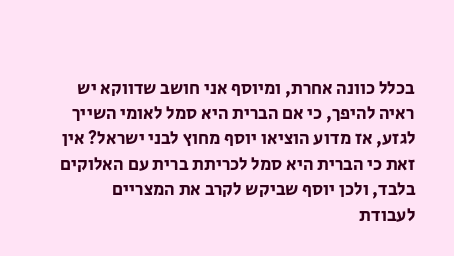בכלל כוונה אחרת, ומיוסף אני חושב שדווקא יש ראיה להיפך, כי אם הברית היא סמל לאומי השייך לגזע, אז מדוע הוציאו יוסף מחוץ לבני ישראל? אין זאת כי הברית היא סמל לכריתת ברית עם האלוקים בלבד, ולכן יוסף שביקש לקרב את המצריים לעבודת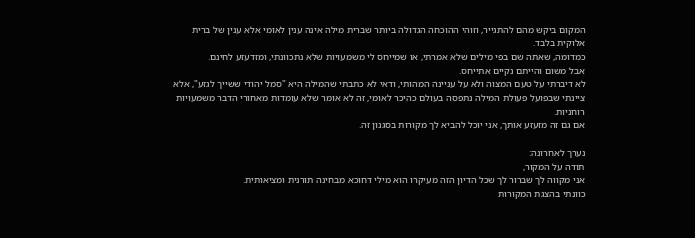המקום ביקש מהם להתגייר, וזוהי ההוכחה הגדולה ביותר שברית מילה אינה ענין לאומי אלא ענין של ברית אלוקית בלבד.
כמדומה, שאתה שם בפי מילים שלא אמרתי, או שמייחס לי משמעויות שלא נתכוונתי, ומזדעזע לחינם.
אבל משום והייתם נקיים אתייחס.
לא דיברתי על טעם המצוה ולא על עניינה המהותי, ודאי לא כתבתי שהמילה היא "סמל יהודי ששייך לגזע", אלא ציינתי שבפועל פעולת המילה נתפסה בעולם כהיכר לאומי, זה לא אומר שלא עומדות מאחורי הדבר משמעויות רוחניות.
אם גם זה מזעזע אותך, אני יוכל להביא לך מקורות בסגנון זה.

נערך לאחרונה:
תודה על המקור,
אני מקווה לך שברור לך שכל הדיון הזה מעיקרו הוא מילי דחוכא מבחינה תורנית ומציאותית.
כוונתי בהצגת המקורות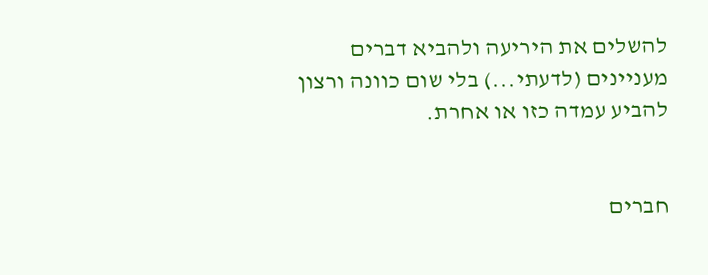להשלים את היריעה ולהביא דברים מעניינים (לדעתי...) בלי שום כוונה ורצון להביע עמדה כזו או אחרת.


חברים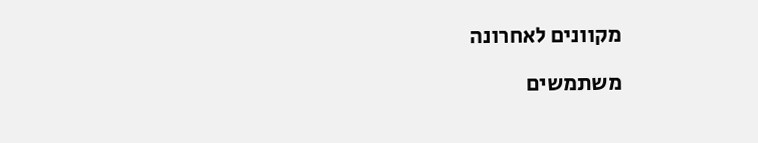מקוונים לאחרונה

משתמשים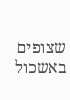שצופים באשכול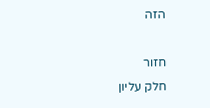הזה

חזור
חלק עליון